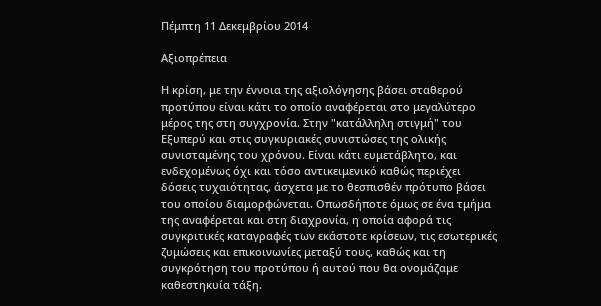Πέμπτη 11 Δεκεμβρίου 2014

Αξιοπρέπεια

Η κρίση, με την έννοια της αξιολόγησης βάσει σταθερού προτύπου είναι κάτι το οποίο αναφέρεται στο μεγαλύτερο μέρος της στη συγχρονία. Στην "κατάλληλη στιγμή" του Εξυπερύ και στις συγκυριακές συνιστώσες της ολικής συνισταμένης του χρόνου. Είναι κάτι ευμετάβλητο, και ενδεχομένως όχι και τόσο αντικειμενικό καθώς περιέχει δόσεις τυχαιότητας, άσχετα με το θεσπισθέν πρότυπο βάσει του οποίου διαμορφώνεται. Οπωσδήποτε όμως σε ένα τμήμα της αναφέρεται και στη διαχρονία, η οποία αφορά τις συγκριτικές καταγραφές των εκάστοτε κρίσεων, τις εσωτερικές ζυμώσεις και επικοινωνίες μεταξύ τους, καθώς και τη συγκρότηση του προτύπου ή αυτού που θα ονομάζαμε καθεστηκυία τάξη.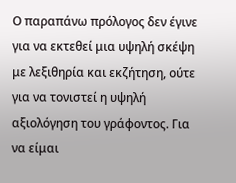Ο παραπάνω πρόλογος δεν έγινε για να εκτεθεί μια υψηλή σκέψη με λεξιθηρία και εκζήτηση, ούτε για να τονιστεί η υψηλή αξιολόγηση του γράφοντος. Για να είμαι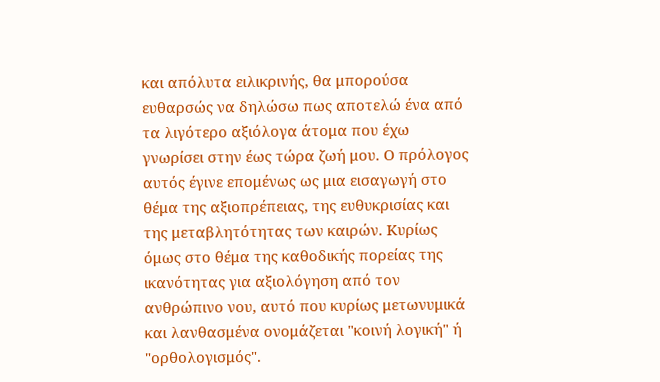και απόλυτα ειλικρινής, θα μπορούσα ευθαρσώς να δηλώσω πως αποτελώ ένα από τα λιγότερο αξιόλογα άτομα που έχω γνωρίσει στην έως τώρα ζωή μου. Ο πρόλογος αυτός έγινε επομένως ως μια εισαγωγή στο θέμα της αξιοπρέπειας, της ευθυκρισίας και της μεταβλητότητας των καιρών. Κυρίως όμως στο θέμα της καθοδικής πορείας της ικανότητας για αξιολόγηση από τον ανθρώπινο νου, αυτό που κυρίως μετωνυμικά και λανθασμένα ονομάζεται "κοινή λογική" ή "ορθολογισμός".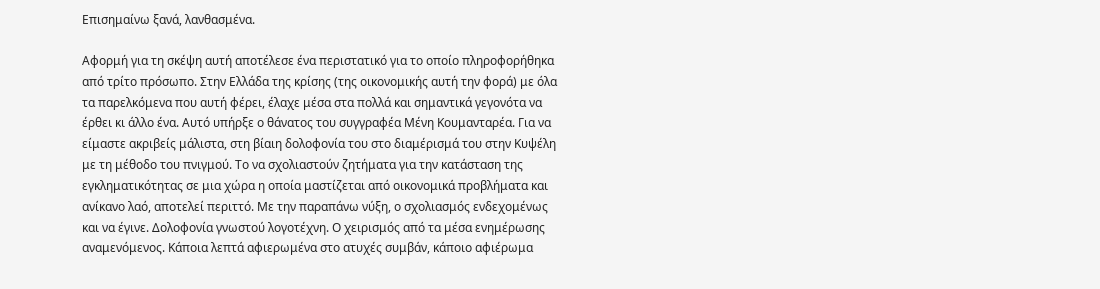Επισημαίνω ξανά, λανθασμένα.

Αφορμή για τη σκέψη αυτή αποτέλεσε ένα περιστατικό για το οποίο πληροφορήθηκα από τρίτο πρόσωπο. Στην Ελλάδα της κρίσης (της οικονομικής αυτή την φορά) με όλα τα παρελκόμενα που αυτή φέρει, έλαχε μέσα στα πολλά και σημαντικά γεγονότα να έρθει κι άλλο ένα. Αυτό υπήρξε ο θάνατος του συγγραφέα Μένη Κουμανταρέα. Για να είμαστε ακριβείς μάλιστα, στη βίαιη δολοφονία του στο διαμέρισμά του στην Κυψέλη με τη μέθοδο του πνιγμού. Το να σχολιαστούν ζητήματα για την κατάσταση της εγκληματικότητας σε μια χώρα η οποία μαστίζεται από οικονομικά προβλήματα και ανίκανο λαό, αποτελεί περιττό. Με την παραπάνω νύξη, ο σχολιασμός ενδεχομένως και να έγινε. Δολοφονία γνωστού λογοτέχνη. Ο χειρισμός από τα μέσα ενημέρωσης αναμενόμενος. Κάποια λεπτά αφιερωμένα στο ατυχές συμβάν, κάποιο αφιέρωμα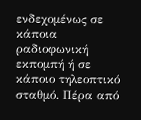ενδεχομένως σε κάποια ραδιοφωνική εκπομπή ή σε κάποιο τηλεοπτικό σταθμό. Πέρα από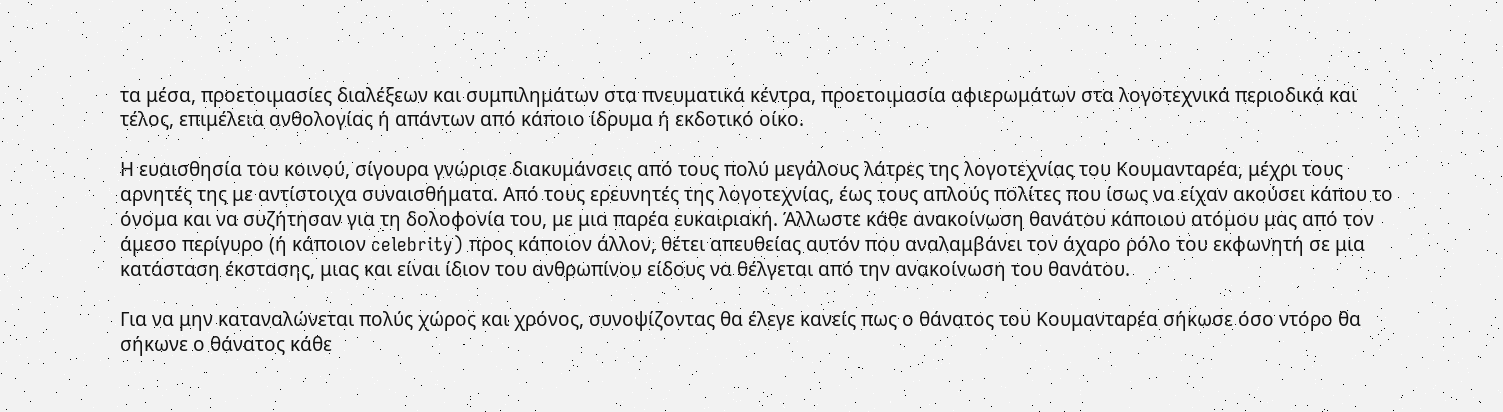τα μέσα, προετοιμασίες διαλέξεων και συμπιλημάτων στα πνευματικά κέντρα, προετοιμασία αφιερωμάτων στα λογοτεχνικά περιοδικά και τέλος, επιμέλεια ανθολογίας ή απάντων από κάποιο ίδρυμα ή εκδοτικό οίκο.

Η ευαισθησία του κοινού, σίγουρα γνώρισε διακυμάνσεις από τους πολύ μεγάλους λάτρες της λογοτεχνίας του Κουμανταρέα, μέχρι τους αρνητές της με αντίστοιχα συναισθήματα. Από τους ερευνητές της λογοτεχνίας, έως τους απλούς πολίτες που ίσως να είχαν ακούσει κάπου το όνομα και να συζήτησαν για τη δολοφονία του, με μια παρέα ευκαιριακή. Άλλωστε κάθε ανακοίνωση θανάτου κάποιου ατόμου μας από τον άμεσο περίγυρο (ή κάποιον celebrity) προς κάποιον άλλον, θέτει απευθείας αυτόν που αναλαμβάνει τον άχαρο ρόλο του εκφωνητή σε μια κατάσταση έκστασης, μιας και είναι ίδιον του ανθρωπίνου είδους να θέλγεται από την ανακοίνωση του θανάτου.

Για να μην καταναλώνεται πολύς χώρος και χρόνος, συνοψίζοντας θα έλεγε κανείς πως ο θάνατος του Κουμανταρέα σήκωσε όσο ντόρο θα σήκωνε ο θάνατος κάθε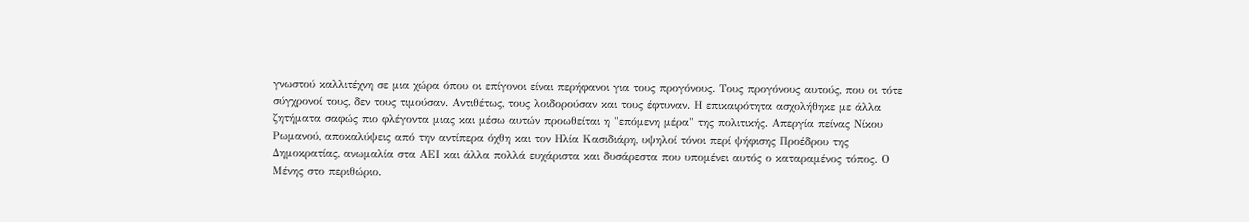γνωστού καλλιτέχνη σε μια χώρα όπου οι επίγονοι είναι περήφανοι για τους προγόνους. Τους προγόνους αυτούς, που οι τότε σύγχρονοί τους, δεν τους τιμούσαν. Αντιθέτως, τους λοιδορούσαν και τους έφτυναν. Η επικαιρότητα ασχολήθηκε με άλλα ζητήματα σαφώς πιο φλέγοντα μιας και μέσω αυτών προωθείται η "επόμενη μέρα" της πολιτικής. Απεργία πείνας Νίκου Ρωμανού, αποκαλύψεις από την αντίπερα όχθη και τον Ηλία Κασιδιάρη, υψηλοί τόνοι περί ψήφισης Προέδρου της Δημοκρατίας, ανωμαλία στα ΑΕΙ και άλλα πολλά ευχάριστα και δυσάρεστα που υπομένει αυτός ο καταραμένος τόπος. Ο Μένης στο περιθώριο.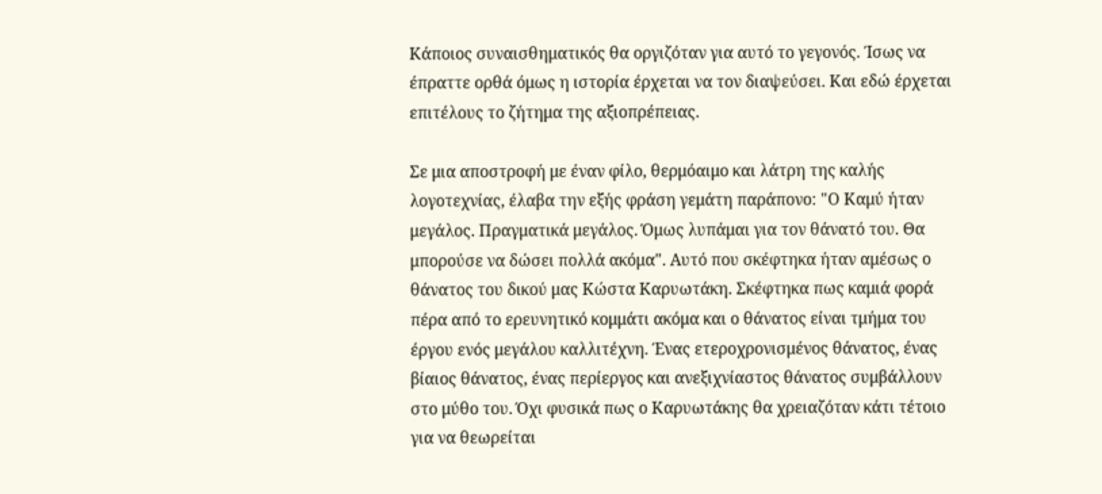Κάποιος συναισθηματικός θα οργιζόταν για αυτό το γεγονός. Ίσως να έπραττε ορθά όμως η ιστορία έρχεται να τον διαψεύσει. Και εδώ έρχεται επιτέλους το ζήτημα της αξιοπρέπειας.

Σε μια αποστροφή με έναν φίλο, θερμόαιμο και λάτρη της καλής λογοτεχνίας, έλαβα την εξής φράση γεμάτη παράπονο: "Ο Καμύ ήταν μεγάλος. Πραγματικά μεγάλος. Όμως λυπάμαι για τον θάνατό του. Θα μπορούσε να δώσει πολλά ακόμα". Αυτό που σκέφτηκα ήταν αμέσως ο θάνατος του δικού μας Κώστα Καρυωτάκη. Σκέφτηκα πως καμιά φορά πέρα από το ερευνητικό κομμάτι ακόμα και ο θάνατος είναι τμήμα του έργου ενός μεγάλου καλλιτέχνη. Ένας ετεροχρονισμένος θάνατος, ένας βίαιος θάνατος, ένας περίεργος και ανεξιχνίαστος θάνατος συμβάλλουν στο μύθο του. Όχι φυσικά πως ο Καρυωτάκης θα χρειαζόταν κάτι τέτοιο για να θεωρείται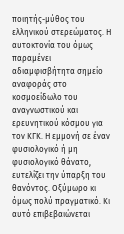ποιητής-μύθος του ελληνικού στερεώματος. Η αυτοκτονία του όμως παραμένει αδιαμφισβήτητα σημείο αναφοράς στο κοσμοείδωλο του αναγνωστικού και ερευνητικού κόσμου για τον ΚΓΚ. Η εμμονή σε έναν φυσιολογικό ή μη φυσιολογικό θάνατο, ευτελίζει την ύπαρξη του θανόντος. Οξύμωρο κι όμως πολύ πραγματικό. Κι αυτό επιβεβαιώνεται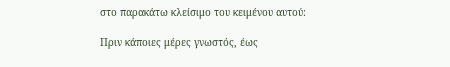στο παρακάτω κλείσιμο του κειμένου αυτού:

Πριν κάποιες μέρες γνωστός, έως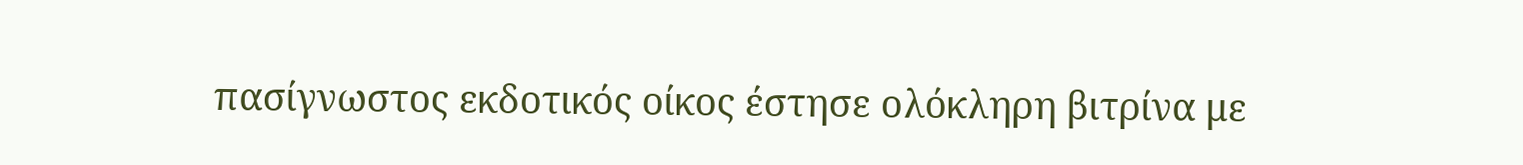πασίγνωστος εκδοτικός οίκος έστησε ολόκληρη βιτρίνα με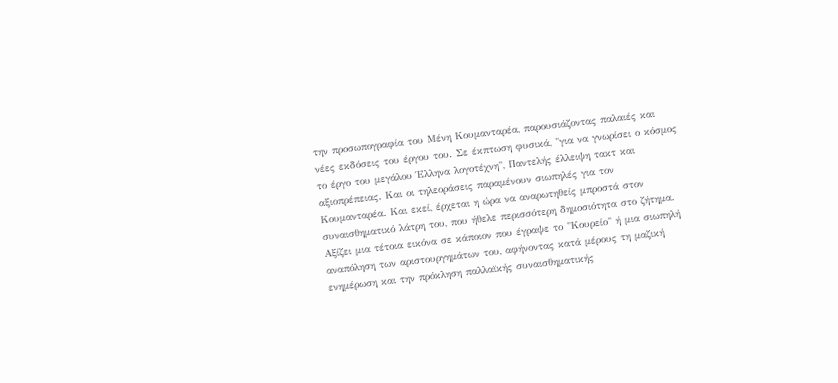την προσωπογραφία του Μένη Κουμανταρέα, παρουσιάζοντας παλαιές και νέες εκδόσεις του έργου του. Σε έκπτωση φυσικά, "για να γνωρίσει ο κόσμος το έργο του μεγάλου Έλληνα λογοτέχνη", Παντελής έλλειψη τακτ και αξιοπρέπειας. Και οι τηλεοράσεις παραμένουν σιωπηλές για τον Κουμανταρέα. Και εκεί, έρχεται η ώρα να αναρωτηθείς μπροστά στον συναισθηματικό λάτρη του, που ήθελε περισσότερη δημοσιότητα στο ζήτημα. Αξίζει μια τέτοια εικόνα σε κάποιον που έγραψε το "Κουρείο" ή μια σιωπηλή αναπόληση των αριστουργημάτων του, αφήνοντας κατά μέρους τη μαζική ενημέρωση και την πρόκληση παλλαϊκής συναισθηματικής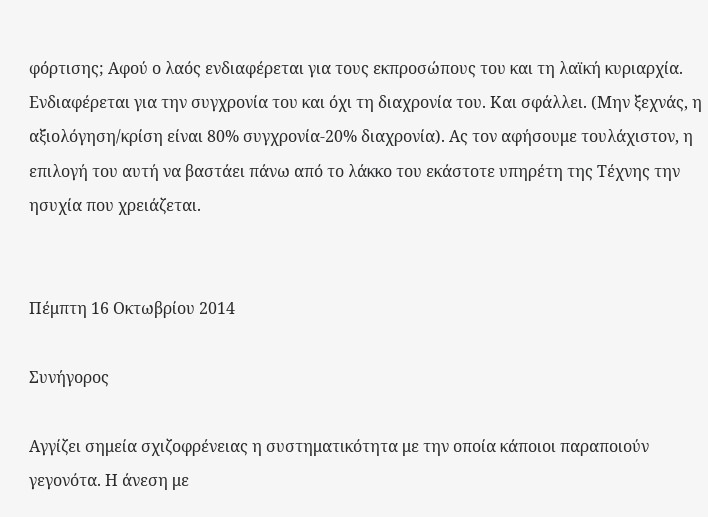φόρτισης; Αφού ο λαός ενδιαφέρεται για τους εκπροσώπους του και τη λαϊκή κυριαρχία. Ενδιαφέρεται για την συγχρονία του και όχι τη διαχρονία του. Και σφάλλει. (Μην ξεχνάς, η αξιολόγηση/κρίση είναι 80% συγχρονία-20% διαχρονία). Ας τον αφήσουμε τουλάχιστον, η επιλογή του αυτή να βαστάει πάνω από το λάκκο του εκάστοτε υπηρέτη της Τέχνης την ησυχία που χρειάζεται.


Πέμπτη 16 Οκτωβρίου 2014

Συνήγορος

Αγγίζει σημεία σχιζοφρένειας η συστηματικότητα με την οποία κάποιοι παραποιούν γεγονότα. Η άνεση με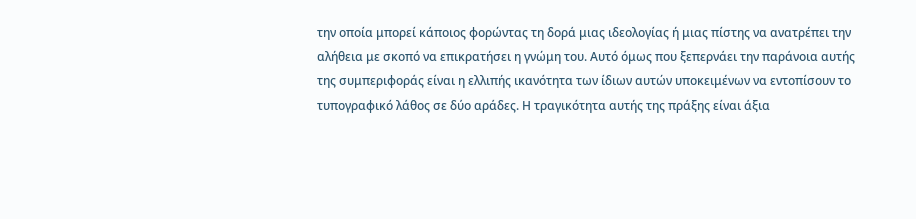την οποία μπορεί κάποιος φορώντας τη δορά μιας ιδεολογίας ή μιας πίστης να ανατρέπει την αλήθεια με σκοπό να επικρατήσει η γνώμη του. Αυτό όμως που ξεπερνάει την παράνοια αυτής της συμπεριφοράς είναι η ελλιπής ικανότητα των ίδιων αυτών υποκειμένων να εντοπίσουν το τυπογραφικό λάθος σε δύο αράδες. Η τραγικότητα αυτής της πράξης είναι άξια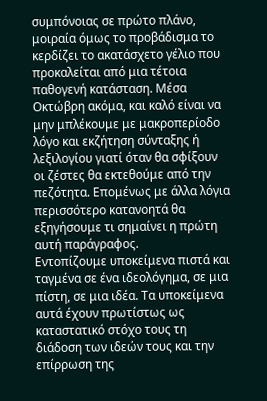συμπόνοιας σε πρώτο πλάνο, μοιραία όμως το προβάδισμα το κερδίζει το ακατάσχετο γέλιο που προκαλείται από μια τέτοια παθογενή κατάσταση. Μέσα Οκτώβρη ακόμα, και καλό είναι να μην μπλέκουμε με μακροπερίοδο λόγο και εκζήτηση σύνταξης ή λεξιλογίου γιατί όταν θα σφίξουν οι ζέστες θα εκτεθούμε από την πεζότητα. Επομένως με άλλα λόγια περισσότερο κατανοητά θα εξηγήσουμε τι σημαίνει η πρώτη αυτή παράγραφος.
Εντοπίζουμε υποκείμενα πιστά και ταγμένα σε ένα ιδεολόγημα, σε μια πίστη, σε μια ιδέα. Τα υποκείμενα αυτά έχουν πρωτίστως ως καταστατικό στόχο τους τη διάδοση των ιδεών τους και την επίρρωση της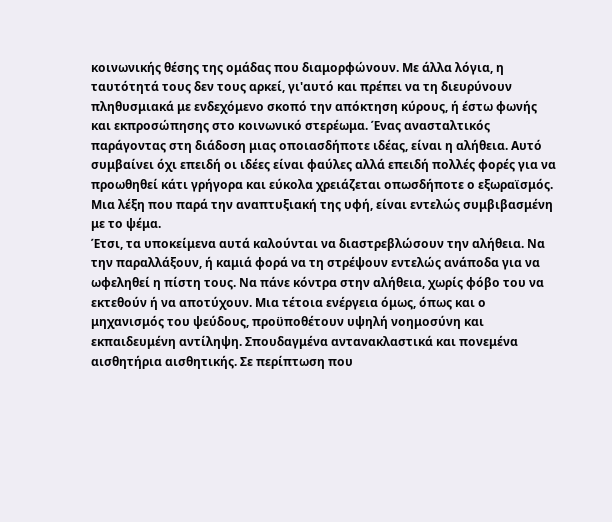κοινωνικής θέσης της ομάδας που διαμορφώνουν. Με άλλα λόγια, η ταυτότητά τους δεν τους αρκεί, γι'αυτό και πρέπει να τη διευρύνουν πληθυσμιακά με ενδεχόμενο σκοπό την απόκτηση κύρους, ή έστω φωνής και εκπροσώπησης στο κοινωνικό στερέωμα. Ένας ανασταλτικός παράγοντας στη διάδοση μιας οποιασδήποτε ιδέας, είναι η αλήθεια. Αυτό συμβαίνει όχι επειδή οι ιδέες είναι φαύλες αλλά επειδή πολλές φορές για να προωθηθεί κάτι γρήγορα και εύκολα χρειάζεται οπωσδήποτε ο εξωραϊσμός. Μια λέξη που παρά την αναπτυξιακή της υφή, είναι εντελώς συμβιβασμένη με το ψέμα.
Έτσι, τα υποκείμενα αυτά καλούνται να διαστρεβλώσουν την αλήθεια. Να την παραλλάξουν, ή καμιά φορά να τη στρέψουν εντελώς ανάποδα για να ωφεληθεί η πίστη τους. Να πάνε κόντρα στην αλήθεια, χωρίς φόβο του να εκτεθούν ή να αποτύχουν. Μια τέτοια ενέργεια όμως, όπως και ο μηχανισμός του ψεύδους, προϋποθέτουν υψηλή νοημοσύνη και εκπαιδευμένη αντίληψη. Σπουδαγμένα αντανακλαστικά και πονεμένα αισθητήρια αισθητικής. Σε περίπτωση που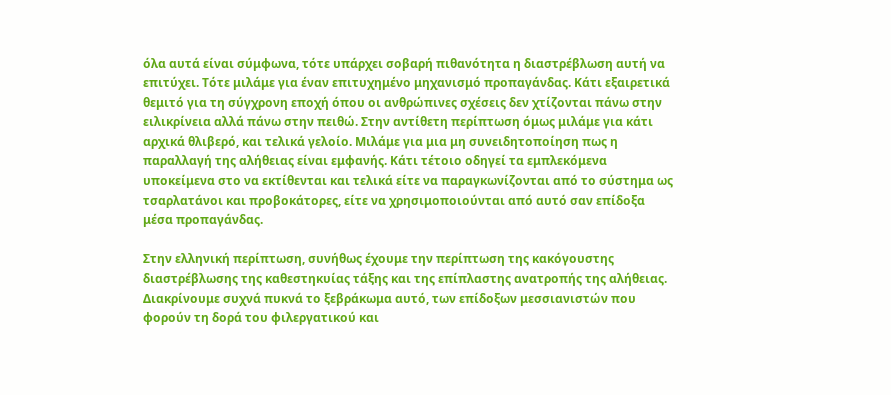όλα αυτά είναι σύμφωνα, τότε υπάρχει σοβαρή πιθανότητα η διαστρέβλωση αυτή να επιτύχει. Τότε μιλάμε για έναν επιτυχημένο μηχανισμό προπαγάνδας. Κάτι εξαιρετικά θεμιτό για τη σύγχρονη εποχή όπου οι ανθρώπινες σχέσεις δεν χτίζονται πάνω στην ειλικρίνεια αλλά πάνω στην πειθώ. Στην αντίθετη περίπτωση όμως μιλάμε για κάτι αρχικά θλιβερό, και τελικά γελοίο. Μιλάμε για μια μη συνειδητοποίηση πως η παραλλαγή της αλήθειας είναι εμφανής. Κάτι τέτοιο οδηγεί τα εμπλεκόμενα υποκείμενα στο να εκτίθενται και τελικά είτε να παραγκωνίζονται από το σύστημα ως τσαρλατάνοι και προβοκάτορες, είτε να χρησιμοποιούνται από αυτό σαν επίδοξα μέσα προπαγάνδας.

Στην ελληνική περίπτωση, συνήθως έχουμε την περίπτωση της κακόγουστης διαστρέβλωσης της καθεστηκυίας τάξης και της επίπλαστης ανατροπής της αλήθειας. Διακρίνουμε συχνά πυκνά το ξεβράκωμα αυτό, των επίδοξων μεσσιανιστών που φορούν τη δορά του φιλεργατικού και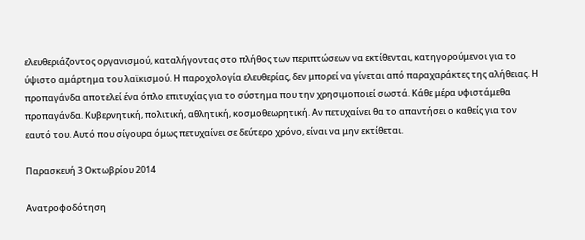ελευθεριάζοντος οργανισμού, καταλήγοντας στο πλήθος των περιπτώσεων να εκτίθενται, κατηγορούμενοι για το ύψιστο αμάρτημα του λαϊκισμού. Η παροχολογία ελευθερίας, δεν μπορεί να γίνεται από παραχαράκτες της αλήθειας. Η προπαγάνδα αποτελεί ένα όπλο επιτυχίας για το σύστημα που την χρησιμοποιεί σωστά. Κάθε μέρα υφιστάμεθα προπαγάνδα. Κυβερνητική, πολιτική, αθλητική, κοσμοθεωρητική. Αν πετυχαίνει θα το απαντήσει ο καθείς για τον εαυτό του. Αυτό που σίγουρα όμως πετυχαίνει σε δεύτερο χρόνο, είναι να μην εκτίθεται.

Παρασκευή 3 Οκτωβρίου 2014

Ανατροφοδότηση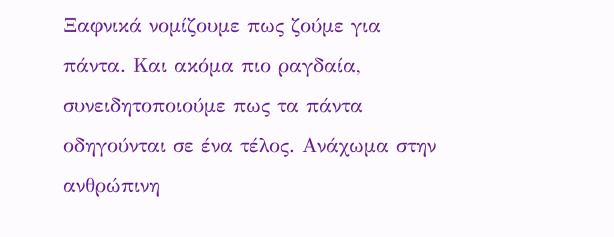Ξαφνικά νομίζουμε πως ζούμε για πάντα. Και ακόμα πιο ραγδαία, συνειδητοποιούμε πως τα πάντα οδηγούνται σε ένα τέλος. Ανάχωμα στην ανθρώπινη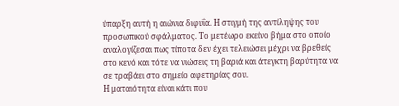ύπαρξη αυτή η αιώνια διφυΐα. Η στιγμή της αντίληψης του προσωπικού σφάλματος. Το μετέωρο εκείνο βήμα στο οποίο αναλογίζεσαι πως τίποτα δεν έχει τελειώσει μέχρι να βρεθείς στο κενό και τότε να νιώσεις τη βαριά και άτεγκτη βαρύτητα να σε τραβάει στο σημείο αφετηρίας σου.
Η ματαιότητα είναι κάτι που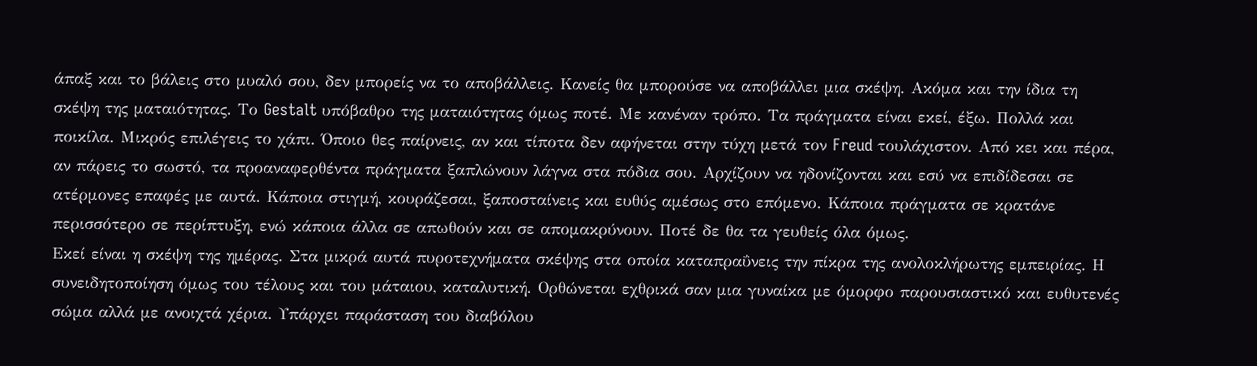άπαξ και το βάλεις στο μυαλό σου, δεν μπορείς να το αποβάλλεις. Κανείς θα μπορούσε να αποβάλλει μια σκέψη. Ακόμα και την ίδια τη σκέψη της ματαιότητας. Το Gestalt υπόβαθρο της ματαιότητας όμως ποτέ. Με κανέναν τρόπο. Τα πράγματα είναι εκεί, έξω. Πολλά και ποικίλα. Μικρός επιλέγεις το χάπι. Όποιο θες παίρνεις, αν και τίποτα δεν αφήνεται στην τύχη μετά τον Freud τουλάχιστον. Από κει και πέρα, αν πάρεις το σωστό, τα προαναφερθέντα πράγματα ξαπλώνουν λάγνα στα πόδια σου. Αρχίζουν να ηδονίζονται και εσύ να επιδίδεσαι σε ατέρμονες επαφές με αυτά. Κάποια στιγμή, κουράζεσαι, ξαποσταίνεις και ευθύς αμέσως στο επόμενο. Κάποια πράγματα σε κρατάνε περισσότερο σε περίπτυξη, ενώ κάποια άλλα σε απωθούν και σε απομακρύνουν. Ποτέ δε θα τα γευθείς όλα όμως.
Εκεί είναι η σκέψη της ημέρας. Στα μικρά αυτά πυροτεχνήματα σκέψης στα οποία καταπραΰνεις την πίκρα της ανολοκλήρωτης εμπειρίας. Η συνειδητοποίηση όμως του τέλους και του μάταιου, καταλυτική. Ορθώνεται εχθρικά σαν μια γυναίκα με όμορφο παρουσιαστικό και ευθυτενές σώμα αλλά με ανοιχτά χέρια. Υπάρχει παράσταση του διαβόλου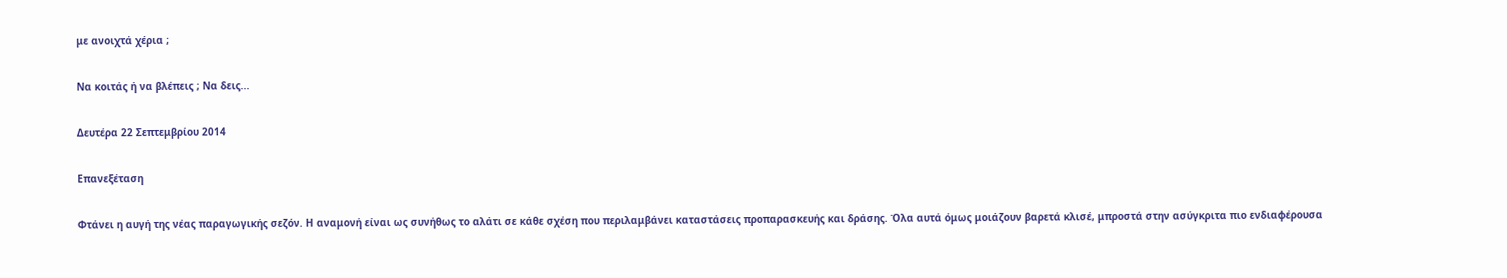με ανοιχτά χέρια ;

Να κοιτάς ή να βλέπεις ; Να δεις...

Δευτέρα 22 Σεπτεμβρίου 2014

Επανεξέταση

Φτάνει η αυγή της νέας παραγωγικής σεζόν. Η αναμονή είναι ως συνήθως το αλάτι σε κάθε σχέση που περιλαμβάνει καταστάσεις προπαρασκευής και δράσης. Όλα αυτά όμως μοιάζουν βαρετά κλισέ, μπροστά στην ασύγκριτα πιο ενδιαφέρουσα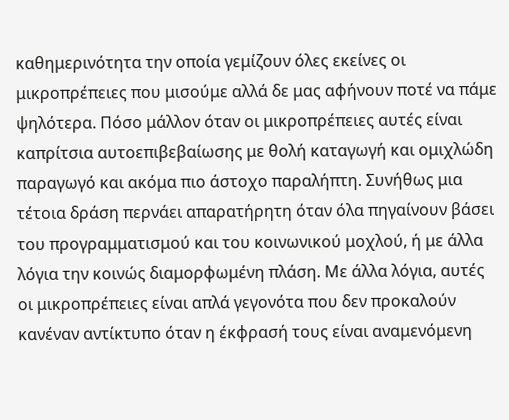καθημερινότητα την οποία γεμίζουν όλες εκείνες οι μικροπρέπειες που μισούμε αλλά δε μας αφήνουν ποτέ να πάμε ψηλότερα. Πόσο μάλλον όταν οι μικροπρέπειες αυτές είναι καπρίτσια αυτοεπιβεβαίωσης με θολή καταγωγή και ομιχλώδη παραγωγό και ακόμα πιο άστοχο παραλήπτη. Συνήθως μια τέτοια δράση περνάει απαρατήρητη όταν όλα πηγαίνουν βάσει του προγραμματισμού και του κοινωνικού μοχλού, ή με άλλα λόγια την κοινώς διαμορφωμένη πλάση. Με άλλα λόγια, αυτές οι μικροπρέπειες είναι απλά γεγονότα που δεν προκαλούν κανέναν αντίκτυπο όταν η έκφρασή τους είναι αναμενόμενη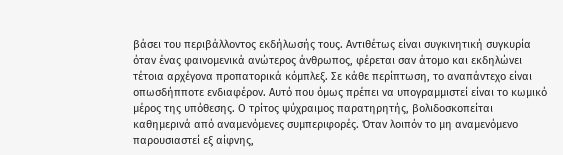βάσει του περιβάλλοντος εκδήλωσής τους. Αντιθέτως είναι συγκινητική συγκυρία όταν ένας φαινομενικά ανώτερος άνθρωπος, φέρεται σαν άτομο και εκδηλώνει τέτοια αρχέγονα προπατορικά κόμπλεξ. Σε κάθε περίπτωση, το αναπάντεχο είναι οπωσδήπποτε ενδιαφέρον. Αυτό που όμως πρέπει να υπογραμμιστεί είναι το κωμικό μέρος της υπόθεσης. Ο τρίτος ψύχραιμος παρατηρητής, βολιδοσκοπείται καθημερινά από αναμενόμενες συμπεριφορές. Όταν λοιπόν το μη αναμενόμενο παρουσιαστεί εξ αίφνης,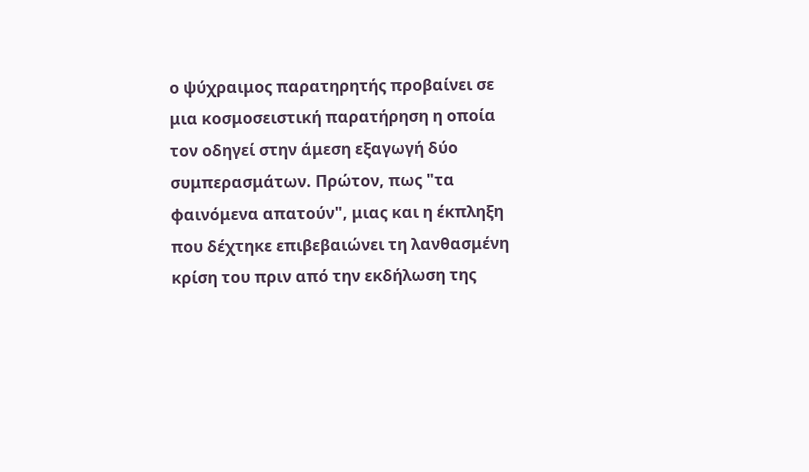ο ψύχραιμος παρατηρητής προβαίνει σε μια κοσμοσειστική παρατήρηση η οποία τον οδηγεί στην άμεση εξαγωγή δύο συμπερασμάτων. Πρώτον, πως "τα φαινόμενα απατούν", μιας και η έκπληξη που δέχτηκε επιβεβαιώνει τη λανθασμένη κρίση του πριν από την εκδήλωση της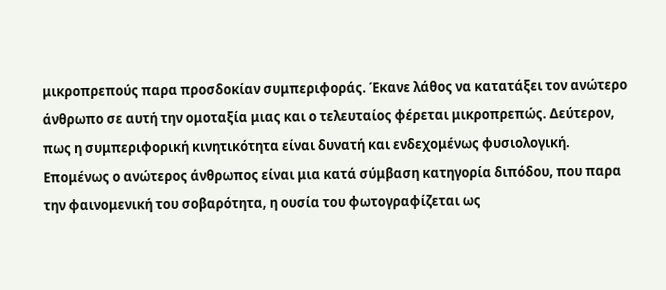μικροπρεπούς παρα προσδοκίαν συμπεριφοράς. Έκανε λάθος να κατατάξει τον ανώτερο άνθρωπο σε αυτή την ομοταξία μιας και ο τελευταίος φέρεται μικροπρεπώς. Δεύτερον, πως η συμπεριφορική κινητικότητα είναι δυνατή και ενδεχομένως φυσιολογική. Επομένως ο ανώτερος άνθρωπος είναι μια κατά σύμβαση κατηγορία διπόδου, που παρα την φαινομενική του σοβαρότητα, η ουσία του φωτογραφίζεται ως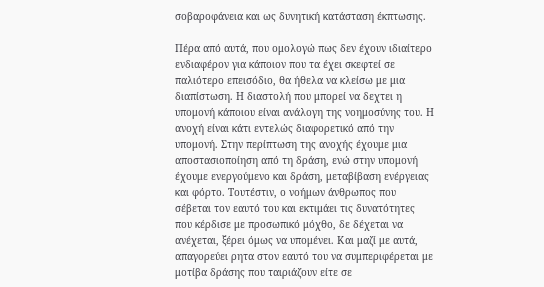σοβαροφάνεια και ως δυνητική κατάσταση έκπτωσης.

Πέρα από αυτά, που ομολογώ πως δεν έχουν ιδιαίτερο ενδιαφέρον για κάποιον που τα έχει σκεφτεί σε παλιότερο επεισόδιο, θα ήθελα να κλείσω με μια διαπίστωση. Η διαστολή που μπορεί να δεχτει η υπομονή κάποιου είναι ανάλογη της νοημοσύνης του. Η ανοχή είναι κάτι εντελώς διαφορετικό από την υπομονή. Στην περίπτωση της ανοχής έχουμε μια αποστασιοποίηση από τη δράση, ενώ στην υπομονή έχουμε ενεργούμενο και δράση, μεταβίβαση ενέργειας και φόρτο. Τουτέστιν, ο νοήμων άνθρωπος που σέβεται τον εαυτό του και εκτιμάει τις δυνατότητες που κέρδισε με προσωπικό μόχθο, δε δέχεται να ανέχεται, ξέρει όμως να υπομένει. Και μαζί με αυτά, απαγορεύει ρητα στον εαυτό του να συμπεριφέρεται με μοτίβα δράσης που ταιριάζουν είτε σε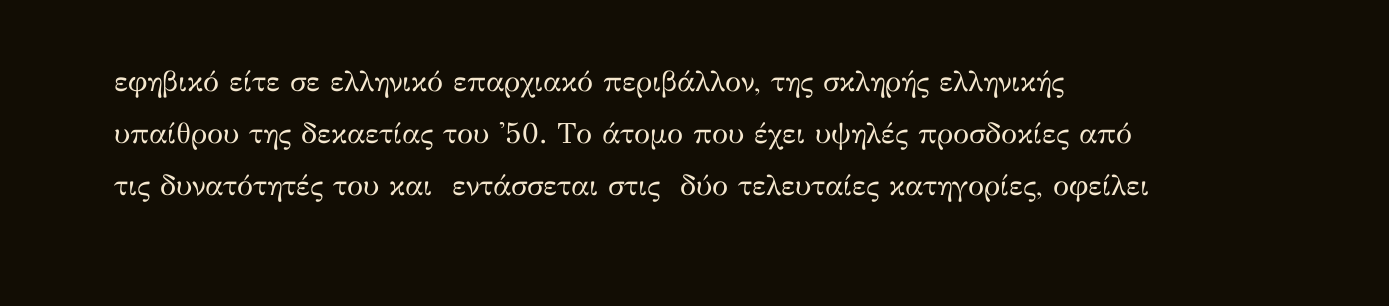εφηβικό είτε σε ελληνικό επαρχιακό περιβάλλον, της σκληρής ελληνικής υπαίθρου της δεκαετίας του '50. Το άτομο που έχει υψηλές προσδοκίες από τις δυνατότητές του και  εντάσσεται στις  δύο τελευταίες κατηγορίες, οφείλει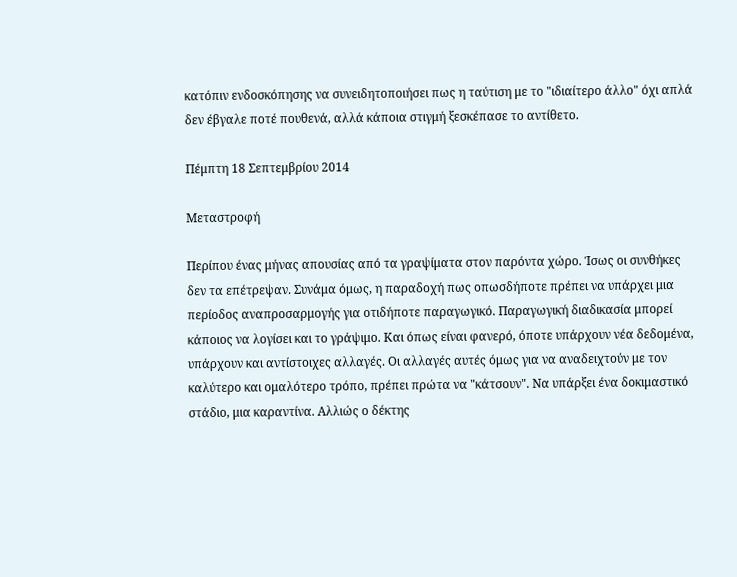κατόπιν ενδοσκόπησης να συνειδητοποιήσει πως η ταύτιση με το "ιδιαίτερο άλλο" όχι απλά δεν έβγαλε ποτέ πουθενά, αλλά κάποια στιγμή ξεσκέπασε το αντίθετο.

Πέμπτη 18 Σεπτεμβρίου 2014

Μεταστροφή

Περίπου ένας μήνας απουσίας από τα γραψίματα στον παρόντα χώρο. Ίσως οι συνθήκες δεν τα επέτρεψαν. Συνάμα όμως, η παραδοχή πως οπωσδήποτε πρέπει να υπάρχει μια περίοδος αναπροσαρμογής για οτιδήποτε παραγωγικό. Παραγωγική διαδικασία μπορεί κάποιος να λογίσει και το γράψιμο. Και όπως είναι φανερό, όποτε υπάρχουν νέα δεδομένα, υπάρχουν και αντίστοιχες αλλαγές. Οι αλλαγές αυτές όμως για να αναδειχτούν με τον καλύτερο και ομαλότερο τρόπο, πρέπει πρώτα να "κάτσουν". Να υπάρξει ένα δοκιμαστικό στάδιο, μια καραντίνα. Αλλιώς ο δέκτης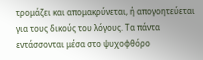τρομάζει και απομακρύνεται, ή απογοητεύεται για τους δικούς του λόγους. Τα πάντα εντάσσονται μέσα στο ψυχοφθόρο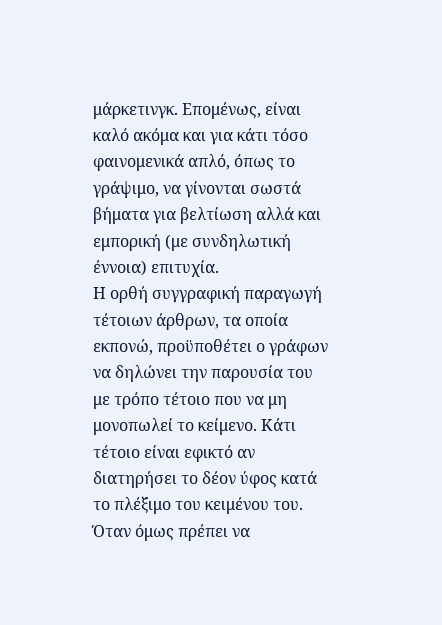μάρκετινγκ. Επομένως, είναι καλό ακόμα και για κάτι τόσο φαινομενικά απλό, όπως το γράψιμο, να γίνονται σωστά βήματα για βελτίωση αλλά και εμπορική (με συνδηλωτική έννοια) επιτυχία.
Η ορθή συγγραφική παραγωγή τέτοιων άρθρων, τα οποία εκπονώ, προϋποθέτει ο γράφων να δηλώνει την παρουσία του με τρόπο τέτοιο που να μη μονοπωλεί το κείμενο. Κάτι τέτοιο είναι εφικτό αν διατηρήσει το δέον ύφος κατά το πλέξιμο του κειμένου του. Όταν όμως πρέπει να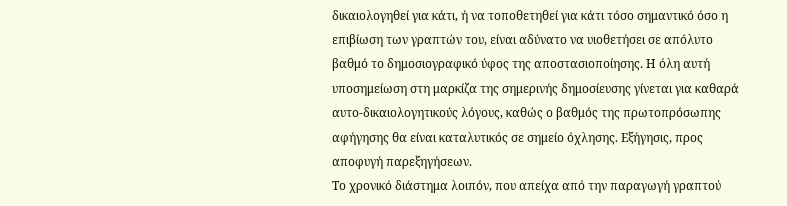δικαιολογηθεί για κάτι, ή να τοποθετηθεί για κάτι τόσο σημαντικό όσο η επιβίωση των γραπτών του, είναι αδύνατο να υιοθετήσει σε απόλυτο βαθμό το δημοσιογραφικό ύφος της αποστασιοποίησης. Η όλη αυτή υποσημείωση στη μαρκίζα της σημερινής δημοσίευσης γίνεται για καθαρά αυτο-δικαιολογητικούς λόγους, καθώς ο βαθμός της πρωτοπρόσωπης αφήγησης θα είναι καταλυτικός σε σημείο όχλησης. Εξήγησις, προς αποφυγή παρεξηγήσεων.
Το χρονικό διάστημα λοιπόν, που απείχα από την παραγωγή γραπτού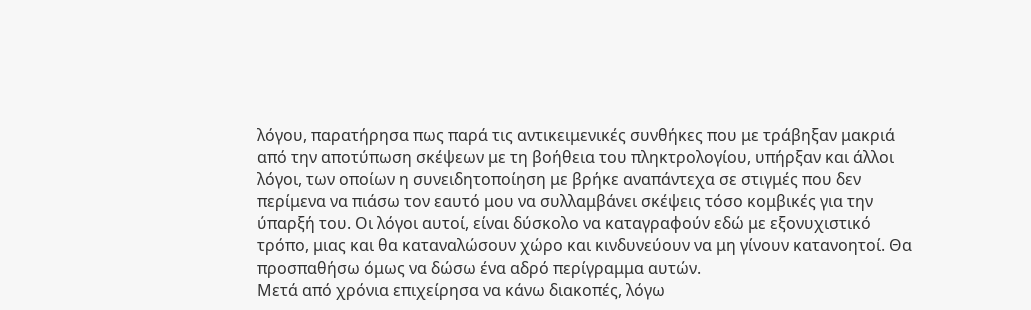λόγου, παρατήρησα πως παρά τις αντικειμενικές συνθήκες που με τράβηξαν μακριά από την αποτύπωση σκέψεων με τη βοήθεια του πληκτρολογίου, υπήρξαν και άλλοι λόγοι, των οποίων η συνειδητοποίηση με βρήκε αναπάντεχα σε στιγμές που δεν περίμενα να πιάσω τον εαυτό μου να συλλαμβάνει σκέψεις τόσο κομβικές για την ύπαρξή του. Οι λόγοι αυτοί, είναι δύσκολο να καταγραφούν εδώ με εξονυχιστικό τρόπο, μιας και θα καταναλώσουν χώρο και κινδυνεύουν να μη γίνουν κατανοητοί. Θα προσπαθήσω όμως να δώσω ένα αδρό περίγραμμα αυτών.
Μετά από χρόνια επιχείρησα να κάνω διακοπές, λόγω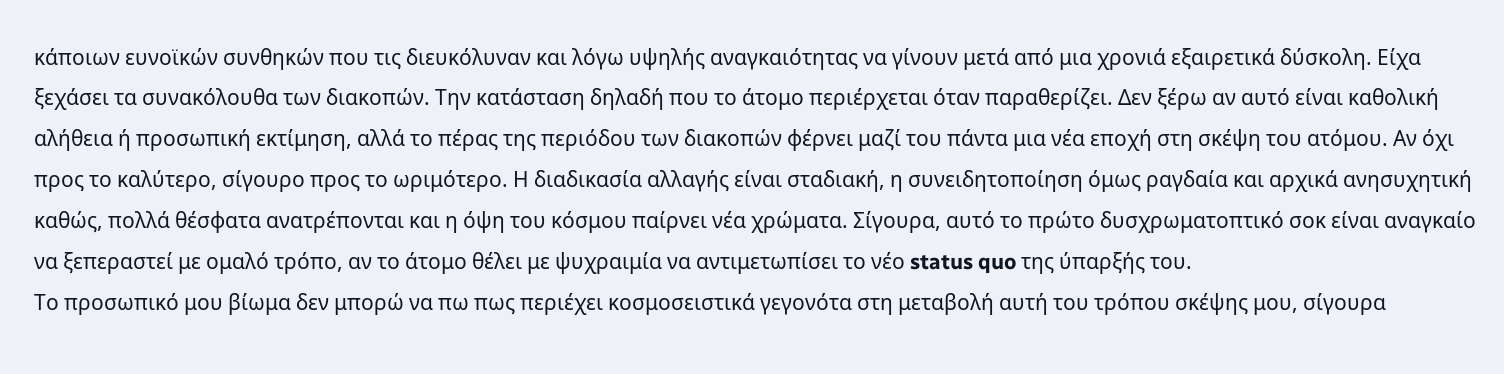κάποιων ευνοϊκών συνθηκών που τις διευκόλυναν και λόγω υψηλής αναγκαιότητας να γίνουν μετά από μια χρονιά εξαιρετικά δύσκολη. Είχα ξεχάσει τα συνακόλουθα των διακοπών. Την κατάσταση δηλαδή που το άτομο περιέρχεται όταν παραθερίζει. Δεν ξέρω αν αυτό είναι καθολική αλήθεια ή προσωπική εκτίμηση, αλλά το πέρας της περιόδου των διακοπών φέρνει μαζί του πάντα μια νέα εποχή στη σκέψη του ατόμου. Αν όχι προς το καλύτερο, σίγουρο προς το ωριμότερο. Η διαδικασία αλλαγής είναι σταδιακή, η συνειδητοποίηση όμως ραγδαία και αρχικά ανησυχητική καθώς, πολλά θέσφατα ανατρέπονται και η όψη του κόσμου παίρνει νέα χρώματα. Σίγουρα, αυτό το πρώτο δυσχρωματοπτικό σοκ είναι αναγκαίο να ξεπεραστεί με ομαλό τρόπο, αν το άτομο θέλει με ψυχραιμία να αντιμετωπίσει το νέο status quo της ύπαρξής του.
Το προσωπικό μου βίωμα δεν μπορώ να πω πως περιέχει κοσμοσειστικά γεγονότα στη μεταβολή αυτή του τρόπου σκέψης μου, σίγουρα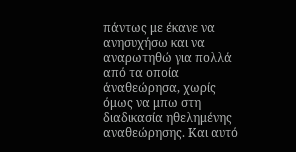πάντως με έκανε να ανησυχήσω και να αναρωτηθώ για πολλά από τα οποία άναθεώρησα, χωρίς όμως να μπω στη διαδικασία ηθελημένης αναθεώρησης. Και αυτό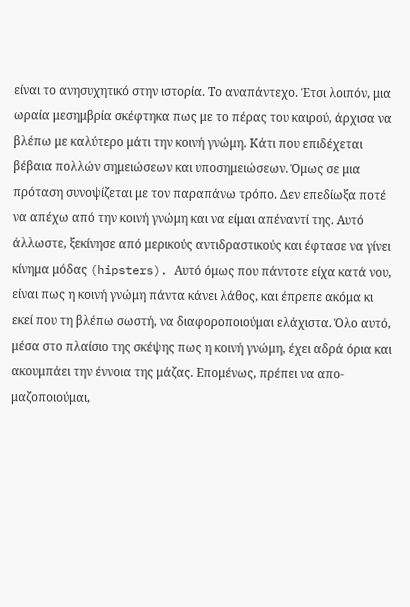είναι το ανησυχητικό στην ιστορία. Το αναπάντεχο. Έτσι λοιπόν, μια ωραία μεσημβρία σκέφτηκα πως με το πέρας του καιρού, άρχισα να βλέπω με καλύτερο μάτι την κοινή γνώμη. Κάτι που επιδέχεται βέβαια πολλών σημειώσεων και υποσημειώσεων. Όμως σε μια πρόταση συνοψίζεται με τον παραπάνω τρόπο. Δεν επεδίωξα ποτέ να απέχω από την κοινή γνώμη και να είμαι απέναντί της. Αυτό άλλωστε, ξεκίνησε από μερικούς αντιδραστικούς και έφτασε να γίνει κίνημα μόδας (hipsters). Αυτό όμως που πάντοτε είχα κατά νου, είναι πως η κοινή γνώμη πάντα κάνει λάθος, και έπρεπε ακόμα κι εκεί που τη βλέπω σωστή, να διαφοροποιούμαι ελάχιστα. Όλο αυτό, μέσα στο πλαίσιο της σκέψης πως η κοινή γνώμη, έχει αδρά όρια και ακουμπάει την έννοια της μάζας. Επομένως, πρέπει να απο-μαζοποιούμαι,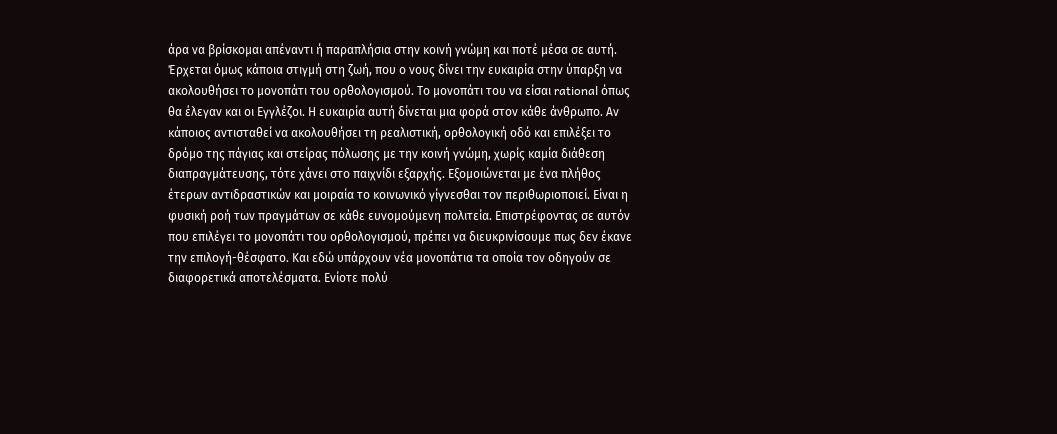άρα να βρίσκομαι απέναντι ή παραπλήσια στην κοινή γνώμη και ποτέ μέσα σε αυτή.
Έρχεται όμως κάποια στιγμή στη ζωή, που ο νους δίνει την ευκαιρία στην ύπαρξη να ακολουθήσει το μονοπάτι του ορθολογισμού. Το μονοπάτι του να είσαι rational όπως θα έλεγαν και οι Εγγλέζοι. Η ευκαιρία αυτή δίνεται μια φορά στον κάθε άνθρωπο. Αν κάποιος αντισταθεί να ακολουθήσει τη ρεαλιστική, ορθολογική οδό και επιλέξει το δρόμο της πάγιας και στείρας πόλωσης με την κοινή γνώμη, χωρίς καμία διάθεση διαπραγμάτευσης, τότε χάνει στο παιχνίδι εξαρχής. Εξομοιώνεται με ένα πλήθος έτερων αντιδραστικών και μοιραία το κοινωνικό γίγνεσθαι τον περιθωριοποιεί. Είναι η φυσική ροή των πραγμάτων σε κάθε ευνομούμενη πολιτεία. Επιστρέφοντας σε αυτόν που επιλέγει το μονοπάτι του ορθολογισμού, πρέπει να διευκρινίσουμε πως δεν έκανε την επιλογή-θέσφατο. Και εδώ υπάρχουν νέα μονοπάτια τα οποία τον οδηγούν σε διαφορετικά αποτελέσματα. Ενίοτε πολύ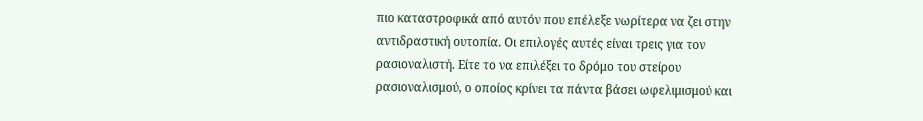πιο καταστροφικά από αυτόν που επέλεξε νωρίτερα να ζει στην αντιδραστική ουτοπία. Οι επιλογές αυτές είναι τρεις για τον ρασιοναλιστή. Είτε το να επιλέξει το δρόμο του στείρου ρασιοναλισμού, ο οποίος κρίνει τα πάντα βάσει ωφελιμισμού και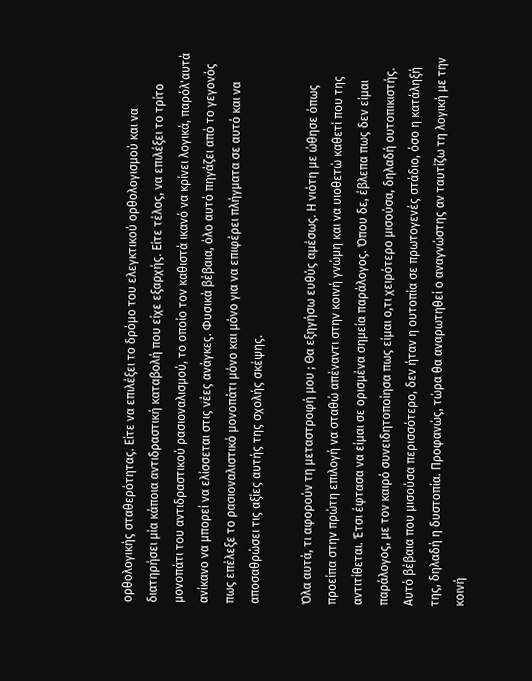ορθολογικής σταθερότητας. Είτε να επιλέξει το δρόμο του ελεγκτικού ορθολογισμού και να διατηρήσει μία κάποια αντιδραστική καταβολή που είχε εξαρχής. Είτε τέλος, να επιλέξει το τρίτο μονοπάτι του αντιδραστικού ρασιοναλισμού, το οποίο τον καθιστά ικανό να κρίνει λογικά, παρόλ'αυτά ανίκανο να μπορεί να ελίσσεται στις νέες ανάγκες. Φυσικά βέβαια, όλο αυτό πηγάζει από το γεγονός πως επέλεξε το ρασιοναλιστικό μονοπάτι μόνο και μόνο για να επιφέρει πλήγματα σε αυτό και να αποσαθρώσει τις αξίες αυτής της σχολής σκέψης.

Όλα αυτά, τι αφορούν τη μεταστροφή μου ; Θα εξηγήσω ευθύς αμέσως. Η νιότη με ώθησε όπως προείπα στην πρώτη επιλογή να σταθώ απέναντι στην κοινή γνώμη και να υιοθετώ καθετί που της αντιτίθεται. Έτσι έφτασα να είμαι σε ορισμένα σημεία παράλογος. Όπου δε, έβλεπα πως δεν είμαι παράλογος, με τον καιρό συνειδητοποίησα πως είμαι ο,τι χειρότερο μισούσα, δηλαδή ουτοπικιστής. Αυτό βέβαια που μισούσα περισσότερο, δεν ήταν η ουτοπία σε πρωτογενές στάδιο, όσο η κατάληξή της, δηλαδή η δυστοπία. Προφανώς, τώρα θα αναρωτηθεί ο αναγνώστης αν ταυτίζω τη λογική με την κοινή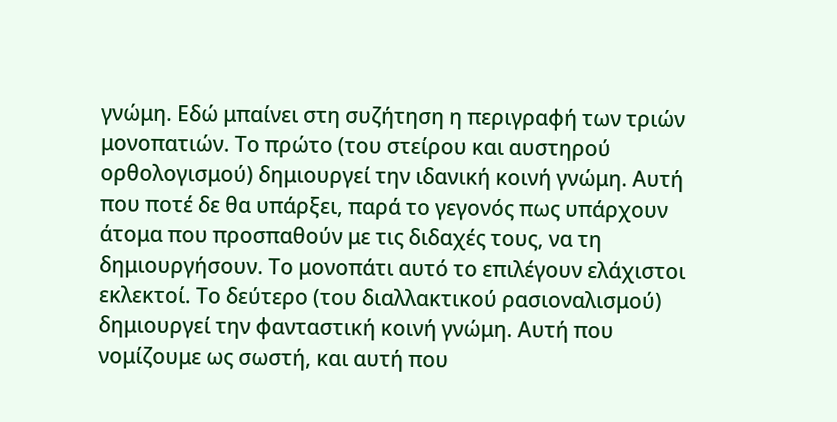γνώμη. Εδώ μπαίνει στη συζήτηση η περιγραφή των τριών μονοπατιών. Το πρώτο (του στείρου και αυστηρού ορθολογισμού) δημιουργεί την ιδανική κοινή γνώμη. Αυτή που ποτέ δε θα υπάρξει, παρά το γεγονός πως υπάρχουν άτομα που προσπαθούν με τις διδαχές τους, να τη δημιουργήσουν. Το μονοπάτι αυτό το επιλέγουν ελάχιστοι εκλεκτοί. Το δεύτερο (του διαλλακτικού ρασιοναλισμού) δημιουργεί την φανταστική κοινή γνώμη. Αυτή που νομίζουμε ως σωστή, και αυτή που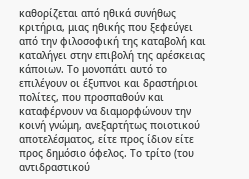καθορίζεται από ηθικά συνήθως κριτήρια, μιας ηθικής που ξεφεύγει από την φιλοσοφική της καταβολή και καταλήγει στην επιβολή της αρέσκειας κάποιων. Το μονοπάτι αυτό το επιλέγουν οι έξυπνοι και δραστήριοι πολίτες, που προσπαθούν και καταφέρνουν να διαμορφώνουν την κοινή γνώμη, ανεξαρτήτως ποιοτικού αποτελέσματος, είτε προς ίδιον είτε προς δημόσιο όφελος. Το τρίτο (του αντιδραστικού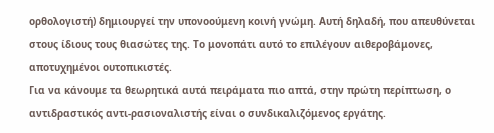ορθολογιστή) δημιουργεί την υπονοούμενη κοινή γνώμη. Αυτή δηλαδή, που απευθύνεται στους ίδιους τους θιασώτες της. Το μονοπάτι αυτό το επιλέγουν αιθεροβάμονες, αποτυχημένοι ουτοπικιστές.
Για να κάνουμε τα θεωρητικά αυτά πειράματα πιο απτά, στην πρώτη περίπτωση, ο αντιδραστικός αντι-ρασιοναλιστής είναι ο συνδικαλιζόμενος εργάτης.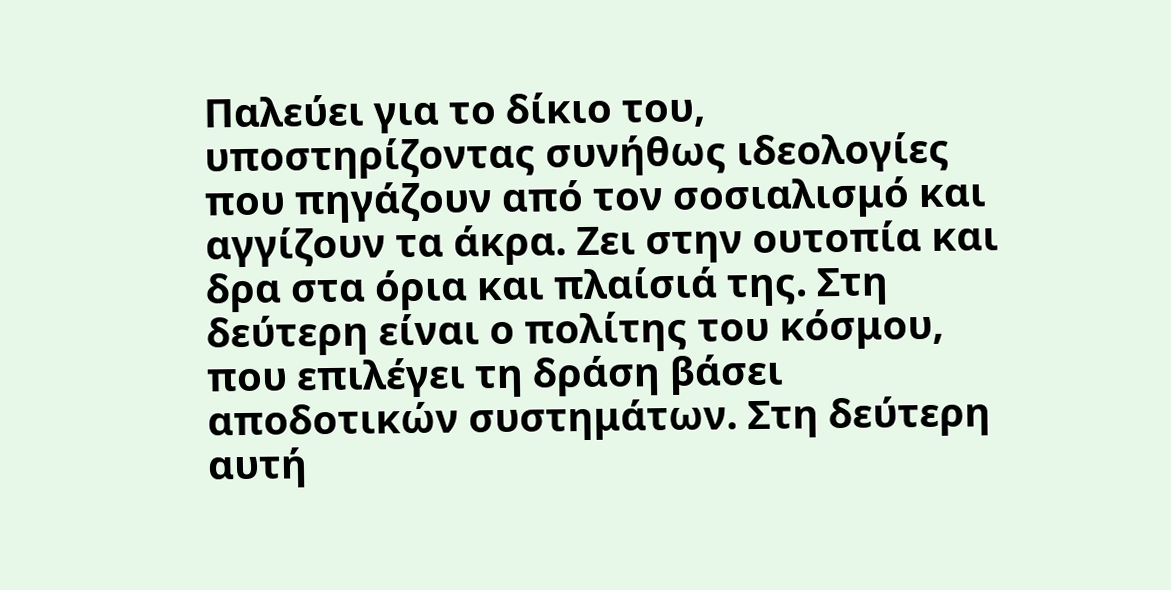Παλεύει για το δίκιο του, υποστηρίζοντας συνήθως ιδεολογίες που πηγάζουν από τον σοσιαλισμό και αγγίζουν τα άκρα. Ζει στην ουτοπία και δρα στα όρια και πλαίσιά της. Στη δεύτερη είναι ο πολίτης του κόσμου, που επιλέγει τη δράση βάσει αποδοτικών συστημάτων. Στη δεύτερη αυτή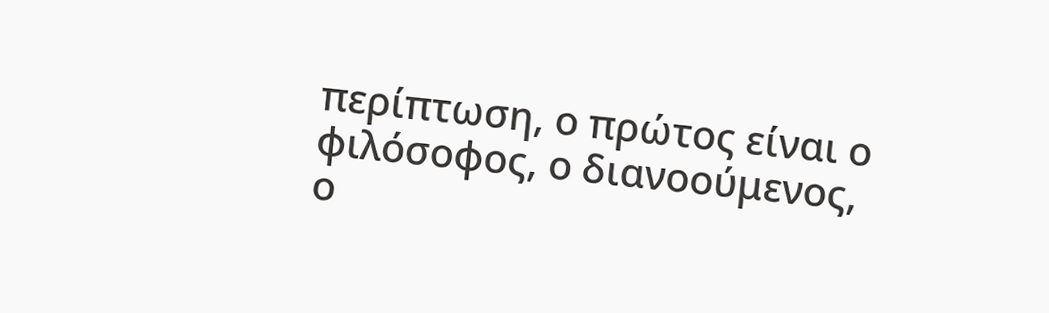περίπτωση, ο πρώτος είναι ο φιλόσοφος, ο διανοούμενος, ο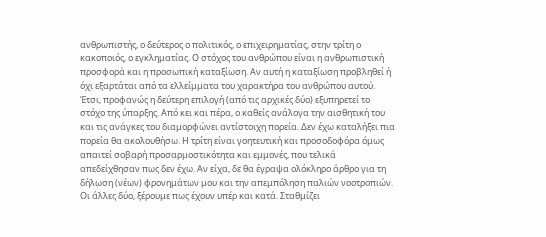ανθρωπιστής, ο δεύτερος ο πολιτικός, ο επιχειρηματίας, στην τρίτη ο κακοποιός, ο εγκληματίας. Ο στόχος του ανθρώπου είναι η ανθρωπιστική προσφορά και η προσωπική καταξίωση. Αν αυτή η καταξίωση προβληθεί ή όχι εξαρτάται από τα ελλείμματα του χαρακτήρα του ανθρώπου αυτού. Έτσι, προφανώς η δεύτερη επιλογή (από τις αρχικές δύο) εξυπηρετεί το στόχο της ύπαρξης. Από κει και πέρα, ο καθείς ανάλογα την αισθητική του και τις ανάγκες του διαμορφώνει αντίστοιχη πορεία. Δεν έχω καταλήξει πια πορεία θα ακολουθήσω. Η τρίτη είναι γοητευτική και προσοδοφόρα όμως απαιτεί σοβαρή προσαρμοστικότητα και εμμονές, που τελικά απεδείχθησαν πως δεν έχω. Αν είχα, δε θα έγραψα ολόκληρο άρθρο για τη δήλωση (νέων) φρονημάτων μου και την απεμπόληση παλιών νοοτροπιών. Οι άλλες δύο, ξέρουμε πως έχουν υπέρ και κατά. Σταθμίζει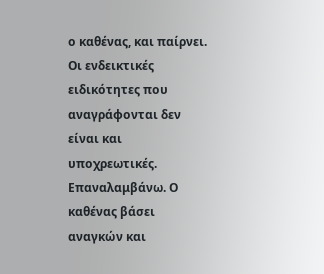ο καθένας, και παίρνει. Οι ενδεικτικές ειδικότητες που αναγράφονται δεν είναι και υποχρεωτικές. Επαναλαμβάνω. Ο καθένας βάσει αναγκών και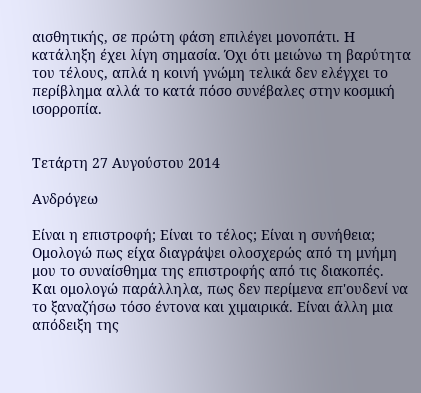αισθητικής, σε πρώτη φάση επιλέγει μονοπάτι. Η κατάληξη έχει λίγη σημασία. Όχι ότι μειώνω τη βαρύτητα του τέλους, απλά η κοινή γνώμη τελικά δεν ελέγχει το περίβλημα αλλά το κατά πόσο συνέβαλες στην κοσμική ισορροπία.


Τετάρτη 27 Αυγούστου 2014

Ανδρόγεω

Είναι η επιστροφή; Είναι το τέλος; Είναι η συνήθεια; Ομολογώ πως είχα διαγράψει ολοσχερώς από τη μνήμη μου το συναίσθημα της επιστροφής από τις διακοπές. Και ομολογώ παράλληλα, πως δεν περίμενα επ'ουδενί να το ξαναζήσω τόσο έντονα και χιμαιρικά. Είναι άλλη μια απόδειξη της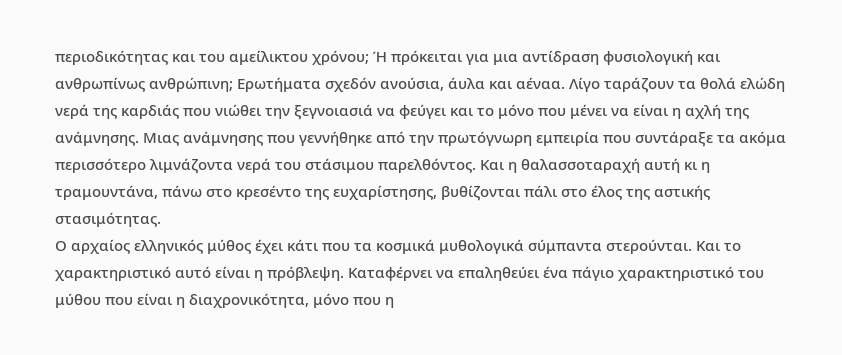περιοδικότητας και του αμείλικτου χρόνου; Ή πρόκειται για μια αντίδραση φυσιολογική και ανθρωπίνως ανθρώπινη; Ερωτήματα σχεδόν ανούσια, άυλα και αέναα. Λίγο ταράζουν τα θολά ελώδη νερά της καρδιάς που νιώθει την ξεγνοιασιά να φεύγει και το μόνο που μένει να είναι η αχλή της ανάμνησης. Μιας ανάμνησης που γεννήθηκε από την πρωτόγνωρη εμπειρία που συντάραξε τα ακόμα περισσότερο λιμνάζοντα νερά του στάσιμου παρελθόντος. Και η θαλασσοταραχή αυτή κι η τραμουντάνα, πάνω στο κρεσέντο της ευχαρίστησης, βυθίζονται πάλι στο έλος της αστικής στασιμότητας.
Ο αρχαίος ελληνικός μύθος έχει κάτι που τα κοσμικά μυθολογικά σύμπαντα στερούνται. Και το χαρακτηριστικό αυτό είναι η πρόβλεψη. Καταφέρνει να επαληθεύει ένα πάγιο χαρακτηριστικό του μύθου που είναι η διαχρονικότητα, μόνο που η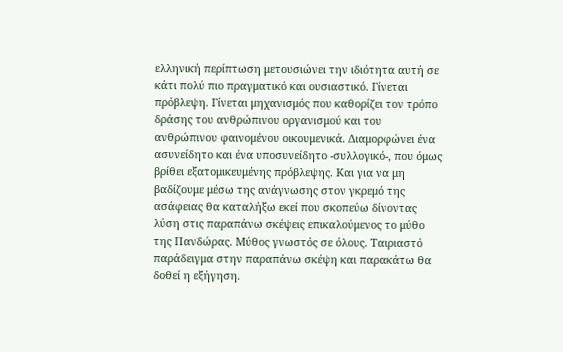ελληνική περίπτωση μετουσιώνει την ιδιότητα αυτή σε κάτι πολύ πιο πραγματικό και ουσιαστικό. Γίνεται πρόβλεψη. Γίνεται μηχανισμός που καθορίζει τον τρόπο δράσης του ανθρώπινου οργανισμού και του ανθρώπινου φαινομένου οικουμενικά. Διαμορφώνει ένα ασυνείδητο και ένα υποσυνείδητο -συλλογικό-, που όμως βρίθει εξατομικευμένης πρόβλεψης. Και για να μη βαδίζουμε μέσω της ανάγνωσης στον γκρεμό της ασάφειας θα καταλήξω εκεί που σκοπεύω δίνοντας λύση στις παραπάνω σκέψεις επικαλούμενος το μύθο της Πανδώρας. Μύθος γνωστός σε όλους. Ταιριαστό παράδειγμα στην παραπάνω σκέψη και παρακάτω θα δοθεί η εξήγηση.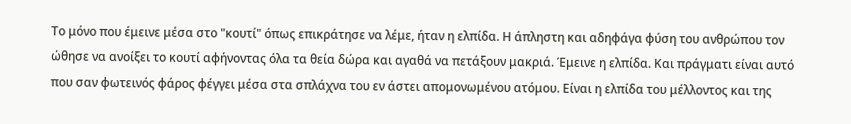Το μόνο που έμεινε μέσα στο "κουτί" όπως επικράτησε να λέμε, ήταν η ελπίδα. Η άπληστη και αδηφάγα φύση του ανθρώπου τον ώθησε να ανοίξει το κουτί αφήνοντας όλα τα θεία δώρα και αγαθά να πετάξουν μακριά. Έμεινε η ελπίδα. Και πράγματι είναι αυτό που σαν φωτεινός φάρος φέγγει μέσα στα σπλάχνα του εν άστει απομονωμένου ατόμου. Είναι η ελπίδα του μέλλοντος και της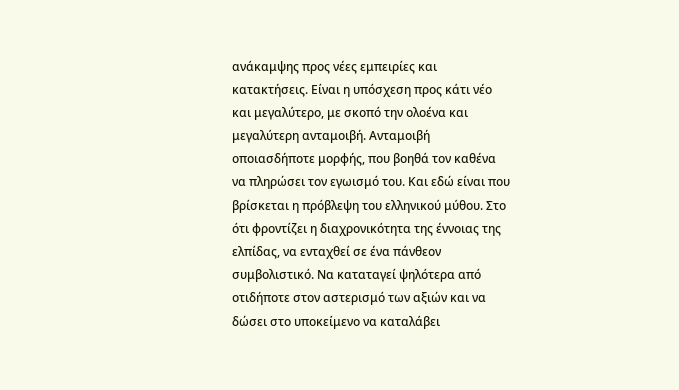ανάκαμψης προς νέες εμπειρίες και κατακτήσεις. Είναι η υπόσχεση προς κάτι νέο και μεγαλύτερο, με σκοπό την ολοένα και μεγαλύτερη ανταμοιβή. Ανταμοιβή οποιασδήποτε μορφής, που βοηθά τον καθένα να πληρώσει τον εγωισμό του. Και εδώ είναι που βρίσκεται η πρόβλεψη του ελληνικού μύθου. Στο ότι φροντίζει η διαχρονικότητα της έννοιας της ελπίδας, να ενταχθεί σε ένα πάνθεον συμβολιστικό. Να καταταγεί ψηλότερα από οτιδήποτε στον αστερισμό των αξιών και να δώσει στο υποκείμενο να καταλάβει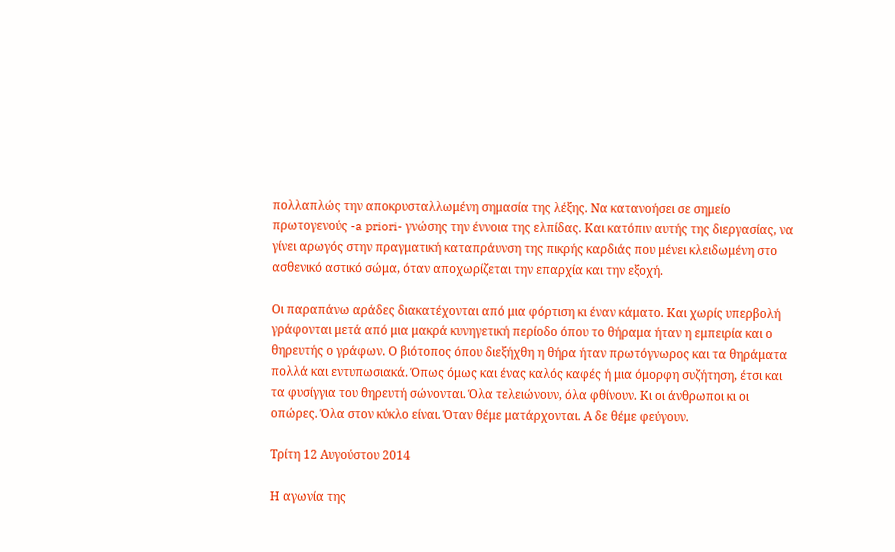πολλαπλώς την αποκρυσταλλωμένη σημασία της λέξης. Να κατανοήσει σε σημείο πρωτογενούς -a priori- γνώσης την έννοια της ελπίδας. Και κατόπιν αυτής της διεργασίας, να γίνει αρωγός στην πραγματική καταπράυνση της πικρής καρδιάς που μένει κλειδωμένη στο ασθενικό αστικό σώμα, όταν αποχωρίζεται την επαρχία και την εξοχή.

Οι παραπάνω αράδες διακατέχονται από μια φόρτιση κι έναν κάματο. Και χωρίς υπερβολή γράφονται μετά από μια μακρά κυνηγετική περίοδο όπου το θήραμα ήταν η εμπειρία και ο θηρευτής ο γράφων. Ο βιότοπος όπου διεξήχθη η θήρα ήταν πρωτόγνωρος και τα θηράματα πολλά και εντυπωσιακά. Όπως όμως και ένας καλός καφές ή μια όμορφη συζήτηση, έτσι και τα φυσίγγια του θηρευτή σώνονται. Όλα τελειώνουν, όλα φθίνουν. Κι οι άνθρωποι κι οι οπώρες. Όλα στον κύκλο είναι. Όταν θέμε ματάρχονται. Α δε θέμε φεύγουν.

Τρίτη 12 Αυγούστου 2014

Η αγωνία της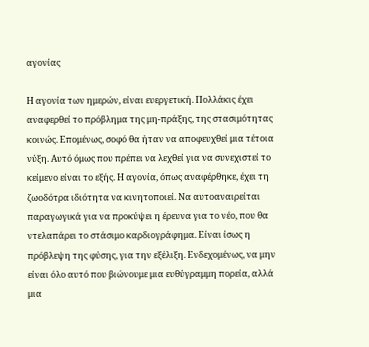αγονίας

Η αγονία των ημερών, είναι ευεργετική. Πολλάκις έχει αναφερθεί το πρόβλημα της μη-πράξης, της στασιμότητας κοινώς. Επομένως, σοφό θα ήταν να αποφευχθεί μια τέτοια νύξη. Αυτό όμως που πρέπει να λεχθεί για να συνεχιστεί το κείμενο είναι το εξής. Η αγονία, όπως αναφέρθηκε, έχει τη ζωοδότρα ιδιότητα να κινητοποιεί. Να αυτοαναιρείται παραγωγικά για να προκύψει η έρευνα για το νέο, που θα ντελαπάρει το στάσιμο καρδιογράφημα. Είναι ίσως η πρόβλεψη της φύσης, για την εξέλιξη. Ενδεχομένως, να μην είναι όλο αυτό που βιώνουμε μια ευθύγραμμη πορεία, αλλά μια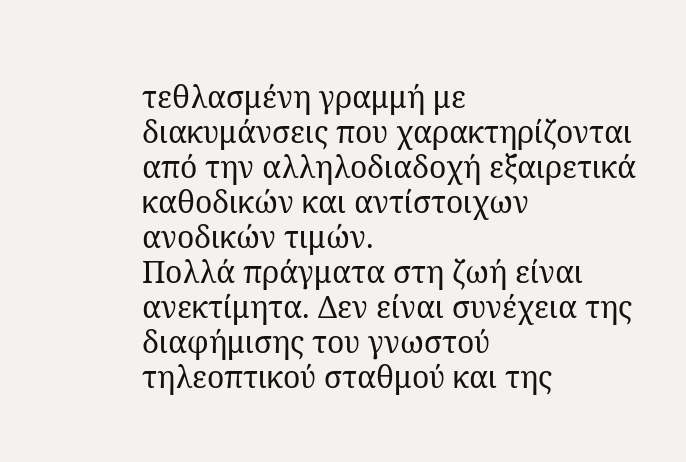τεθλασμένη γραμμή με διακυμάνσεις που χαρακτηρίζονται από την αλληλοδιαδοχή εξαιρετικά καθοδικών και αντίστοιχων ανοδικών τιμών.
Πολλά πράγματα στη ζωή είναι ανεκτίμητα. Δεν είναι συνέχεια της διαφήμισης του γνωστού τηλεοπτικού σταθμού και της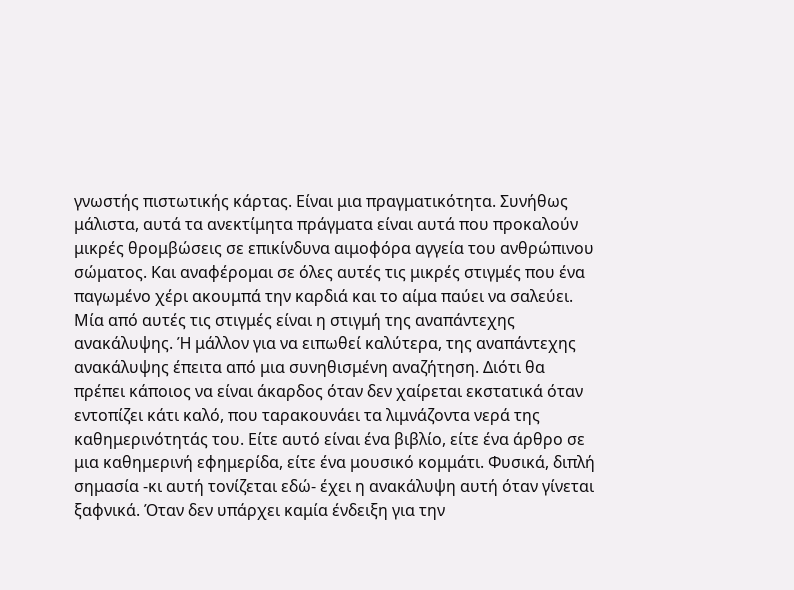γνωστής πιστωτικής κάρτας. Είναι μια πραγματικότητα. Συνήθως μάλιστα, αυτά τα ανεκτίμητα πράγματα είναι αυτά που προκαλούν μικρές θρομβώσεις σε επικίνδυνα αιμοφόρα αγγεία του ανθρώπινου σώματος. Και αναφέρομαι σε όλες αυτές τις μικρές στιγμές που ένα παγωμένο χέρι ακουμπά την καρδιά και το αίμα παύει να σαλεύει. Μία από αυτές τις στιγμές είναι η στιγμή της αναπάντεχης ανακάλυψης. Ή μάλλον για να ειπωθεί καλύτερα, της αναπάντεχης ανακάλυψης έπειτα από μια συνηθισμένη αναζήτηση. Διότι θα πρέπει κάποιος να είναι άκαρδος όταν δεν χαίρεται εκστατικά όταν εντοπίζει κάτι καλό, που ταρακουνάει τα λιμνάζοντα νερά της καθημερινότητάς του. Είτε αυτό είναι ένα βιβλίο, είτε ένα άρθρο σε μια καθημερινή εφημερίδα, είτε ένα μουσικό κομμάτι. Φυσικά, διπλή σημασία -κι αυτή τονίζεται εδώ- έχει η ανακάλυψη αυτή όταν γίνεται ξαφνικά. Όταν δεν υπάρχει καμία ένδειξη για την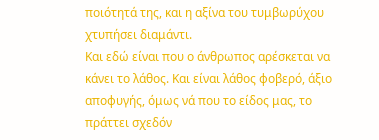ποιότητά της, και η αξίνα του τυμβωρύχου χτυπήσει διαμάντι.
Και εδώ είναι που ο άνθρωπος αρέσκεται να κάνει το λάθος. Και είναι λάθος φοβερό, άξιο αποφυγής, όμως νά που το είδος μας, το πράττει σχεδόν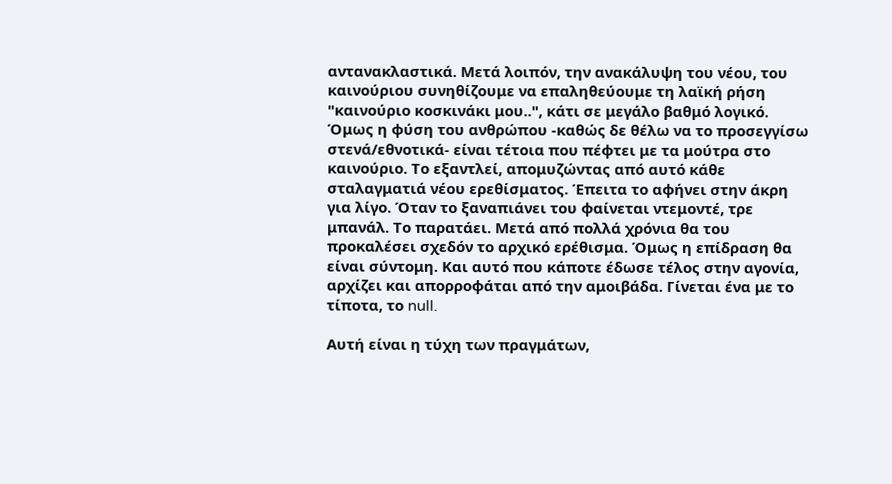αντανακλαστικά. Μετά λοιπόν, την ανακάλυψη του νέου, του καινούριου συνηθίζουμε να επαληθεύουμε τη λαϊκή ρήση "καινούριο κοσκινάκι μου..", κάτι σε μεγάλο βαθμό λογικό. Όμως η φύση του ανθρώπου -καθώς δε θέλω να το προσεγγίσω στενά/εθνοτικά- είναι τέτοια που πέφτει με τα μούτρα στο καινούριο. Το εξαντλεί, απομυζώντας από αυτό κάθε σταλαγματιά νέου ερεθίσματος. Έπειτα το αφήνει στην άκρη για λίγο. Όταν το ξαναπιάνει του φαίνεται ντεμοντέ, τρε μπανάλ. Το παρατάει. Μετά από πολλά χρόνια θα του προκαλέσει σχεδόν το αρχικό ερέθισμα. Όμως η επίδραση θα είναι σύντομη. Και αυτό που κάποτε έδωσε τέλος στην αγονία, αρχίζει και απορροφάται από την αμοιβάδα. Γίνεται ένα με το τίποτα, το null.

Αυτή είναι η τύχη των πραγμάτων,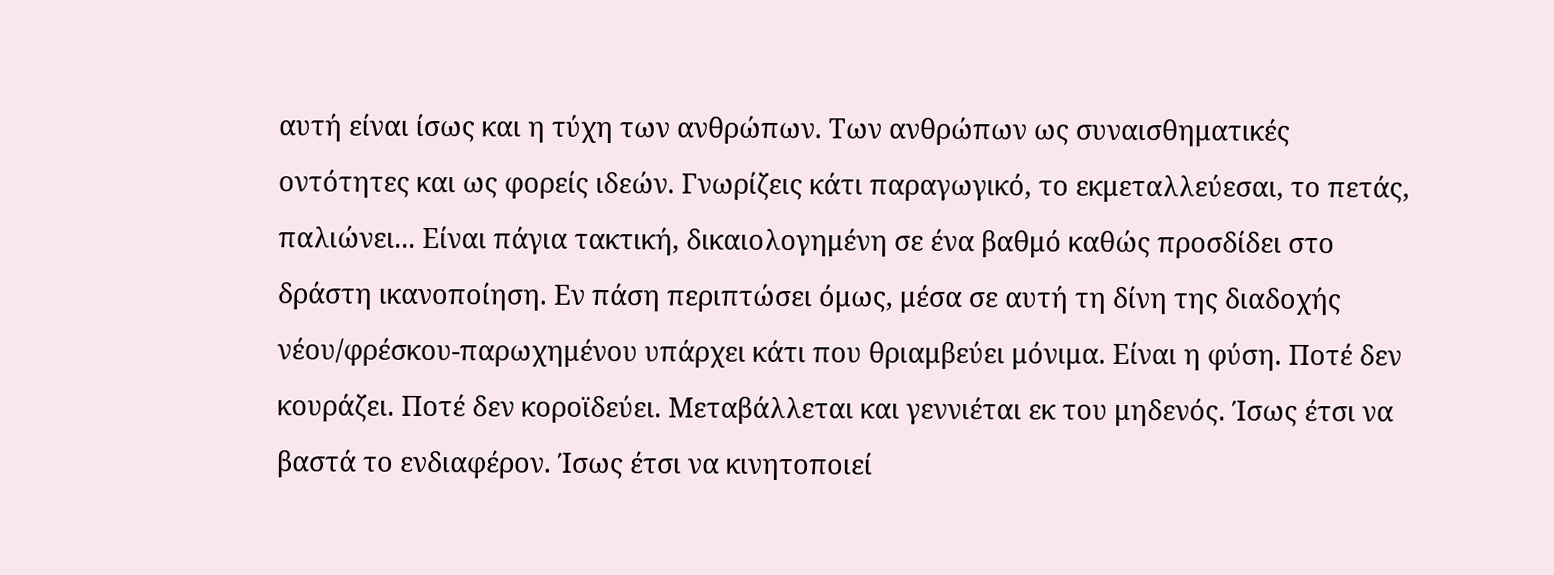αυτή είναι ίσως και η τύχη των ανθρώπων. Των ανθρώπων ως συναισθηματικές οντότητες και ως φορείς ιδεών. Γνωρίζεις κάτι παραγωγικό, το εκμεταλλεύεσαι, το πετάς, παλιώνει... Είναι πάγια τακτική, δικαιολογημένη σε ένα βαθμό καθώς προσδίδει στο δράστη ικανοποίηση. Εν πάση περιπτώσει όμως, μέσα σε αυτή τη δίνη της διαδοχής νέου/φρέσκου-παρωχημένου υπάρχει κάτι που θριαμβεύει μόνιμα. Είναι η φύση. Ποτέ δεν κουράζει. Ποτέ δεν κοροϊδεύει. Μεταβάλλεται και γεννιέται εκ του μηδενός. Ίσως έτσι να βαστά το ενδιαφέρον. Ίσως έτσι να κινητοποιεί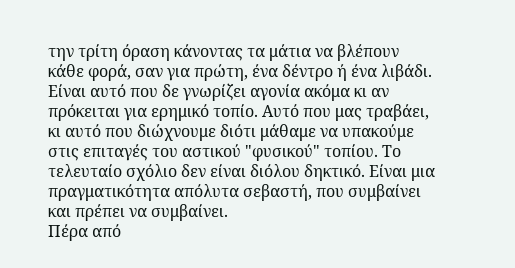την τρίτη όραση κάνοντας τα μάτια να βλέπουν κάθε φορά, σαν για πρώτη, ένα δέντρο ή ένα λιβάδι. Είναι αυτό που δε γνωρίζει αγονία ακόμα κι αν πρόκειται για ερημικό τοπίο. Αυτό που μας τραβάει, κι αυτό που διώχνουμε διότι μάθαμε να υπακούμε στις επιταγές του αστικού "φυσικού" τοπίου. Το τελευταίο σχόλιο δεν είναι διόλου δηκτικό. Είναι μια πραγματικότητα απόλυτα σεβαστή, που συμβαίνει και πρέπει να συμβαίνει.
Πέρα από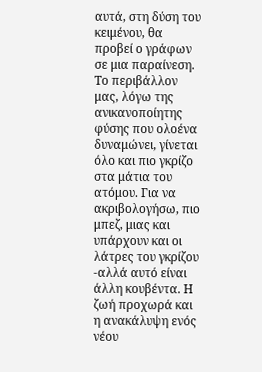αυτά, στη δύση του κειμένου, θα προβεί ο γράφων σε μια παραίνεση. Το περιβάλλον μας, λόγω της ανικανοποίητης φύσης που ολοένα δυναμώνει, γίνεται όλο και πιο γκρίζο στα μάτια του ατόμου. Για να ακριβολογήσω, πιο μπεζ, μιας και υπάρχουν και οι λάτρες του γκρίζου -αλλά αυτό είναι άλλη κουβέντα. Η ζωή προχωρά και η ανακάλυψη ενός νέου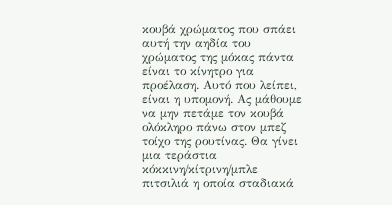κουβά χρώματος που σπάει αυτή την αηδία του χρώματος της μόκας πάντα είναι το κίνητρο για προέλαση. Αυτό που λείπει, είναι η υπομονή. Ας μάθουμε να μην πετάμε τον κουβά ολόκληρο πάνω στον μπεζ τοίχο της ρουτίνας. Θα γίνει μια τεράστια κόκκινη/κίτρινη/μπλε πιτσιλιά η οποία σταδιακά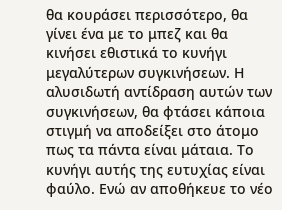θα κουράσει περισσότερο, θα γίνει ένα με το μπεζ και θα κινήσει εθιστικά το κυνήγι μεγαλύτερων συγκινήσεων. Η αλυσιδωτή αντίδραση αυτών των συγκινήσεων, θα φτάσει κάποια στιγμή να αποδείξει στο άτομο πως τα πάντα είναι μάταια. Το κυνήγι αυτής της ευτυχίας είναι φαύλο. Ενώ αν αποθήκευε το νέο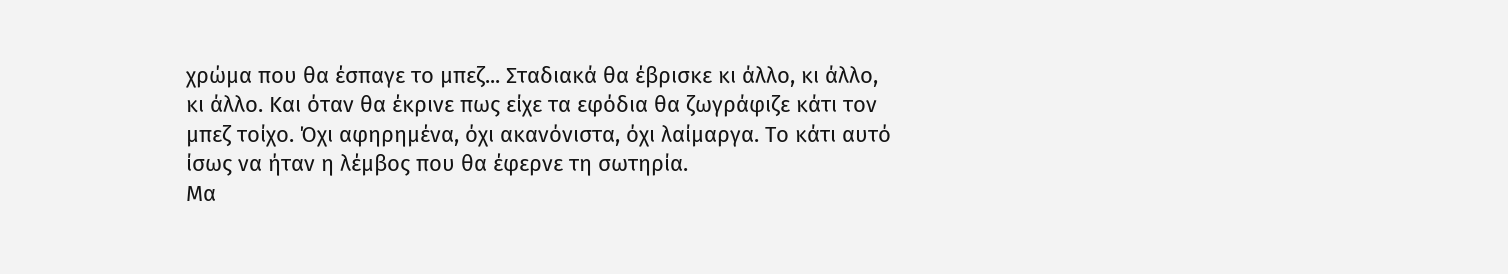χρώμα που θα έσπαγε το μπεζ... Σταδιακά θα έβρισκε κι άλλο, κι άλλο, κι άλλο. Και όταν θα έκρινε πως είχε τα εφόδια θα ζωγράφιζε κάτι τον μπεζ τοίχο. Όχι αφηρημένα, όχι ακανόνιστα, όχι λαίμαργα. Το κάτι αυτό ίσως να ήταν η λέμβος που θα έφερνε τη σωτηρία.
Μα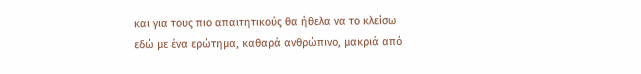και για τους πιο απαιτητικούς θα ήθελα να το κλείσω εδώ με ένα ερώτημα, καθαρά ανθρώπινο, μακριά από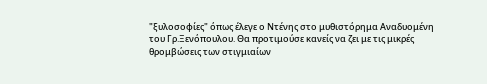"ξυλοσοφίες" όπως έλεγε ο Ντένης στο μυθιστόρημα Αναδυομένη του Γρ.Ξενόπουλου. Θα προτιμούσε κανείς να ζει με τις μικρές θρομβώσεις των στιγμιαίων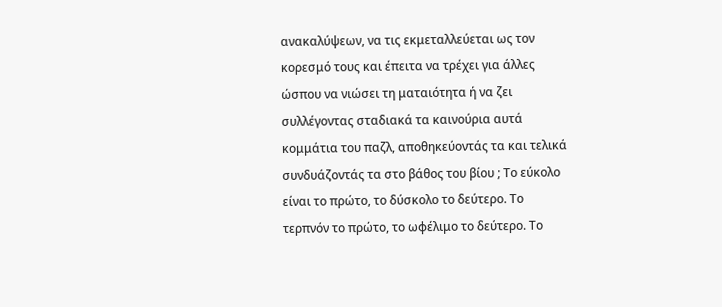ανακαλύψεων, να τις εκμεταλλεύεται ως τον κορεσμό τους και έπειτα να τρέχει για άλλες ώσπου να νιώσει τη ματαιότητα ή να ζει συλλέγοντας σταδιακά τα καινούρια αυτά κομμάτια του παζλ, αποθηκεύοντάς τα και τελικά συνδυάζοντάς τα στο βάθος του βίου ; Το εύκολο είναι το πρώτο, το δύσκολο το δεύτερο. Το τερπνόν το πρώτο, το ωφέλιμο το δεύτερο. Το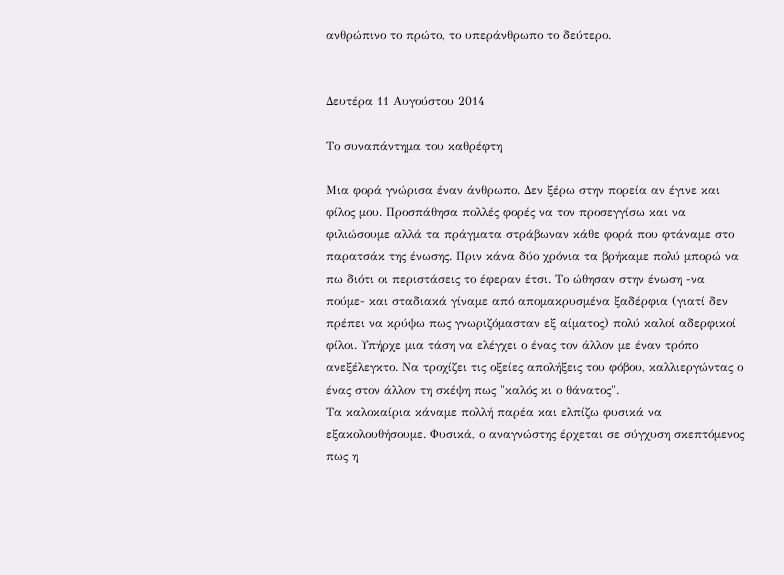ανθρώπινο το πρώτο, το υπεράνθρωπο το δεύτερο.


Δευτέρα 11 Αυγούστου 2014

Το συναπάντημα του καθρέφτη

Μια φορά γνώρισα έναν άνθρωπο. Δεν ξέρω στην πορεία αν έγινε και φίλος μου. Προσπάθησα πολλές φορές να τον προσεγγίσω και να φιλιώσουμε αλλά τα πράγματα στράβωναν κάθε φορά που φτάναμε στο παρατσάκ της ένωσης. Πριν κάνα δύο χρόνια τα βρήκαμε πολύ μπορώ να πω διότι οι περιστάσεις το έφεραν έτσι. Το ώθησαν στην ένωση -να πούμε- και σταδιακά γίναμε από απομακρυσμένα ξαδέρφια (γιατί δεν πρέπει να κρύψω πως γνωριζόμασταν εξ αίματος) πολύ καλοί αδερφικοί φίλοι. Υπήρχε μια τάση να ελέγχει ο ένας τον άλλον με έναν τρόπο ανεξέλεγκτο. Να τροχίζει τις οξείες απολήξεις του φόβου, καλλιεργώντας ο ένας στον άλλον τη σκέψη πως "καλός κι ο θάνατος".
Τα καλοκαίρια κάναμε πολλή παρέα και ελπίζω φυσικά να εξακολουθήσουμε. Φυσικά, ο αναγνώστης έρχεται σε σύγχυση σκεπτόμενος πως η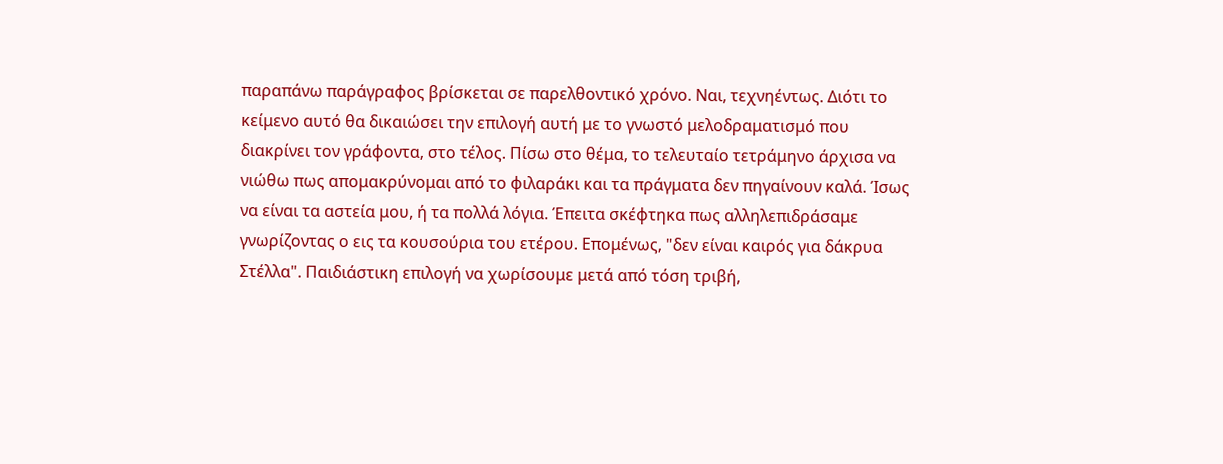παραπάνω παράγραφος βρίσκεται σε παρελθοντικό χρόνο. Ναι, τεχνηέντως. Διότι το κείμενο αυτό θα δικαιώσει την επιλογή αυτή με το γνωστό μελοδραματισμό που διακρίνει τον γράφοντα, στο τέλος. Πίσω στο θέμα, το τελευταίο τετράμηνο άρχισα να νιώθω πως απομακρύνομαι από το φιλαράκι και τα πράγματα δεν πηγαίνουν καλά. Ίσως να είναι τα αστεία μου, ή τα πολλά λόγια. Έπειτα σκέφτηκα πως αλληλεπιδράσαμε γνωρίζοντας ο εις τα κουσούρια του ετέρου. Επομένως, "δεν είναι καιρός για δάκρυα Στέλλα". Παιδιάστικη επιλογή να χωρίσουμε μετά από τόση τριβή,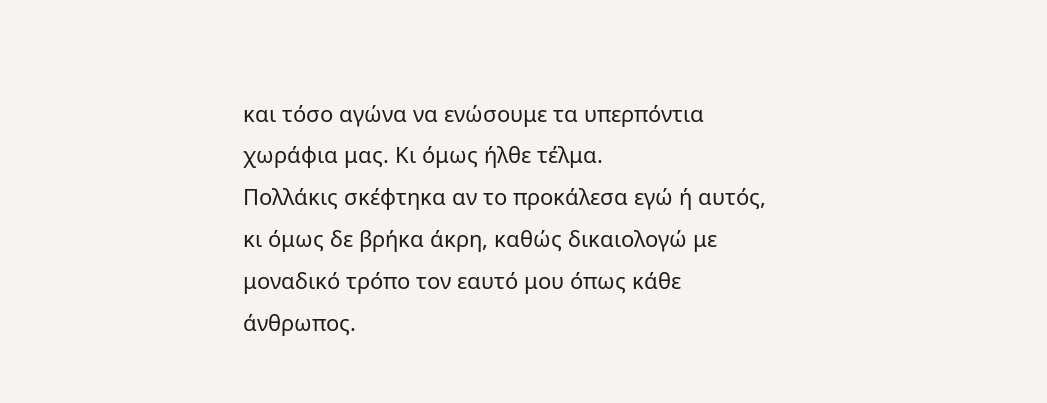και τόσο αγώνα να ενώσουμε τα υπερπόντια χωράφια μας. Κι όμως ήλθε τέλμα.
Πολλάκις σκέφτηκα αν το προκάλεσα εγώ ή αυτός, κι όμως δε βρήκα άκρη, καθώς δικαιολογώ με μοναδικό τρόπο τον εαυτό μου όπως κάθε άνθρωπος.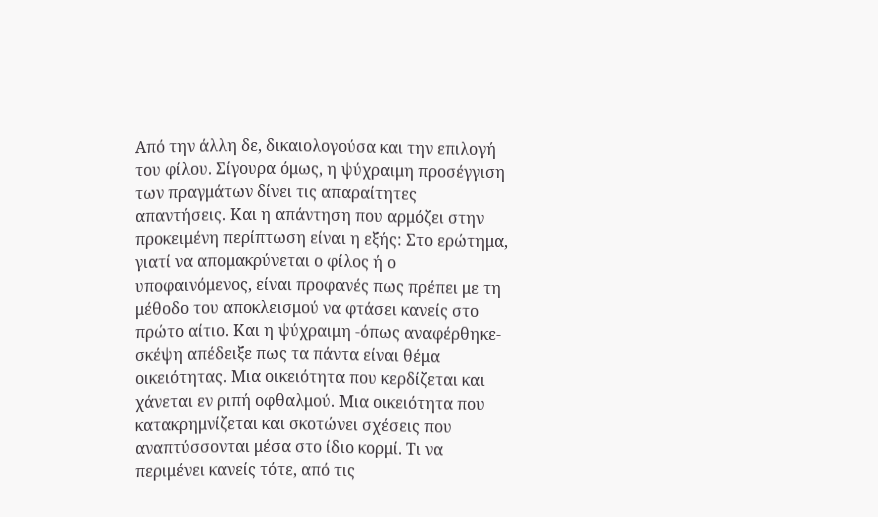Από την άλλη δε, δικαιολογούσα και την επιλογή του φίλου. Σίγουρα όμως, η ψύχραιμη προσέγγιση των πραγμάτων δίνει τις απαραίτητες απαντήσεις. Και η απάντηση που αρμόζει στην προκειμένη περίπτωση είναι η εξής: Στο ερώτημα, γιατί να απομακρύνεται ο φίλος ή ο υποφαινόμενος, είναι προφανές πως πρέπει με τη μέθοδο του αποκλεισμού να φτάσει κανείς στο πρώτο αίτιο. Και η ψύχραιμη -όπως αναφέρθηκε- σκέψη απέδειξε πως τα πάντα είναι θέμα οικειότητας. Μια οικειότητα που κερδίζεται και χάνεται εν ριπή οφθαλμού. Μια οικειότητα που κατακρημνίζεται και σκοτώνει σχέσεις που αναπτύσσονται μέσα στο ίδιο κορμί. Τι να περιμένει κανείς τότε, από τις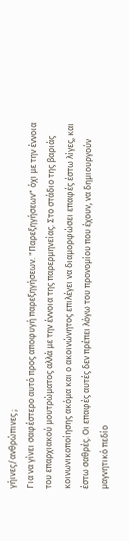γήινες/ανθρώπινες ;
Για να γίνει σαφέστερο αυτό προς αποφυγή παρεξηγήσεων. "Παρεξηγήσεων" όχι με την έννοια του επαρχιακού μουτρώματος αλλά με την έννοια της παρερμηνείας. Στο στάδιο της βαριάς κοινωνικοποίησης ακόμα και ο ακοινώνητος επιλέγει να διαμορφώσει επαφές έστω λίγες, και έστω σαθρές. Οι επαφές αυτές δεν πρέπει λόγω του προνομίου που έχουν, να δημιουργούν μαγνητικό πεδίο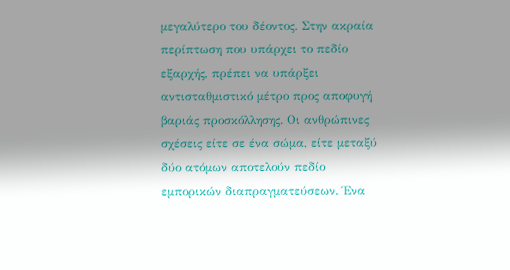μεγαλύτερο του δέοντος. Στην ακραία περίπτωση που υπάρχει το πεδίο εξαρχής, πρέπει να υπάρξει αντισταθμιστικό μέτρο προς αποφυγή βαριάς προσκόλλησης. Οι ανθρώπινες σχέσεις είτε σε ένα σώμα, είτε μεταξύ δύο ατόμων αποτελούν πεδίο εμπορικών διαπραγματεύσεων. Ένα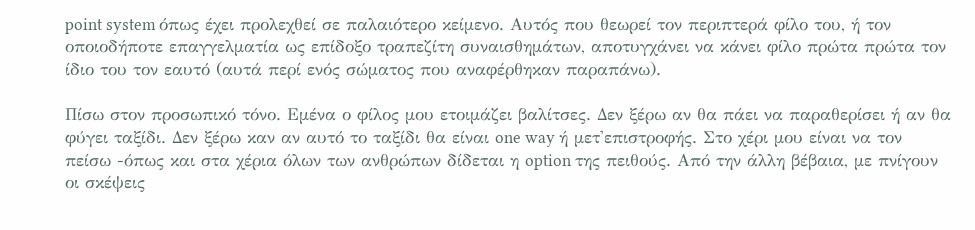point system όπως έχει προλεχθεί σε παλαιότερο κείμενο. Αυτός που θεωρεί τον περιπτερά φίλο του, ή τον οποιοδήποτε επαγγελματία ως επίδοξο τραπεζίτη συναισθημάτων, αποτυγχάνει να κάνει φίλο πρώτα πρώτα τον ίδιο του τον εαυτό (αυτά περί ενός σώματος που αναφέρθηκαν παραπάνω).

Πίσω στον προσωπικό τόνο. Εμένα ο φίλος μου ετοιμάζει βαλίτσες. Δεν ξέρω αν θα πάει να παραθερίσει ή αν θα φύγει ταξίδι. Δεν ξέρω καν αν αυτό το ταξίδι θα είναι one way ή μετ'επιστροφής. Στο χέρι μου είναι να τον πείσω -όπως και στα χέρια όλων των ανθρώπων δίδεται η option της πειθούς. Από την άλλη βέβαια, με πνίγουν οι σκέψεις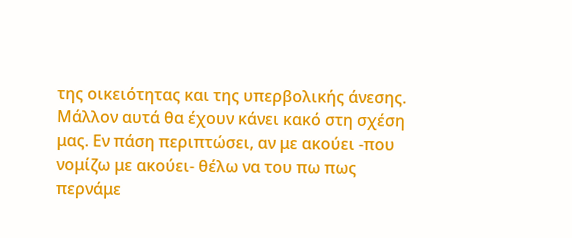της οικειότητας και της υπερβολικής άνεσης. Μάλλον αυτά θα έχουν κάνει κακό στη σχέση μας. Εν πάση περιπτώσει, αν με ακούει -που νομίζω με ακούει- θέλω να του πω πως περνάμε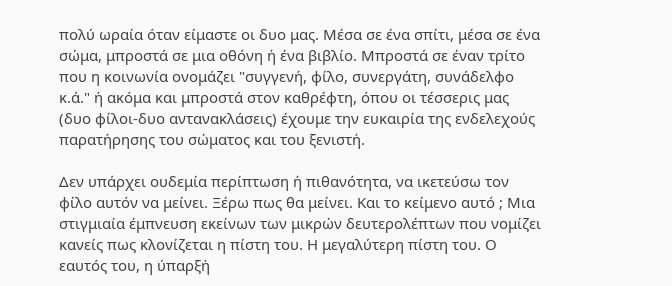πολύ ωραία όταν είμαστε οι δυο μας. Μέσα σε ένα σπίτι, μέσα σε ένα σώμα, μπροστά σε μια οθόνη ή ένα βιβλίο. Μπροστά σε έναν τρίτο που η κοινωνία ονομάζει "συγγενή, φίλο, συνεργάτη, συνάδελφο κ.ά." ή ακόμα και μπροστά στον καθρέφτη, όπου οι τέσσερις μας (δυο φίλοι-δυο αντανακλάσεις) έχουμε την ευκαιρία της ενδελεχούς παρατήρησης του σώματος και του ξενιστή.

Δεν υπάρχει ουδεμία περίπτωση ή πιθανότητα, να ικετεύσω τον φίλο αυτόν να μείνει. Ξέρω πως θα μείνει. Και το κείμενο αυτό ; Μια στιγμιαία έμπνευση εκείνων των μικρών δευτερολέπτων που νομίζει κανείς πως κλονίζεται η πίστη του. Η μεγαλύτερη πίστη του. Ο εαυτός του, η ύπαρξή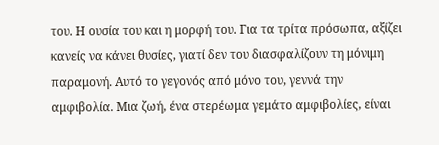του. Η ουσία του και η μορφή του. Για τα τρίτα πρόσωπα, αξίζει κανείς να κάνει θυσίες, γιατί δεν του διασφαλίζουν τη μόνιμη παραμονή. Αυτό το γεγονός από μόνο του, γεννά την αμφιβολία. Μια ζωή, ένα στερέωμα γεμάτο αμφιβολίες, είναι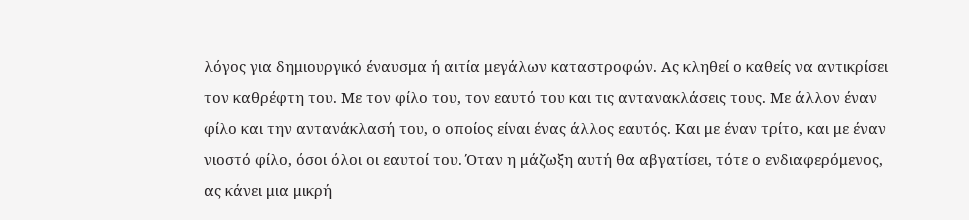λόγος για δημιουργικό έναυσμα ή αιτία μεγάλων καταστροφών. Ας κληθεί ο καθείς να αντικρίσει τον καθρέφτη του. Με τον φίλο του, τον εαυτό του και τις αντανακλάσεις τους. Με άλλον έναν φίλο και την αντανάκλασή του, ο οποίος είναι ένας άλλος εαυτός. Και με έναν τρίτο, και με έναν νιοστό φίλο, όσοι όλοι οι εαυτοί του. Όταν η μάζωξη αυτή θα αβγατίσει, τότε ο ενδιαφερόμενος, ας κάνει μια μικρή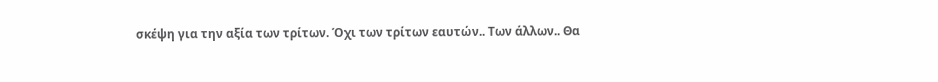σκέψη για την αξία των τρίτων. Όχι των τρίτων εαυτών.. Των άλλων.. Θα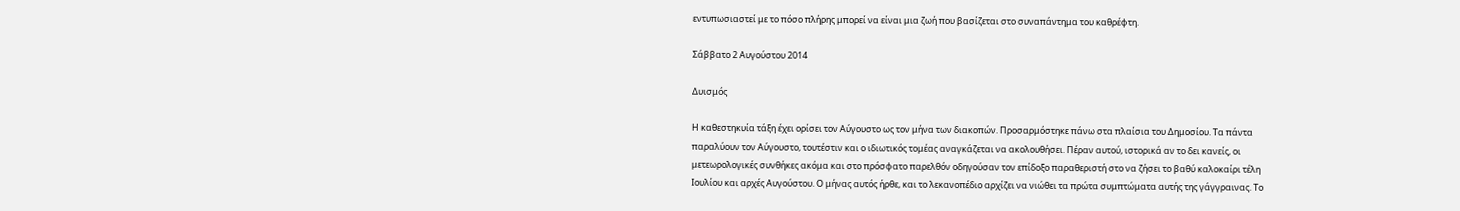εντυπωσιαστεί με το πόσο πλήρης μπορεί να είναι μια ζωή που βασίζεται στο συναπάντημα του καθρέφτη.

Σάββατο 2 Αυγούστου 2014

Δυισμός

Η καθεστηκυία τάξη έχει ορίσει τον Αύγουστο ως τον μήνα των διακοπών. Προσαρμόστηκε πάνω στα πλαίσια του Δημοσίου. Τα πάντα παραλύουν τον Αύγουστο, τουτέστιν και ο ιδιωτικός τομέας αναγκάζεται να ακολουθήσει. Πέραν αυτού, ιστορικά αν το δει κανείς, οι μετεωρολογικές συνθήκες ακόμα και στο πρόσφατο παρελθόν οδηγούσαν τον επίδοξο παραθεριστή στο να ζήσει το βαθύ καλοκαίρι τέλη Ιουλίου και αρχές Αυγούστου. Ο μήνας αυτός ήρθε, και το λεκανοπέδιο αρχίζει να νιώθει τα πρώτα συμπτώματα αυτής της γάγγραινας. Το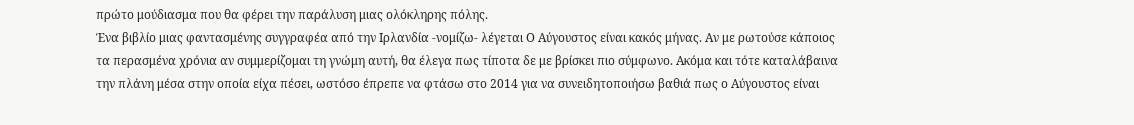πρώτο μούδιασμα που θα φέρει την παράλυση μιας ολόκληρης πόλης.
Ένα βιβλίο μιας φαντασμένης συγγραφέα από την Ιρλανδία -νομίζω- λέγεται Ο Αύγουστος είναι κακός μήνας. Αν με ρωτούσε κάποιος τα περασμένα χρόνια αν συμμερίζομαι τη γνώμη αυτή, θα έλεγα πως τίποτα δε με βρίσκει πιο σύμφωνο. Ακόμα και τότε καταλάβαινα την πλάνη μέσα στην οποία είχα πέσει, ωστόσο έπρεπε να φτάσω στο 2014 για να συνειδητοποιήσω βαθιά πως ο Αύγουστος είναι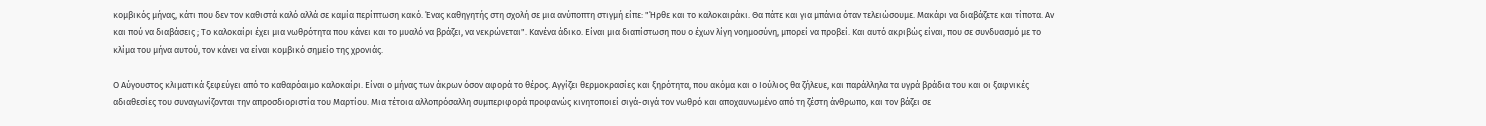κομβικός μήνας, κάτι που δεν τον καθιστά καλό αλλά σε καμία περίπτωση κακό. Ένας καθηγητής στη σχολή σε μια ανύποπτη στιγμή είπε: "Ήρθε και το καλοκαιράκι. Θα πάτε και για μπάνια όταν τελειώσουμε. Μακάρι να διαβάζετε και τίποτα. Αν και πού να διαβάσεις ; Το καλοκαίρι έχει μια νωθρότητα που κάνει και το μυαλό να βράζει, να νεκρώνεται". Κανένα άδικο. Είναι μια διαπίστωση που ο έχων λίγη νοημοσύνη, μπορεί να προβεί. Και αυτό ακριβώς είναι, που σε συνδυασμό με το κλίμα του μήνα αυτού, τον κάνει να είναι κομβικό σημείο της χρονιάς.

Ο Αύγουστος κλιματικά ξεφεύγει από το καθαρόαιμο καλοκαίρι. Είναι ο μήνας των άκρων όσον αφορά το θέρος. Αγγίζει θερμοκρασίες και ξηρότητα, που ακόμα και ο Ιούλιος θα ζήλευε, και παράλληλα τα υγρά βράδια του και οι ξαφνικές αδιαθεσίες του συναγωνίζονται την απροσδιοριστία του Μαρτίου. Μια τέτοια αλλοπρόσαλλη συμπεριφορά προφανώς κινητοποιεί σιγά-σιγά τον νωθρό και αποχαυνωμένο από τη ζέστη άνθρωπο, και τον βάζει σε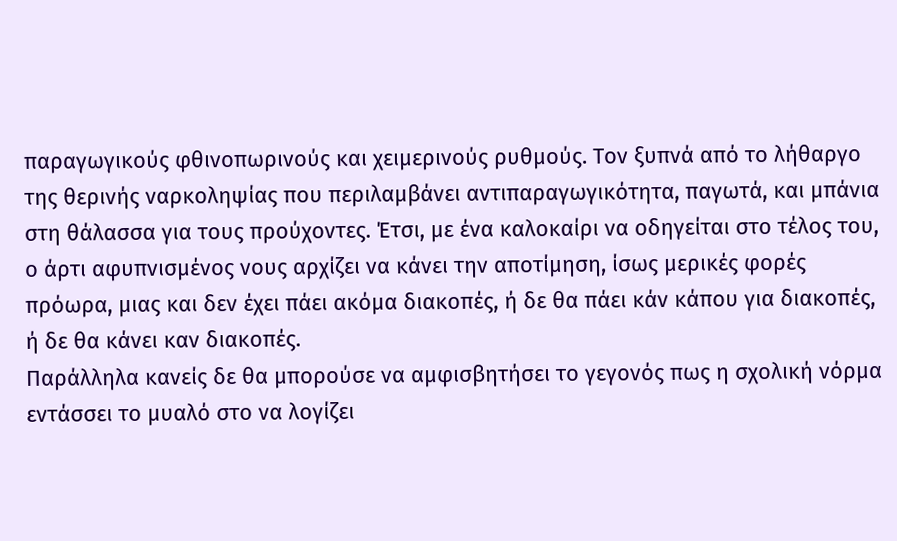παραγωγικούς φθινοπωρινούς και χειμερινούς ρυθμούς. Τον ξυπνά από το λήθαργο της θερινής ναρκοληψίας που περιλαμβάνει αντιπαραγωγικότητα, παγωτά, και μπάνια στη θάλασσα για τους προύχοντες. Έτσι, με ένα καλοκαίρι να οδηγείται στο τέλος του, ο άρτι αφυπνισμένος νους αρχίζει να κάνει την αποτίμηση, ίσως μερικές φορές πρόωρα, μιας και δεν έχει πάει ακόμα διακοπές, ή δε θα πάει κάν κάπου για διακοπές, ή δε θα κάνει καν διακοπές.
Παράλληλα κανείς δε θα μπορούσε να αμφισβητήσει το γεγονός πως η σχολική νόρμα εντάσσει το μυαλό στο να λογίζει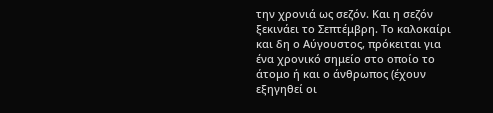την χρονιά ως σεζόν. Και η σεζόν ξεκινάει το Σεπτέμβρη. Το καλοκαίρι και δη ο Αύγουστος, πρόκειται για ένα χρονικό σημείο στο οποίο το άτομο ή και ο άνθρωπος (έχουν εξηγηθεί οι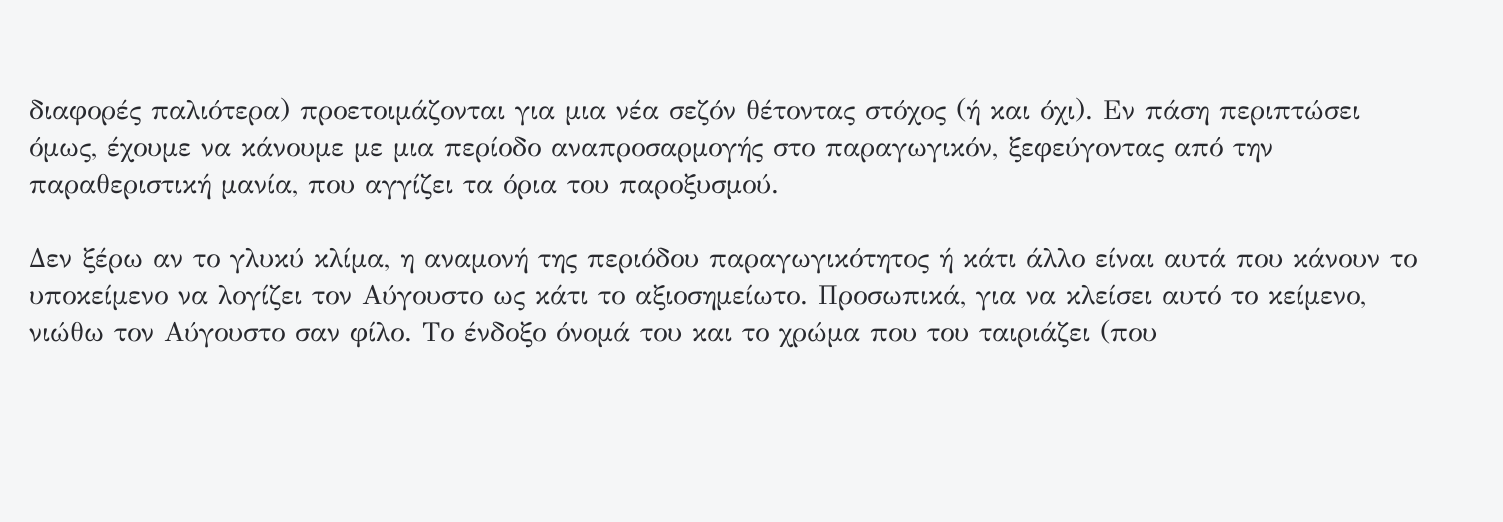διαφορές παλιότερα) προετοιμάζονται για μια νέα σεζόν θέτοντας στόχος (ή και όχι). Εν πάση περιπτώσει όμως, έχουμε να κάνουμε με μια περίοδο αναπροσαρμογής στο παραγωγικόν, ξεφεύγοντας από την παραθεριστική μανία, που αγγίζει τα όρια του παροξυσμού.

Δεν ξέρω αν το γλυκύ κλίμα, η αναμονή της περιόδου παραγωγικότητος ή κάτι άλλο είναι αυτά που κάνουν το υποκείμενο να λογίζει τον Αύγουστο ως κάτι το αξιοσημείωτο. Προσωπικά, για να κλείσει αυτό το κείμενο, νιώθω τον Αύγουστο σαν φίλο. Το ένδοξο όνομά του και το χρώμα που του ταιριάζει (που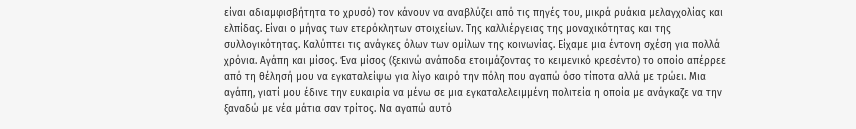είναι αδιαμφισβήτητα το χρυσό) τον κάνουν να αναβλύζει από τις πηγές του, μικρά ρυάκια μελαγχολίας και ελπίδας. Είναι ο μήνας των ετερόκλητων στοιχείων. Της καλλιέργειας της μοναχικότητας και της συλλογικότητας. Καλύπτει τις ανάγκες όλων των ομίλων της κοινωνίας. Είχαμε μια έντονη σχέση για πολλά χρόνια. Αγάπη και μίσος. Ένα μίσος (ξεκινώ ανάποδα ετοιμάζοντας το κειμενικό κρεσέντο) το οποίο απέρρεε από τη θέλησή μου να εγκαταλείψω για λίγο καιρό την πόλη που αγαπώ όσο τίποτα αλλά με τρώει. Μια αγάπη, γιατί μου έδινε την ευκαιρία να μένω σε μια εγκαταλελειμμένη πολιτεία η οποία με ανάγκαζε να την ξαναδώ με νέα μάτια σαν τρίτος. Να αγαπώ αυτό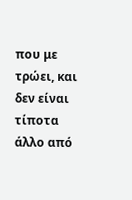που με τρώει, και δεν είναι τίποτα άλλο από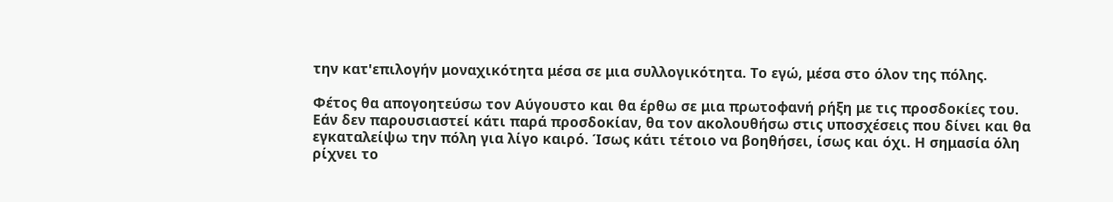την κατ'επιλογήν μοναχικότητα μέσα σε μια συλλογικότητα. Το εγώ, μέσα στο όλον της πόλης.

Φέτος θα απογοητεύσω τον Αύγουστο και θα έρθω σε μια πρωτοφανή ρήξη με τις προσδοκίες του. Εάν δεν παρουσιαστεί κάτι παρά προσδοκίαν, θα τον ακολουθήσω στις υποσχέσεις που δίνει και θα εγκαταλείψω την πόλη για λίγο καιρό. Ίσως κάτι τέτοιο να βοηθήσει, ίσως και όχι. Η σημασία όλη ρίχνει το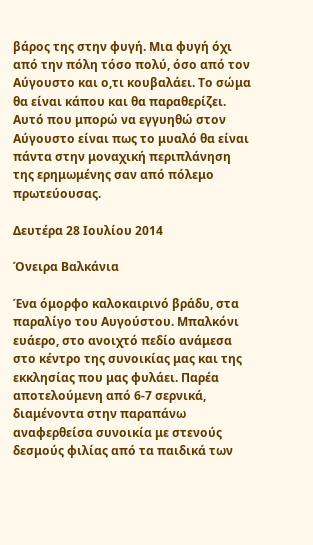βάρος της στην φυγή. Μια φυγή όχι από την πόλη τόσο πολύ, όσο από τον Αύγουστο και ο,τι κουβαλάει. Το σώμα θα είναι κάπου και θα παραθερίζει. Αυτό που μπορώ να εγγυηθώ στον Αύγουστο είναι πως το μυαλό θα είναι πάντα στην μοναχική περιπλάνηση της ερημωμένης σαν από πόλεμο πρωτεύουσας.

Δευτέρα 28 Ιουλίου 2014

Όνειρα Βαλκάνια

Ένα όμορφο καλοκαιρινό βράδυ, στα παραλίγο του Αυγούστου. Μπαλκόνι ευάερο, στο ανοιχτό πεδίο ανάμεσα στο κέντρο της συνοικίας μας και της εκκλησίας που μας φυλάει. Παρέα αποτελούμενη από 6-7 σερνικά, διαμένοντα στην παραπάνω αναφερθείσα συνοικία με στενούς δεσμούς φιλίας από τα παιδικά των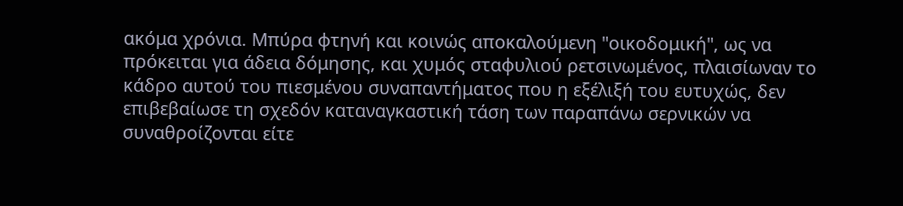ακόμα χρόνια. Μπύρα φτηνή και κοινώς αποκαλούμενη "οικοδομική", ως να πρόκειται για άδεια δόμησης, και χυμός σταφυλιού ρετσινωμένος, πλαισίωναν το κάδρο αυτού του πιεσμένου συναπαντήματος που η εξέλιξή του ευτυχώς, δεν επιβεβαίωσε τη σχεδόν καταναγκαστική τάση των παραπάνω σερνικών να συναθροίζονται είτε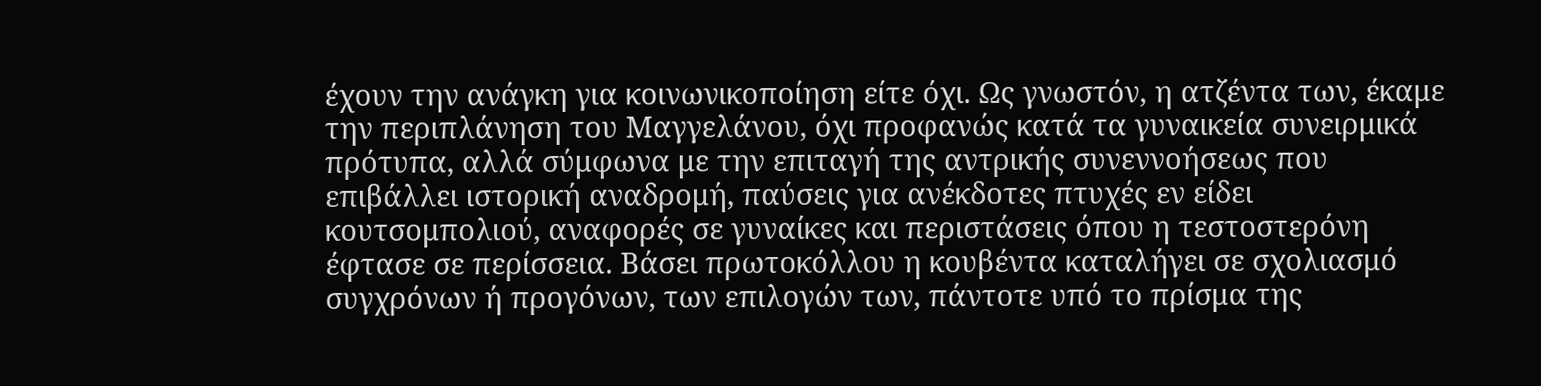έχουν την ανάγκη για κοινωνικοποίηση είτε όχι. Ως γνωστόν, η ατζέντα των, έκαμε την περιπλάνηση του Μαγγελάνου, όχι προφανώς κατά τα γυναικεία συνειρμικά πρότυπα, αλλά σύμφωνα με την επιταγή της αντρικής συνεννοήσεως που επιβάλλει ιστορική αναδρομή, παύσεις για ανέκδοτες πτυχές εν είδει κουτσομπολιού, αναφορές σε γυναίκες και περιστάσεις όπου η τεστοστερόνη έφτασε σε περίσσεια. Βάσει πρωτοκόλλου η κουβέντα καταλήγει σε σχολιασμό συγχρόνων ή προγόνων, των επιλογών των, πάντοτε υπό το πρίσμα της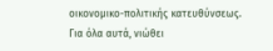οικονομικο-πολιτικής κατευθύνσεως.
Για όλα αυτά, νιώθει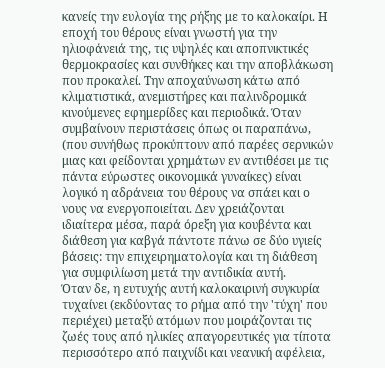κανείς την ευλογία της ρήξης με το καλοκαίρι. Η εποχή του θέρους είναι γνωστή για την ηλιοφάνειά της, τις υψηλές και αποπνικτικές θερμοκρασίες και συνθήκες και την αποβλάκωση που προκαλεί. Την αποχαύνωση κάτω από κλιματιστικά, ανεμιστήρες και παλινδρομικά κινούμενες εφημερίδες και περιοδικά. Όταν συμβαίνουν περιστάσεις όπως οι παραπάνω, (που συνήθως προκύπτουν από παρέες σερνικών μιας και φείδονται χρημάτων εν αντιθέσει με τις πάντα εύρωστες οικονομικά γυναίκες) είναι λογικό η αδράνεια του θέρους να σπάει και ο νους να ενεργοποιείται. Δεν χρειάζονται ιδιαίτερα μέσα, παρά όρεξη για κουβέντα και διάθεση για καβγά πάντοτε πάνω σε δύο υγιείς βάσεις: την επιχειρηματολογία και τη διάθεση για συμφιλίωση μετά την αντιδικία αυτή.
Όταν δε, η ευτυχής αυτή καλοκαιρινή συγκυρία τυχαίνει (εκδύοντας το ρήμα από την 'τύχη' που περιέχει) μεταξύ ατόμων που μοιράζονται τις ζωές τους από ηλικίες απαγορευτικές για τίποτα περισσότερο από παιχνίδι και νεανική αφέλεια,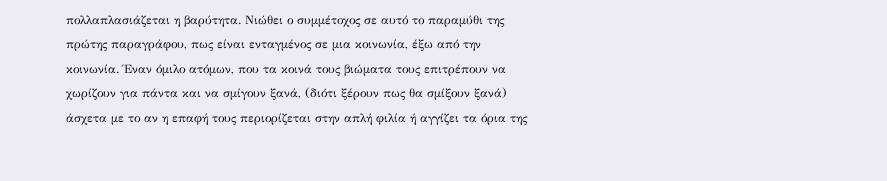πολλαπλασιάζεται η βαρύτητα. Νιώθει ο συμμέτοχος σε αυτό το παραμύθι της πρώτης παραγράφου, πως είναι ενταγμένος σε μια κοινωνία, έξω από την κοινωνία. Έναν όμιλο ατόμων, που τα κοινά τους βιώματα τους επιτρέπουν να χωρίζουν για πάντα και να σμίγουν ξανά, (διότι ξέρουν πως θα σμίξουν ξανά) άσχετα με το αν η επαφή τους περιορίζεται στην απλή φιλία ή αγγίζει τα όρια της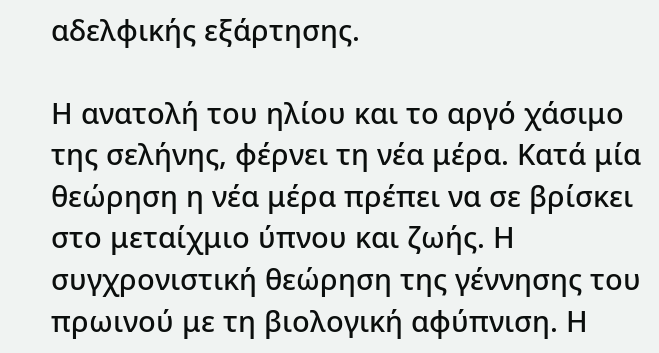αδελφικής εξάρτησης.

Η ανατολή του ηλίου και το αργό χάσιμο της σελήνης, φέρνει τη νέα μέρα. Κατά μία θεώρηση η νέα μέρα πρέπει να σε βρίσκει στο μεταίχμιο ύπνου και ζωής. Η συγχρονιστική θεώρηση της γέννησης του πρωινού με τη βιολογική αφύπνιση. Η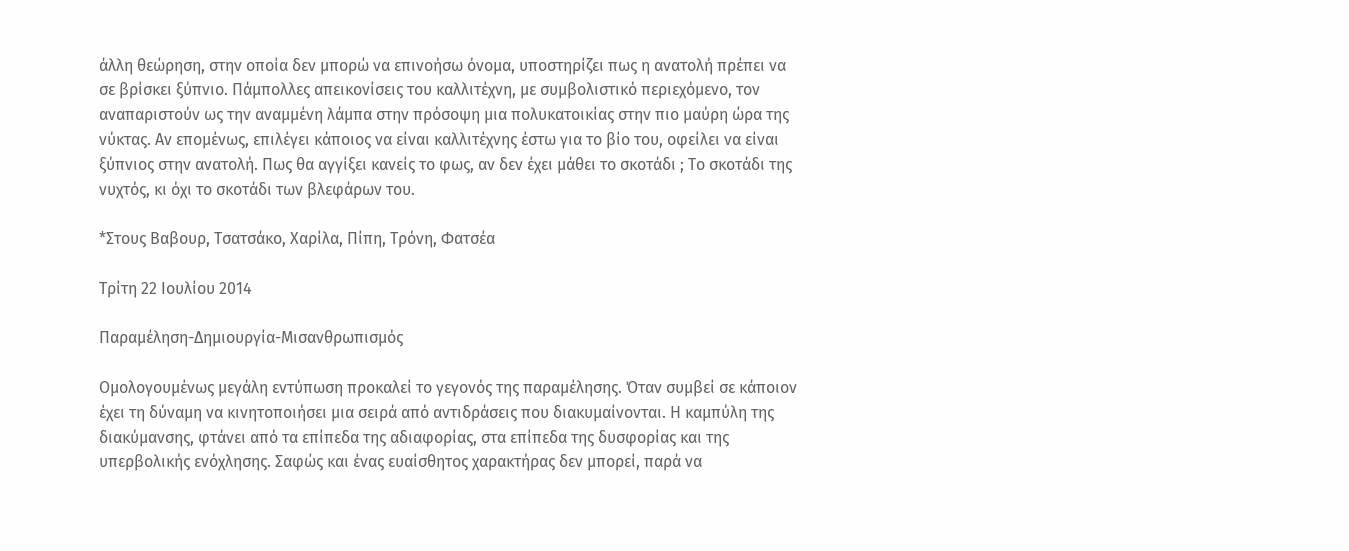άλλη θεώρηση, στην οποία δεν μπορώ να επινοήσω όνομα, υποστηρίζει πως η ανατολή πρέπει να σε βρίσκει ξύπνιο. Πάμπολλες απεικονίσεις του καλλιτέχνη, με συμβολιστικό περιεχόμενο, τον αναπαριστούν ως την αναμμένη λάμπα στην πρόσοψη μια πολυκατοικίας στην πιο μαύρη ώρα της νύκτας. Αν επομένως, επιλέγει κάποιος να είναι καλλιτέχνης έστω για το βίο του, οφείλει να είναι ξύπνιος στην ανατολή. Πως θα αγγίξει κανείς το φως, αν δεν έχει μάθει το σκοτάδι ; Το σκοτάδι της νυχτός, κι όχι το σκοτάδι των βλεφάρων του.

*Στους Βαβουρ, Τσατσάκο, Χαρίλα, Πίπη, Τρόνη, Φατσέα

Τρίτη 22 Ιουλίου 2014

Παραμέληση-Δημιουργία-Μισανθρωπισμός

Ομολογουμένως μεγάλη εντύπωση προκαλεί το γεγονός της παραμέλησης. Όταν συμβεί σε κάποιον έχει τη δύναμη να κινητοποιήσει μια σειρά από αντιδράσεις που διακυμαίνονται. Η καμπύλη της διακύμανσης, φτάνει από τα επίπεδα της αδιαφορίας, στα επίπεδα της δυσφορίας και της υπερβολικής ενόχλησης. Σαφώς και ένας ευαίσθητος χαρακτήρας δεν μπορεί, παρά να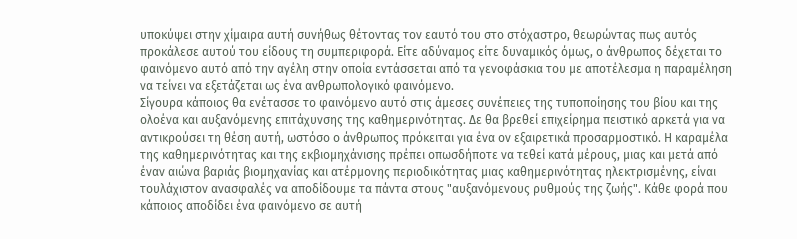υποκύψει στην χίμαιρα αυτή συνήθως θέτοντας τον εαυτό του στο στόχαστρο, θεωρώντας πως αυτός προκάλεσε αυτού του είδους τη συμπεριφορά. Είτε αδύναμος είτε δυναμικός όμως, ο άνθρωπος δέχεται το φαινόμενο αυτό από την αγέλη στην οποία εντάσσεται από τα γενοφάσκια του με αποτέλεσμα η παραμέληση να τείνει να εξετάζεται ως ένα ανθρωπολογικό φαινόμενο.
Σίγουρα κάποιος θα ενέτασσε το φαινόμενο αυτό στις άμεσες συνέπειες της τυποποίησης του βίου και της ολοένα και αυξανόμενης επιτάχυνσης της καθημερινότητας. Δε θα βρεθεί επιχείρημα πειστικό αρκετά για να αντικρούσει τη θέση αυτή, ωστόσο ο άνθρωπος πρόκειται για ένα ον εξαιρετικά προσαρμοστικό. Η καραμέλα της καθημερινότητας και της εκβιομηχάνισης πρέπει οπωσδήποτε να τεθεί κατά μέρους, μιας και μετά από έναν αιώνα βαριάς βιομηχανίας και ατέρμονης περιοδικότητας μιας καθημερινότητας ηλεκτρισμένης, είναι τουλάχιστον ανασφαλές να αποδίδουμε τα πάντα στους "αυξανόμενους ρυθμούς της ζωής". Κάθε φορά που κάποιος αποδίδει ένα φαινόμενο σε αυτή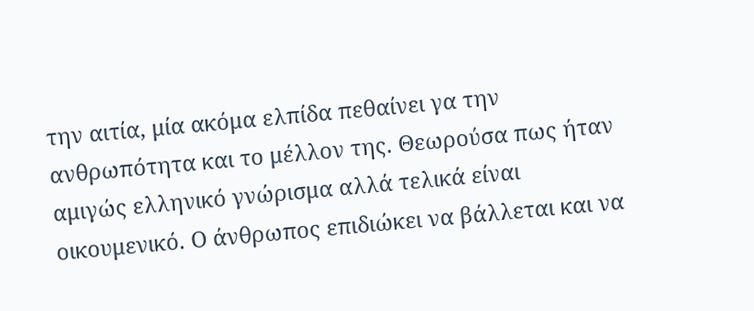την αιτία, μία ακόμα ελπίδα πεθαίνει γα την ανθρωπότητα και το μέλλον της. Θεωρούσα πως ήταν αμιγώς ελληνικό γνώρισμα αλλά τελικά είναι οικουμενικό. Ο άνθρωπος επιδιώκει να βάλλεται και να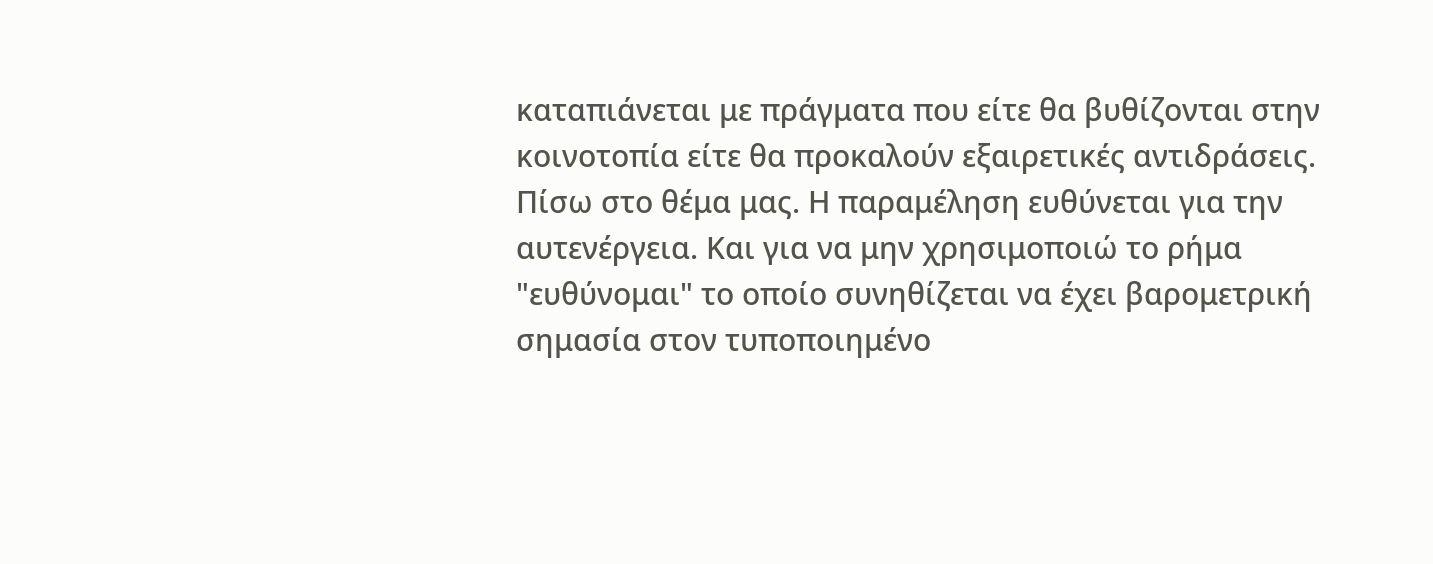καταπιάνεται με πράγματα που είτε θα βυθίζονται στην κοινοτοπία είτε θα προκαλούν εξαιρετικές αντιδράσεις.
Πίσω στο θέμα μας. Η παραμέληση ευθύνεται για την αυτενέργεια. Και για να μην χρησιμοποιώ το ρήμα "ευθύνομαι" το οποίο συνηθίζεται να έχει βαρομετρική σημασία στον τυποποιημένο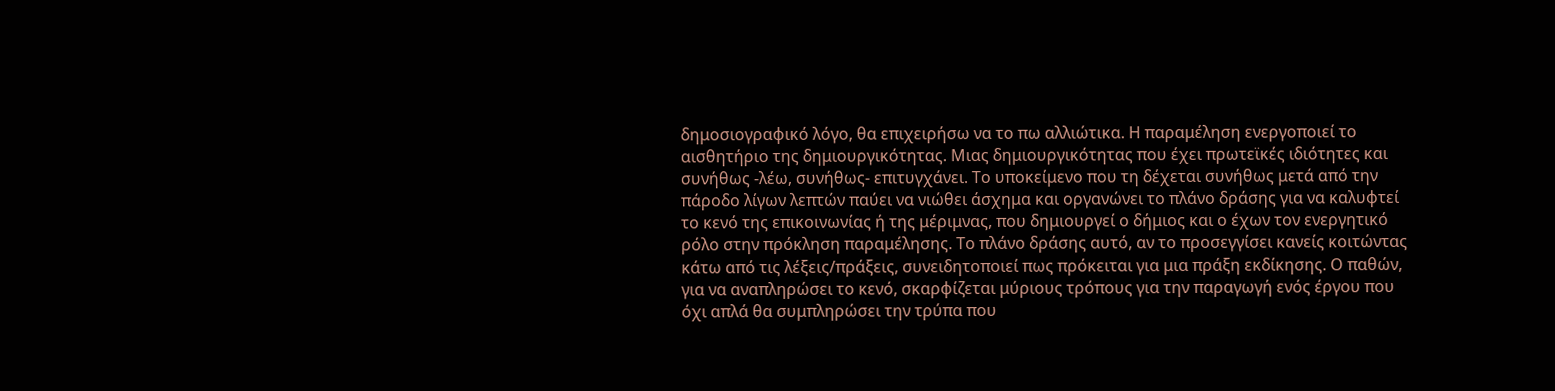δημοσιογραφικό λόγο, θα επιχειρήσω να το πω αλλιώτικα. Η παραμέληση ενεργοποιεί το αισθητήριο της δημιουργικότητας. Μιας δημιουργικότητας που έχει πρωτεϊκές ιδιότητες και συνήθως -λέω, συνήθως- επιτυγχάνει. Το υποκείμενο που τη δέχεται συνήθως μετά από την πάροδο λίγων λεπτών παύει να νιώθει άσχημα και οργανώνει το πλάνο δράσης για να καλυφτεί το κενό της επικοινωνίας ή της μέριμνας, που δημιουργεί ο δήμιος και ο έχων τον ενεργητικό ρόλο στην πρόκληση παραμέλησης. Το πλάνο δράσης αυτό, αν το προσεγγίσει κανείς κοιτώντας κάτω από τις λέξεις/πράξεις, συνειδητοποιεί πως πρόκειται για μια πράξη εκδίκησης. Ο παθών, για να αναπληρώσει το κενό, σκαρφίζεται μύριους τρόπους για την παραγωγή ενός έργου που όχι απλά θα συμπληρώσει την τρύπα που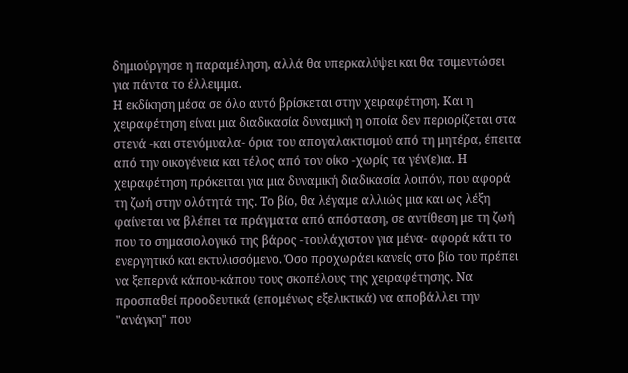δημιούργησε η παραμέληση, αλλά θα υπερκαλύψει και θα τσιμεντώσει για πάντα το έλλειμμα.
Η εκδίκηση μέσα σε όλο αυτό βρίσκεται στην χειραφέτηση. Και η χειραφέτηση είναι μια διαδικασία δυναμική η οποία δεν περιορίζεται στα στενά -και στενόμυαλα- όρια του απογαλακτισμού από τη μητέρα, έπειτα από την οικογένεια και τέλος από τον οίκο -χωρίς τα γέν(ε)ια. Η χειραφέτηση πρόκειται για μια δυναμική διαδικασία λοιπόν, που αφορά τη ζωή στην ολότητά της. Το βίο, θα λέγαμε αλλιώς μια και ως λέξη φαίνεται να βλέπει τα πράγματα από απόσταση, σε αντίθεση με τη ζωή που το σημασιολογικό της βάρος -τουλάχιστον για μένα- αφορά κάτι το ενεργητικό και εκτυλισσόμενο. Όσο προχωράει κανείς στο βίο του πρέπει να ξεπερνά κάπου-κάπου τους σκοπέλους της χειραφέτησης. Να προσπαθεί προοδευτικά (επομένως εξελικτικά) να αποβάλλει την "ανάγκη" που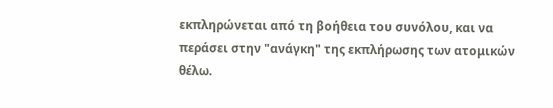εκπληρώνεται από τη βοήθεια του συνόλου, και να περάσει στην "ανάγκη" της εκπλήρωσης των ατομικών θέλω.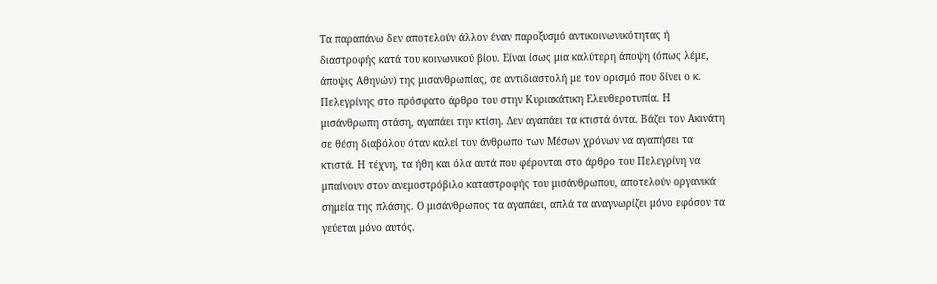Τα παραπάνω δεν αποτελούν άλλον έναν παροξυσμό αντικοινωνικότητας ή διαστροφής κατά του κοινωνικού βίου. Είναι ίσως μια καλύτερη άποψη (όπως λέμε, άποψις Αθηνών) της μισανθρωπίας, σε αντιδιαστολή με τον ορισμό που δίνει ο κ. Πελεγρίνης στο πρόσφατο άρθρο του στην Κυριακάτικη Ελευθεροτυπία. Η μισάνθρωπη στάση, αγαπάει την κτίση. Δεν αγαπάει τα κτιστά όντα. Βάζει τον Ακινάτη σε θέση διαβόλου όταν καλεί τον άνθρωπο των Μέσων χρόνων να αγαπήσει τα κτιστά. Η τέχνη, τα ήθη και όλα αυτά που φέρονται στο άρθρο του Πελεγρίνη να μπαίνουν στον ανεμοστρόβιλο καταστροφής του μισάνθρωπου, αποτελούν οργανικά σημεία της πλάσης. Ο μισάνθρωπος τα αγαπάει, απλά τα αναγνωρίζει μόνο εφόσον τα γεύεται μόνο αυτός.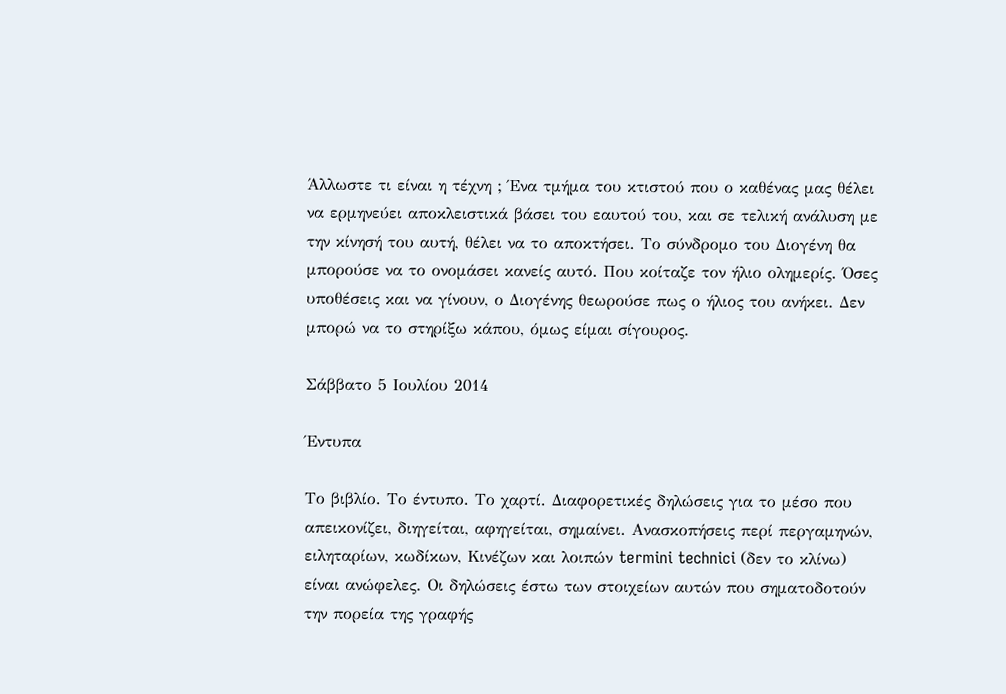Άλλωστε τι είναι η τέχνη ; Ένα τμήμα του κτιστού που ο καθένας μας θέλει να ερμηνεύει αποκλειστικά βάσει του εαυτού του, και σε τελική ανάλυση με την κίνησή του αυτή, θέλει να το αποκτήσει. Το σύνδρομο του Διογένη θα μπορούσε να το ονομάσει κανείς αυτό. Που κοίταζε τον ήλιο ολημερίς. Όσες υποθέσεις και να γίνουν, ο Διογένης θεωρούσε πως ο ήλιος του ανήκει. Δεν μπορώ να το στηρίξω κάπου, όμως είμαι σίγουρος.

Σάββατο 5 Ιουλίου 2014

Έντυπα

Το βιβλίο. Το έντυπο. Το χαρτί. Διαφορετικές δηλώσεις για το μέσο που απεικονίζει, διηγείται, αφηγείται, σημαίνει. Ανασκοπήσεις περί περγαμηνών, ειληταρίων, κωδίκων, Κινέζων και λοιπών termini technici (δεν το κλίνω) είναι ανώφελες. Οι δηλώσεις έστω των στοιχείων αυτών που σηματοδοτούν την πορεία της γραφής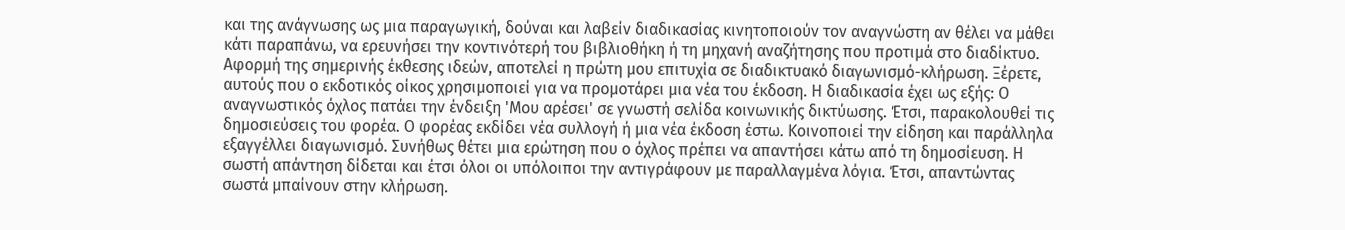και της ανάγνωσης ως μια παραγωγική, δούναι και λαβείν διαδικασίας κινητοποιούν τον αναγνώστη αν θέλει να μάθει κάτι παραπάνω, να ερευνήσει την κοντινότερή του βιβλιοθήκη ή τη μηχανή αναζήτησης που προτιμά στο διαδίκτυο.
Αφορμή της σημερινής έκθεσης ιδεών, αποτελεί η πρώτη μου επιτυχία σε διαδικτυακό διαγωνισμό-κλήρωση. Ξέρετε, αυτούς που ο εκδοτικός οίκος χρησιμοποιεί για να προμοτάρει μια νέα του έκδοση. Η διαδικασία έχει ως εξής: Ο αναγνωστικός όχλος πατάει την ένδειξη 'Μου αρέσει' σε γνωστή σελίδα κοινωνικής δικτύωσης. Έτσι, παρακολουθεί τις δημοσιεύσεις του φορέα. Ο φορέας εκδίδει νέα συλλογή ή μια νέα έκδοση έστω. Κοινοποιεί την είδηση και παράλληλα εξαγγέλλει διαγωνισμό. Συνήθως θέτει μια ερώτηση που ο όχλος πρέπει να απαντήσει κάτω από τη δημοσίευση. Η σωστή απάντηση δίδεται και έτσι όλοι οι υπόλοιποι την αντιγράφουν με παραλλαγμένα λόγια. Έτσι, απαντώντας σωστά μπαίνουν στην κλήρωση.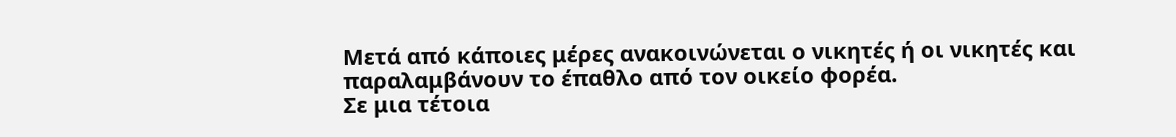Μετά από κάποιες μέρες ανακοινώνεται ο νικητές ή οι νικητές και παραλαμβάνουν το έπαθλο από τον οικείο φορέα.
Σε μια τέτοια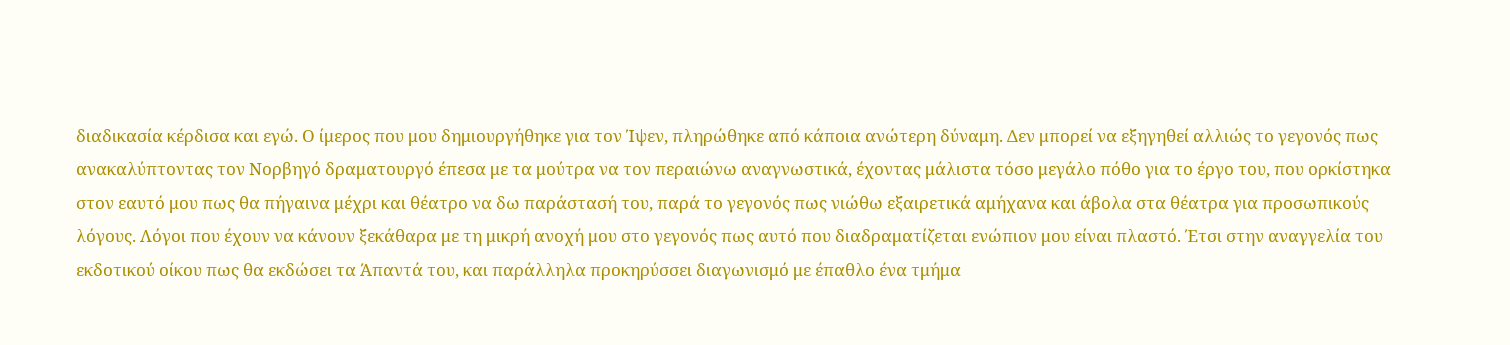διαδικασία κέρδισα και εγώ. Ο ίμερος που μου δημιουργήθηκε για τον Ίψεν, πληρώθηκε από κάποια ανώτερη δύναμη. Δεν μπορεί να εξηγηθεί αλλιώς το γεγονός πως ανακαλύπτοντας τον Νορβηγό δραματουργό έπεσα με τα μούτρα να τον περαιώνω αναγνωστικά, έχοντας μάλιστα τόσο μεγάλο πόθο για το έργο του, που ορκίστηκα στον εαυτό μου πως θα πήγαινα μέχρι και θέατρο να δω παράστασή του, παρά το γεγονός πως νιώθω εξαιρετικά αμήχανα και άβολα στα θέατρα για προσωπικούς λόγους. Λόγοι που έχουν να κάνουν ξεκάθαρα με τη μικρή ανοχή μου στο γεγονός πως αυτό που διαδραματίζεται ενώπιον μου είναι πλαστό. Έτσι στην αναγγελία του εκδοτικού οίκου πως θα εκδώσει τα Άπαντά του, και παράλληλα προκηρύσσει διαγωνισμό με έπαθλο ένα τμήμα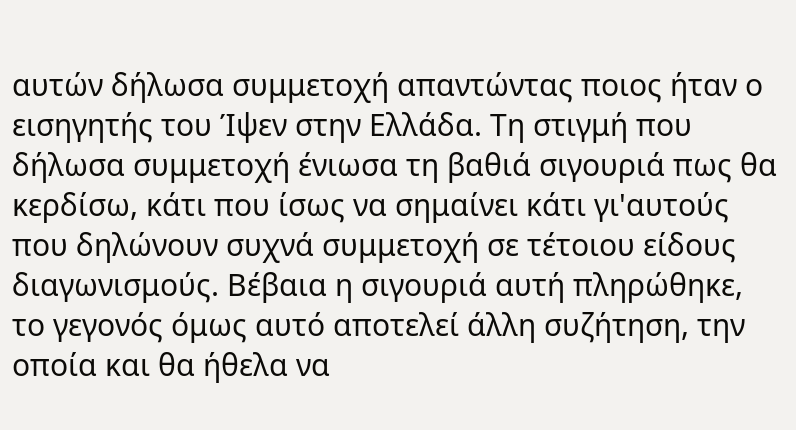αυτών δήλωσα συμμετοχή απαντώντας ποιος ήταν ο εισηγητής του Ίψεν στην Ελλάδα. Τη στιγμή που δήλωσα συμμετοχή ένιωσα τη βαθιά σιγουριά πως θα κερδίσω, κάτι που ίσως να σημαίνει κάτι γι'αυτούς που δηλώνουν συχνά συμμετοχή σε τέτοιου είδους διαγωνισμούς. Βέβαια η σιγουριά αυτή πληρώθηκε, το γεγονός όμως αυτό αποτελεί άλλη συζήτηση, την οποία και θα ήθελα να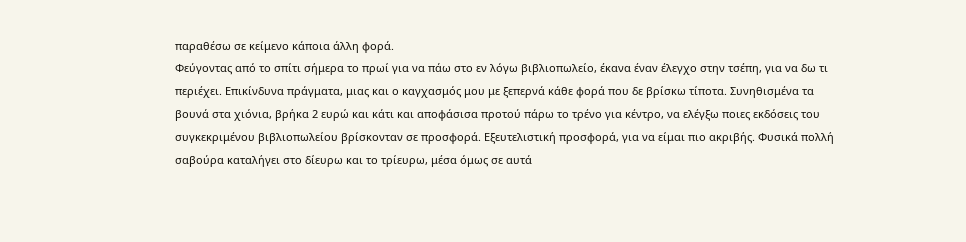παραθέσω σε κείμενο κάποια άλλη φορά.
Φεύγοντας από το σπίτι σήμερα το πρωί για να πάω στο εν λόγω βιβλιοπωλείο, έκανα έναν έλεγχο στην τσέπη, για να δω τι περιέχει. Επικίνδυνα πράγματα, μιας και ο καγχασμός μου με ξεπερνά κάθε φορά που δε βρίσκω τίποτα. Συνηθισμένα τα βουνά στα χιόνια, βρήκα 2 ευρώ και κάτι και αποφάσισα προτού πάρω το τρένο για κέντρο, να ελέγξω ποιες εκδόσεις του συγκεκριμένου βιβλιοπωλείου βρίσκονταν σε προσφορά. Εξευτελιστική προσφορά, για να είμαι πιο ακριβής. Φυσικά πολλή σαβούρα καταλήγει στο δίευρω και το τρίευρω, μέσα όμως σε αυτά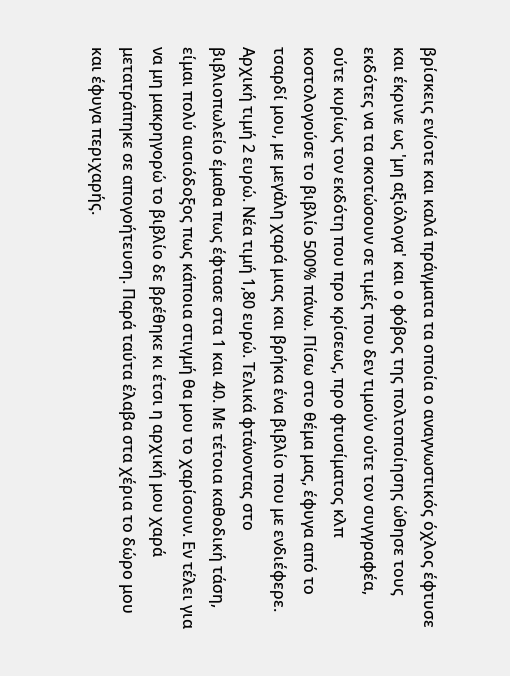βρίσκεις ενίοτε και καλά πράγματα τα οποία ο αναγνωστικός όχλος έφτυσε και έκρινε ως 'μη αξιόλογα' και ο φόβος της πολτοποίησης ώθησε τους εκδότες να τα σκοτώσουν σε τιμές που δεν τιμούν ούτε τον συγγραφέα, ούτε κυρίως τον εκδότη που προ κρίσεως, προ φτυσίματος κλπ κοστολογούσε το βιβλίο 500% πάνω. Πίσω στο θέμα μας, έφυγα από το τσαρδί μου, με μεγάλη χαρά μιας και βρήκα ένα βιβλίο που με ενδιέφερε. Αρχική τιμή 2 ευρώ. Νέα τιμή 1,80 ευρώ. Τελικά φτάνοντας στο βιβλιοπωλείο έμαθα πως έφτασε στα 1 και 40. Με τέτοια καθοδική τάση, είμαι πολύ αισιόδοξος πως κάποια στιγμή θα μου το χαρίσουν. Εν τέλει για να μη μακρηγορώ το βιβλίο δε βρέθηκε κι έτσι η αρχική μου χαρά μετατράπηκε σε απογοήτευση. Παρά ταύτα έλαβα στα χέρια το δώρο μου και έφυγα περιχαρής.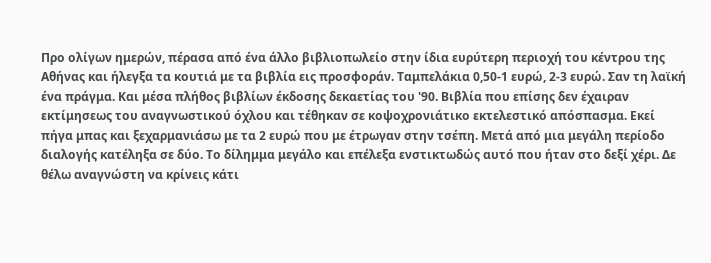Προ ολίγων ημερών, πέρασα από ένα άλλο βιβλιοπωλείο στην ίδια ευρύτερη περιοχή του κέντρου της Αθήνας και ήλεγξα τα κουτιά με τα βιβλία εις προσφοράν. Ταμπελάκια 0,50-1 ευρώ, 2-3 ευρώ. Σαν τη λαϊκή ένα πράγμα. Και μέσα πλήθος βιβλίων έκδοσης δεκαετίας του '90. Βιβλία που επίσης δεν έχαιραν εκτίμησεως του αναγνωστικού όχλου και τέθηκαν σε κοψοχρονιάτικο εκτελεστικό απόσπασμα. Εκεί πήγα μπας και ξεχαρμανιάσω με τα 2 ευρώ που με έτρωγαν στην τσέπη. Μετά από μια μεγάλη περίοδο διαλογής κατέληξα σε δύο. Το δίλημμα μεγάλο και επέλεξα ενστικτωδώς αυτό που ήταν στο δεξί χέρι. Δε θέλω αναγνώστη να κρίνεις κάτι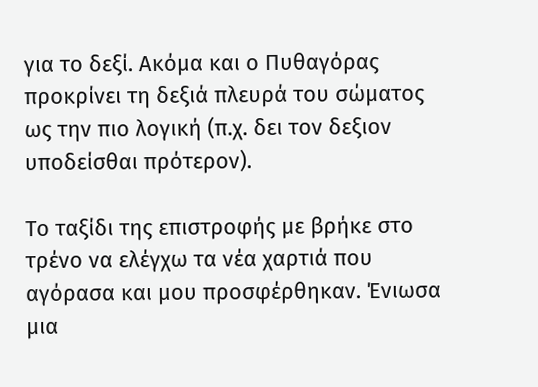για το δεξί. Ακόμα και ο Πυθαγόρας προκρίνει τη δεξιά πλευρά του σώματος ως την πιο λογική (π.χ. δει τον δεξιον υποδείσθαι πρότερον).

Το ταξίδι της επιστροφής με βρήκε στο τρένο να ελέγχω τα νέα χαρτιά που αγόρασα και μου προσφέρθηκαν. Ένιωσα μια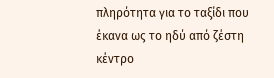πληρότητα για το ταξίδι που έκανα ως το ηδύ από ζέστη κέντρο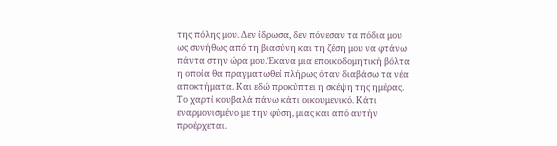της πόλης μου. Δεν ίδρωσα, δεν πόνεσαν τα πόδια μου ως συνήθως από τη βιασύνη και τη ζέση μου να φτάνω πάντα στην ώρα μου.Έκανα μια εποικοδομητική βόλτα η οποία θα πραγματωθεί πλήρως όταν διαβάσω τα νέα αποκτήματα. Και εδώ προκύπτει η σκέψη της ημέρας.
Το χαρτί κουβαλά πάνω κάτι οικουμενικό. Κάτι εναρμονισμένο με την φύση, μιας και από αυτήν προέρχεται.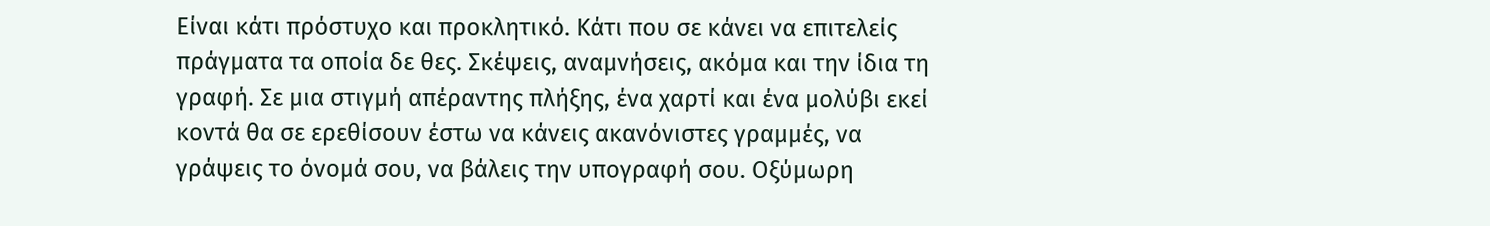Είναι κάτι πρόστυχο και προκλητικό. Κάτι που σε κάνει να επιτελείς πράγματα τα οποία δε θες. Σκέψεις, αναμνήσεις, ακόμα και την ίδια τη γραφή. Σε μια στιγμή απέραντης πλήξης, ένα χαρτί και ένα μολύβι εκεί κοντά θα σε ερεθίσουν έστω να κάνεις ακανόνιστες γραμμές, να γράψεις το όνομά σου, να βάλεις την υπογραφή σου. Οξύμωρη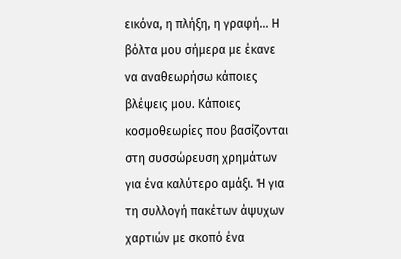εικόνα, η πλήξη, η γραφή... Η βόλτα μου σήμερα με έκανε να αναθεωρήσω κάποιες βλέψεις μου. Κάποιες κοσμοθεωρίες που βασίζονται στη συσσώρευση χρημάτων για ένα καλύτερο αμάξι. Ή για τη συλλογή πακέτων άψυχων χαρτιών με σκοπό ένα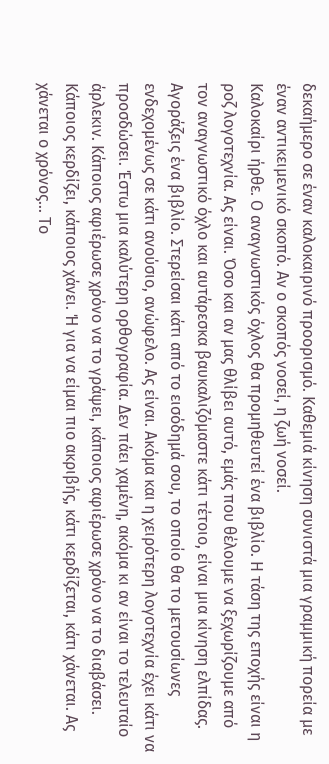δεκαήμερο σε έναν καλοκαιρινό προορισμό. Καθεμιά κίνηση συνιστά μια γραμμική πορεία με έναν αντικειμενικό σκοπό. Αν ο σκοπός νοσεί, η ζωή νοσεί.
Καλοκαίρι ήρθε. Ο αναγνωστικός όχλος θα προμηθευτεί ένα βιβλίο. Η τάση της εποχής είναι η ροζ λογοτεχνία. Ας είναι. Όσο και αν μας θλίβει αυτό, εμάς που θέλουμε να ξεχωρίζουμε από τον αναγνωστικό όχλο και αυτάρεσκα βαυκαλιζόμαστε κάτι τέτοιο, είναι μια κίνηση ελπίδας. Αγοράζεις ένα βιβλίο. Στερείσαι κάτι από το εισόδημά σου, το οποίο θα το μετουσίωνες ενδεχομένως σε κάτι ανούσιο, ανώφελο. Ας είναι. Ακόμα και η χειρότερη λογοτεχνία έχει κάτι να προσδώσει. Έστω μια καλύτερη ορθογραφία. Δεν πάει χαμένη, ακόμα κι αν είναι το τελευταίο άρλεκιν. Κάποιος αφιέρωσε χρόνο να το γράψει, κάποιος αφιέρωσε χρόνο να το διαβάσει. Κάποιος κερδίζει, κάποιος χάνει. Ή για να είμαι πιο ακριβής, κάτι κερδίζεται, κάτι χάνεται. Ας χάνεται ο χρόνος... Το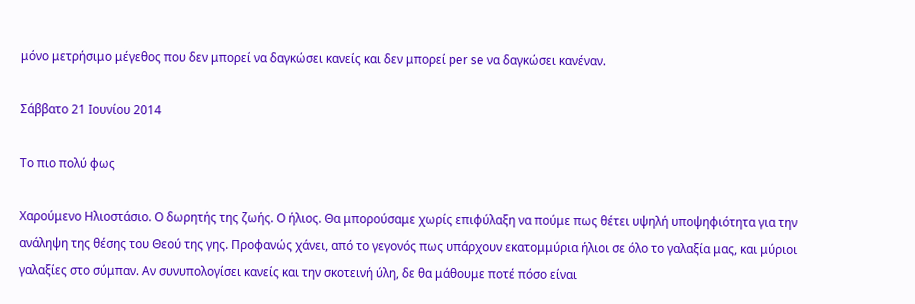μόνο μετρήσιμο μέγεθος που δεν μπορεί να δαγκώσει κανείς και δεν μπορεί per se να δαγκώσει κανέναν.

Σάββατο 21 Ιουνίου 2014

Το πιο πολύ φως

Χαρούμενο Ηλιοστάσιο. Ο δωρητής της ζωής. Ο ήλιος. Θα μπορούσαμε χωρίς επιφύλαξη να πούμε πως θέτει υψηλή υποψηφιότητα για την ανάληψη της θέσης του Θεού της γης. Προφανώς χάνει, από το γεγονός πως υπάρχουν εκατομμύρια ήλιοι σε όλο το γαλαξία μας, και μύριοι γαλαξίες στο σύμπαν. Αν συνυπολογίσει κανείς και την σκοτεινή ύλη, δε θα μάθουμε ποτέ πόσο είναι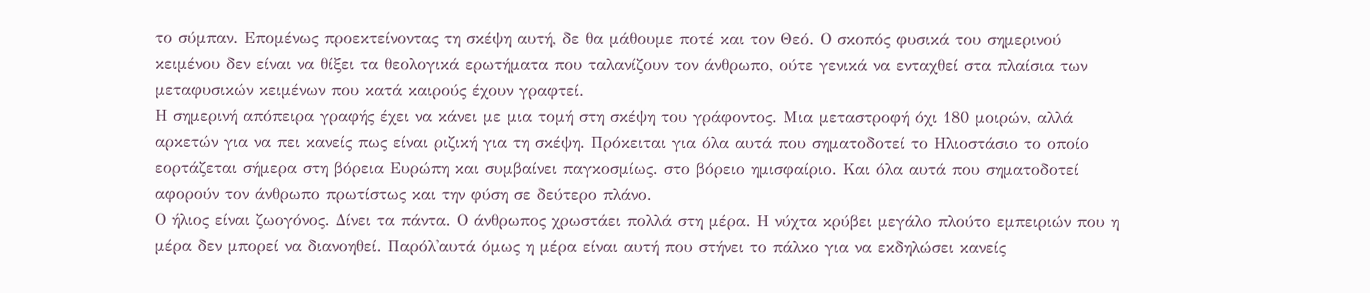το σύμπαν. Επομένως προεκτείνοντας τη σκέψη αυτή, δε θα μάθουμε ποτέ και τον Θεό. Ο σκοπός φυσικά του σημερινού κειμένου δεν είναι να θίξει τα θεολογικά ερωτήματα που ταλανίζουν τον άνθρωπο, ούτε γενικά να ενταχθεί στα πλαίσια των μεταφυσικών κειμένων που κατά καιρούς έχουν γραφτεί.
Η σημερινή απόπειρα γραφής έχει να κάνει με μια τομή στη σκέψη του γράφοντος. Μια μεταστροφή όχι 180 μοιρών, αλλά αρκετών για να πει κανείς πως είναι ριζική για τη σκέψη. Πρόκειται για όλα αυτά που σηματοδοτεί το Ηλιοστάσιο το οποίο εορτάζεται σήμερα στη βόρεια Ευρώπη και συμβαίνει παγκοσμίως. στο βόρειο ημισφαίριο. Και όλα αυτά που σηματοδοτεί αφορούν τον άνθρωπο πρωτίστως και την φύση σε δεύτερο πλάνο.
Ο ήλιος είναι ζωογόνος. Δίνει τα πάντα. Ο άνθρωπος χρωστάει πολλά στη μέρα. Η νύχτα κρύβει μεγάλο πλούτο εμπειριών που η μέρα δεν μπορεί να διανοηθεί. Παρόλ'αυτά όμως η μέρα είναι αυτή που στήνει το πάλκο για να εκδηλώσει κανείς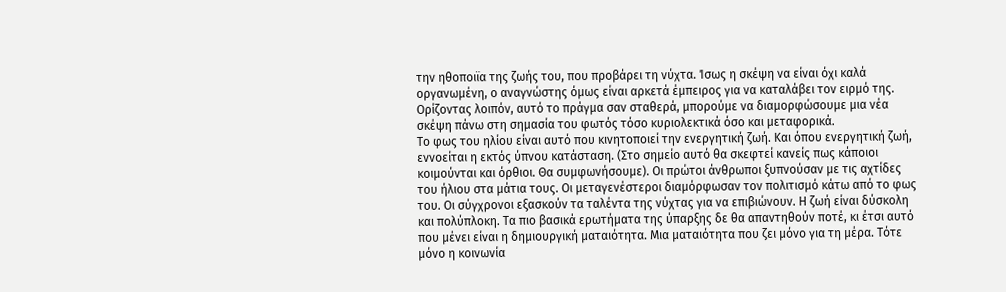την ηθοποιϊα της ζωής του, που προβάρει τη νύχτα. Ίσως η σκέψη να είναι όχι καλά οργανωμένη, ο αναγνώστης όμως είναι αρκετά έμπειρος για να καταλάβει τον ειρμό της. Ορίζοντας λοιπόν, αυτό το πράγμα σαν σταθερά, μπορούμε να διαμορφώσουμε μια νέα σκέψη πάνω στη σημασία του φωτός τόσο κυριολεκτικά όσο και μεταφορικά.
Το φως του ηλίου είναι αυτό που κινητοποιεί την ενεργητική ζωή. Και όπου ενεργητική ζωή, εννοείται η εκτός ύπνου κατάσταση. (Στο σημείο αυτό θα σκεφτεί κανείς πως κάποιοι κοιμούνται και όρθιοι. Θα συμφωνήσουμε). Οι πρώτοι άνθρωποι ξυπνούσαν με τις αχτίδες του ήλιου στα μάτια τους. Οι μεταγενέστεροι διαμόρφωσαν τον πολιτισμό κάτω από το φως του. Οι σύγχρονοι εξασκούν τα ταλέντα της νύχτας για να επιβιώνουν. Η ζωή είναι δύσκολη και πολύπλοκη. Τα πιο βασικά ερωτήματα της ύπαρξης δε θα απαντηθούν ποτέ, κι έτσι αυτό που μένει είναι η δημιουργική ματαιότητα. Μια ματαιότητα που ζει μόνο για τη μέρα. Τότε μόνο η κοινωνία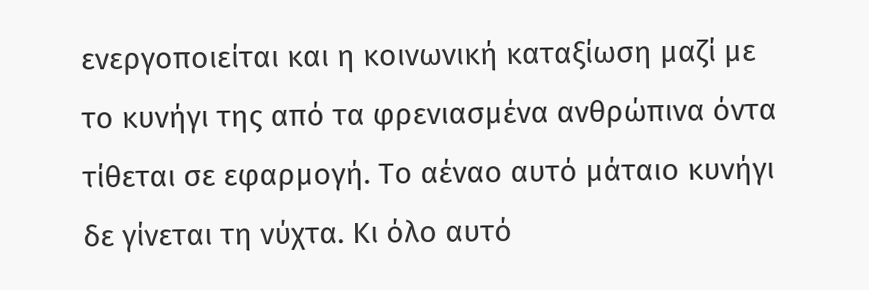ενεργοποιείται και η κοινωνική καταξίωση μαζί με το κυνήγι της από τα φρενιασμένα ανθρώπινα όντα τίθεται σε εφαρμογή. Το αέναο αυτό μάταιο κυνήγι δε γίνεται τη νύχτα. Κι όλο αυτό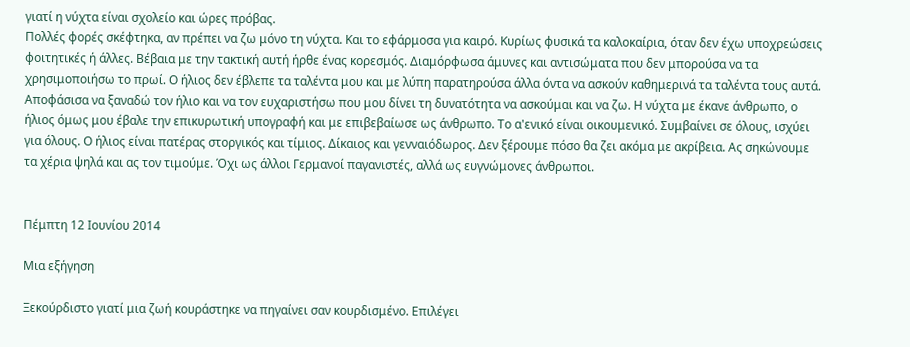γιατί η νύχτα είναι σχολείο και ώρες πρόβας.
Πολλές φορές σκέφτηκα, αν πρέπει να ζω μόνο τη νύχτα. Και το εφάρμοσα για καιρό. Κυρίως φυσικά τα καλοκαίρια, όταν δεν έχω υποχρεώσεις φοιτητικές ή άλλες. Βέβαια με την τακτική αυτή ήρθε ένας κορεσμός. Διαμόρφωσα άμυνες και αντισώματα που δεν μπορούσα να τα χρησιμοποιήσω το πρωί. Ο ήλιος δεν έβλεπε τα ταλέντα μου και με λύπη παρατηρούσα άλλα όντα να ασκούν καθημερινά τα ταλέντα τους αυτά. Αποφάσισα να ξαναδώ τον ήλιο και να τον ευχαριστήσω που μου δίνει τη δυνατότητα να ασκούμαι και να ζω. Η νύχτα με έκανε άνθρωπο, ο ήλιος όμως μου έβαλε την επικυρωτική υπογραφή και με επιβεβαίωσε ως άνθρωπο. Το α'ενικό είναι οικουμενικό. Συμβαίνει σε όλους, ισχύει για όλους. Ο ήλιος είναι πατέρας στοργικός και τίμιος. Δίκαιος και γενναιόδωρος. Δεν ξέρουμε πόσο θα ζει ακόμα με ακρίβεια. Ας σηκώνουμε τα χέρια ψηλά και ας τον τιμούμε. Όχι ως άλλοι Γερμανοί παγανιστές, αλλά ως ευγνώμονες άνθρωποι.


Πέμπτη 12 Ιουνίου 2014

Μια εξήγηση

Ξεκούρδιστο γιατί μια ζωή κουράστηκε να πηγαίνει σαν κουρδισμένο. Επιλέγει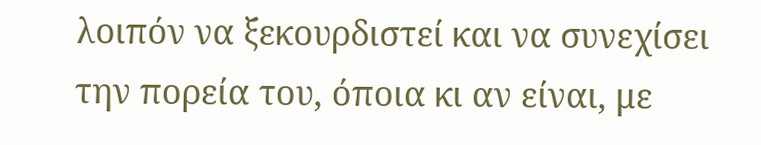λοιπόν να ξεκουρδιστεί και να συνεχίσει την πορεία του, όποια κι αν είναι, με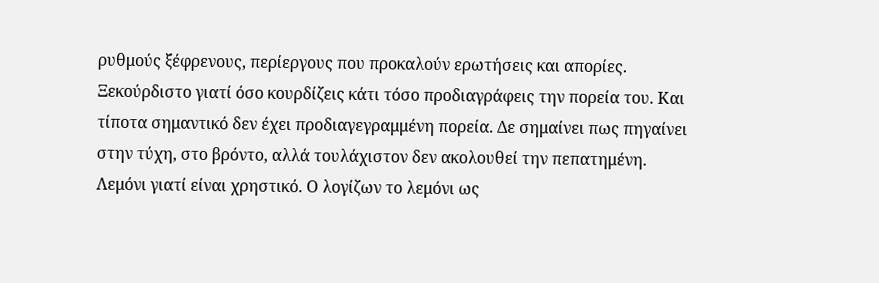ρυθμούς ξέφρενους, περίεργους που προκαλούν ερωτήσεις και απορίες. Ξεκούρδιστο γιατί όσο κουρδίζεις κάτι τόσο προδιαγράφεις την πορεία του. Και τίποτα σημαντικό δεν έχει προδιαγεγραμμένη πορεία. Δε σημαίνει πως πηγαίνει στην τύχη, στο βρόντο, αλλά τουλάχιστον δεν ακολουθεί την πεπατημένη.
Λεμόνι γιατί είναι χρηστικό. Ο λογίζων το λεμόνι ως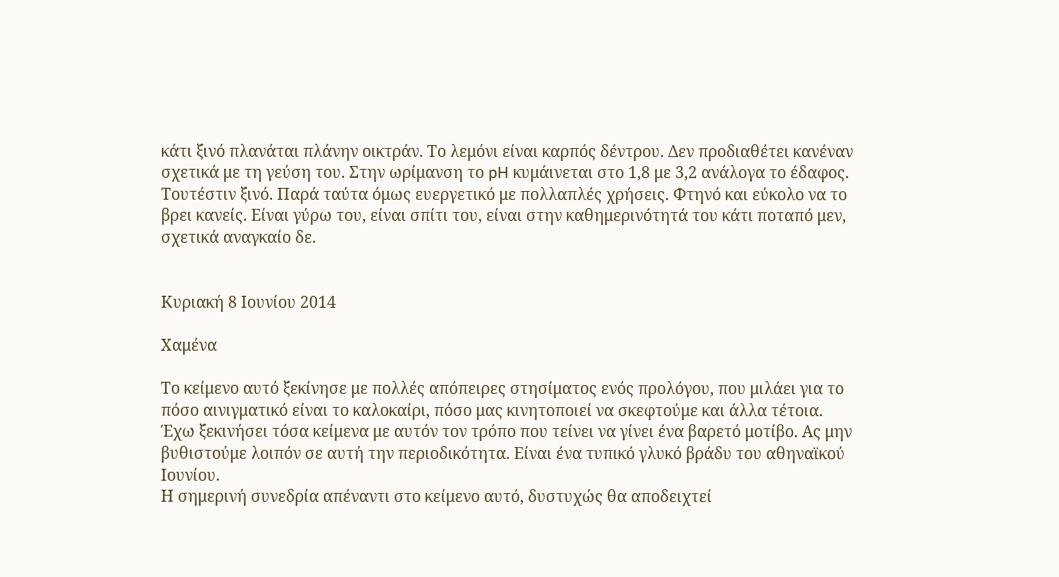κάτι ξινό πλανάται πλάνην οικτράν. Το λεμόνι είναι καρπός δέντρου. Δεν προδιαθέτει κανέναν σχετικά με τη γεύση του. Στην ωρίμανση το pH κυμάινεται στο 1,8 με 3,2 ανάλογα το έδαφος. Τουτέστιν ξινό. Παρά ταύτα όμως ευεργετικό με πολλαπλές χρήσεις. Φτηνό και εύκολο να το βρει κανείς. Είναι γύρω του, είναι σπίτι του, είναι στην καθημερινότητά του κάτι ποταπό μεν, σχετικά αναγκαίο δε.


Κυριακή 8 Ιουνίου 2014

Χαμένα

Το κείμενο αυτό ξεκίνησε με πολλές απόπειρες στησίματος ενός προλόγου, που μιλάει για το πόσο αινιγματικό είναι το καλοκαίρι, πόσο μας κινητοποιεί να σκεφτούμε και άλλα τέτοια. Έχω ξεκινήσει τόσα κείμενα με αυτόν τον τρόπο που τείνει να γίνει ένα βαρετό μοτίβο. Ας μην βυθιστούμε λοιπόν σε αυτή την περιοδικότητα. Είναι ένα τυπικό γλυκό βράδυ του αθηναϊκού Ιουνίου.
Η σημερινή συνεδρία απέναντι στο κείμενο αυτό, δυστυχώς θα αποδειχτεί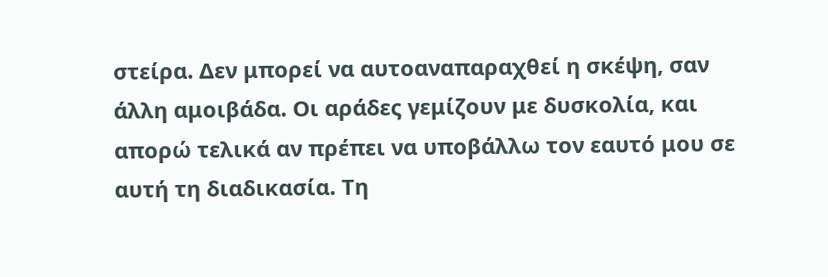στείρα. Δεν μπορεί να αυτοαναπαραχθεί η σκέψη, σαν άλλη αμοιβάδα. Οι αράδες γεμίζουν με δυσκολία, και απορώ τελικά αν πρέπει να υποβάλλω τον εαυτό μου σε αυτή τη διαδικασία. Τη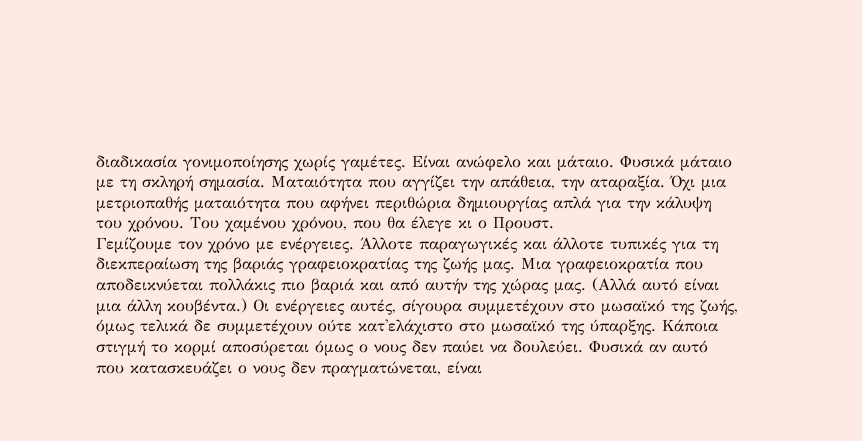διαδικασία γονιμοποίησης χωρίς γαμέτες. Είναι ανώφελο και μάταιο. Φυσικά μάταιο με τη σκληρή σημασία. Ματαιότητα που αγγίζει την απάθεια, την αταραξία. Όχι μια μετριοπαθής ματαιότητα που αφήνει περιθώρια δημιουργίας απλά για την κάλυψη του χρόνου. Του χαμένου χρόνου, που θα έλεγε κι ο Προυστ.
Γεμίζουμε τον χρόνο με ενέργειες. Άλλοτε παραγωγικές και άλλοτε τυπικές για τη διεκπεραίωση της βαριάς γραφειοκρατίας της ζωής μας. Μια γραφειοκρατία που αποδεικνύεται πολλάκις πιο βαριά και από αυτήν της χώρας μας. (Αλλά αυτό είναι μια άλλη κουβέντα.) Οι ενέργειες αυτές, σίγουρα συμμετέχουν στο μωσαϊκό της ζωής, όμως τελικά δε συμμετέχουν ούτε κατ'ελάχιστο στο μωσαϊκό της ύπαρξης. Κάποια στιγμή το κορμί αποσύρεται όμως ο νους δεν παύει να δουλεύει. Φυσικά αν αυτό που κατασκευάζει ο νους δεν πραγματώνεται, είναι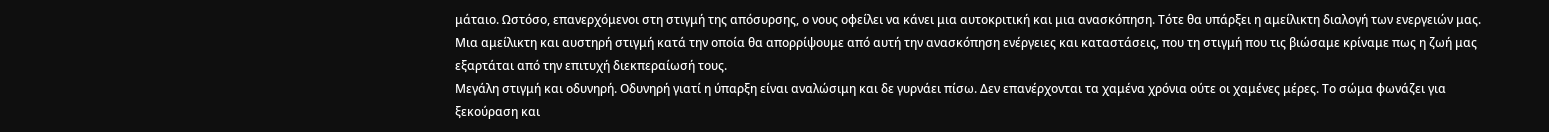μάταιο. Ωστόσο, επανερχόμενοι στη στιγμή της απόσυρσης, ο νους οφείλει να κάνει μια αυτοκριτική και μια ανασκόπηση. Τότε θα υπάρξει η αμείλικτη διαλογή των ενεργειών μας. Μια αμείλικτη και αυστηρή στιγμή κατά την οποία θα απορρίψουμε από αυτή την ανασκόπηση ενέργειες και καταστάσεις, που τη στιγμή που τις βιώσαμε κρίναμε πως η ζωή μας εξαρτάται από την επιτυχή διεκπεραίωσή τους.
Μεγάλη στιγμή και οδυνηρή. Οδυνηρή γιατί η ύπαρξη είναι αναλώσιμη και δε γυρνάει πίσω. Δεν επανέρχονται τα χαμένα χρόνια ούτε οι χαμένες μέρες. Το σώμα φωνάζει για ξεκούραση και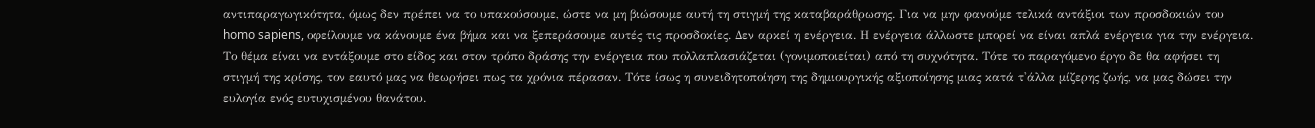αντιπαραγωγικότητα, όμως δεν πρέπει να το υπακούσουμε, ώστε να μη βιώσουμε αυτή τη στιγμή της καταβαράθρωσης. Για να μην φανούμε τελικά αντάξιοι των προσδοκιών του homo sapiens, οφείλουμε να κάνουμε ένα βήμα και να ξεπεράσουμε αυτές τις προσδοκίες. Δεν αρκεί η ενέργεια. Η ενέργεια άλλωστε μπορεί να είναι απλά ενέργεια για την ενέργεια. Το θέμα είναι να εντάξουμε στο είδος και στον τρόπο δράσης την ενέργεια που πολλαπλασιάζεται (γονιμοποιείται) από τη συχνότητα. Τότε το παραγόμενο έργο δε θα αφήσει τη στιγμή της κρίσης, τον εαυτό μας να θεωρήσει πως τα χρόνια πέρασαν. Τότε ίσως η συνειδητοποίηση της δημιουργικής αξιοποίησης μιας κατά τ'άλλα μίζερης ζωής, να μας δώσει την ευλογία ενός ευτυχισμένου θανάτου.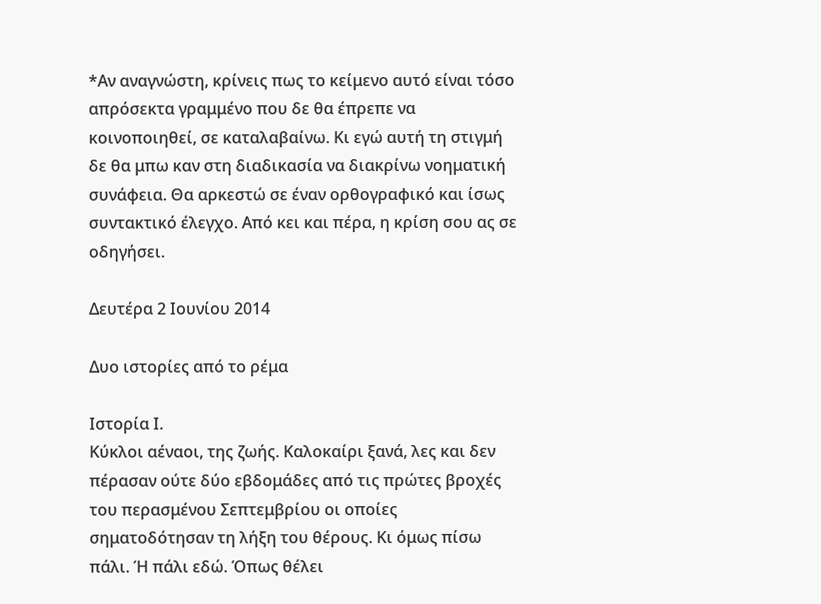*Αν αναγνώστη, κρίνεις πως το κείμενο αυτό είναι τόσο απρόσεκτα γραμμένο που δε θα έπρεπε να κοινοποιηθεί, σε καταλαβαίνω. Κι εγώ αυτή τη στιγμή δε θα μπω καν στη διαδικασία να διακρίνω νοηματική συνάφεια. Θα αρκεστώ σε έναν ορθογραφικό και ίσως συντακτικό έλεγχο. Από κει και πέρα, η κρίση σου ας σε οδηγήσει.

Δευτέρα 2 Ιουνίου 2014

Δυο ιστορίες από το ρέμα

Ιστορία Ι.
Κύκλοι αέναοι, της ζωής. Καλοκαίρι ξανά, λες και δεν πέρασαν ούτε δύο εβδομάδες από τις πρώτες βροχές του περασμένου Σεπτεμβρίου οι οποίες σηματοδότησαν τη λήξη του θέρους. Κι όμως πίσω πάλι. Ή πάλι εδώ. Όπως θέλει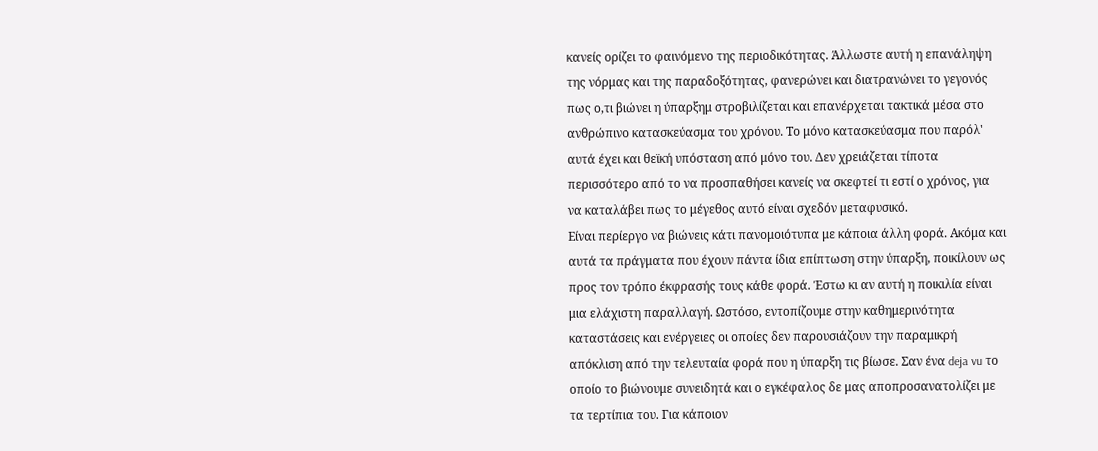κανείς ορίζει το φαινόμενο της περιοδικότητας. Άλλωστε αυτή η επανάληψη της νόρμας και της παραδοξότητας, φανερώνει και διατρανώνει το γεγονός πως ο,τι βιώνει η ύπαρξημ στροβιλίζεται και επανέρχεται τακτικά μέσα στο ανθρώπινο κατασκεύασμα του χρόνου. Το μόνο κατασκεύασμα που παρόλ' αυτά έχει και θεϊκή υπόσταση από μόνο του. Δεν χρειάζεται τίποτα περισσότερο από το να προσπαθήσει κανείς να σκεφτεί τι εστί ο χρόνος, για να καταλάβει πως το μέγεθος αυτό είναι σχεδόν μεταφυσικό.
Είναι περίεργο να βιώνεις κάτι πανομοιότυπα με κάποια άλλη φορά. Ακόμα και αυτά τα πράγματα που έχουν πάντα ίδια επίπτωση στην ύπαρξη, ποικίλουν ως προς τον τρόπο έκφρασής τους κάθε φορά. Έστω κι αν αυτή η ποικιλία είναι μια ελάχιστη παραλλαγή. Ωστόσο, εντοπίζουμε στην καθημερινότητα καταστάσεις και ενέργειες οι οποίες δεν παρουσιάζουν την παραμικρή απόκλιση από την τελευταία φορά που η ύπαρξη τις βίωσε. Σαν ένα deja vu το οποίο το βιώνουμε συνειδητά και ο εγκέφαλος δε μας αποπροσανατολίζει με τα τερτίπια του. Για κάποιον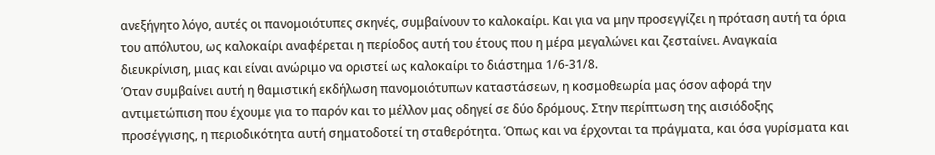ανεξήγητο λόγο, αυτές οι πανομοιότυπες σκηνές, συμβαίνουν το καλοκαίρι. Και για να μην προσεγγίζει η πρόταση αυτή τα όρια του απόλυτου, ως καλοκαίρι αναφέρεται η περίοδος αυτή του έτους που η μέρα μεγαλώνει και ζεσταίνει. Αναγκαία διευκρίνιση, μιας και είναι ανώριμο να οριστεί ως καλοκαίρι το διάστημα 1/6-31/8.
Όταν συμβαίνει αυτή η θαμιστική εκδήλωση πανομοιότυπων καταστάσεων, η κοσμοθεωρία μας όσον αφορά την αντιμετώπιση που έχουμε για το παρόν και το μέλλον μας οδηγεί σε δύο δρόμους. Στην περίπτωση της αισιόδοξης προσέγγισης, η περιοδικότητα αυτή σηματοδοτεί τη σταθερότητα. Όπως και να έρχονται τα πράγματα, και όσα γυρίσματα και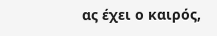ας έχει ο καιρός,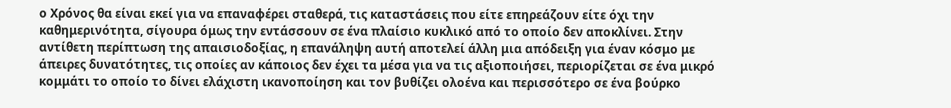ο Χρόνος θα είναι εκεί για να επαναφέρει σταθερά, τις καταστάσεις που είτε επηρεάζουν είτε όχι την καθημερινότητα, σίγουρα όμως την εντάσσουν σε ένα πλαίσιο κυκλικό από το οποίο δεν αποκλίνει. Στην αντίθετη περίπτωση της απαισιοδοξίας, η επανάληψη αυτή αποτελεί άλλη μια απόδειξη για έναν κόσμο με άπειρες δυνατότητες, τις οποίες αν κάποιος δεν έχει τα μέσα για να τις αξιοποιήσει, περιορίζεται σε ένα μικρό κομμάτι το οποίο το δίνει ελάχιστη ικανοποίηση και τον βυθίζει ολοένα και περισσότερο σε ένα βούρκο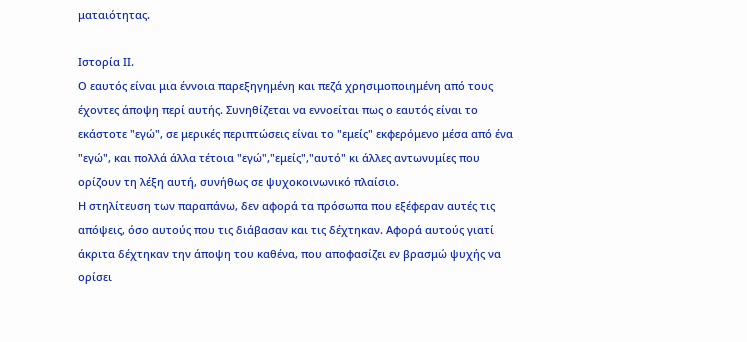ματαιότητας.

Ιστορία ΙΙ.
Ο εαυτός είναι μια έννοια παρεξηγημένη και πεζά χρησιμοποιημένη από τους έχοντες άποψη περί αυτής. Συνηθίζεται να εννοείται πως ο εαυτός είναι το εκάστοτε "εγώ", σε μερικές περιπτώσεις είναι το "εμείς" εκφερόμενο μέσα από ένα "εγώ", και πολλά άλλα τέτοια "εγώ","εμείς","αυτό" κι άλλες αντωνυμίες που ορίζουν τη λέξη αυτή, συνήθως σε ψυχοκοινωνικό πλαίσιο.
Η στηλίτευση των παραπάνω, δεν αφορά τα πρόσωπα που εξέφεραν αυτές τις απόψεις, όσο αυτούς που τις διάβασαν και τις δέχτηκαν. Αφορά αυτούς γιατί άκριτα δέχτηκαν την άποψη του καθένα, που αποφασίζει εν βρασμώ ψυχής να ορίσει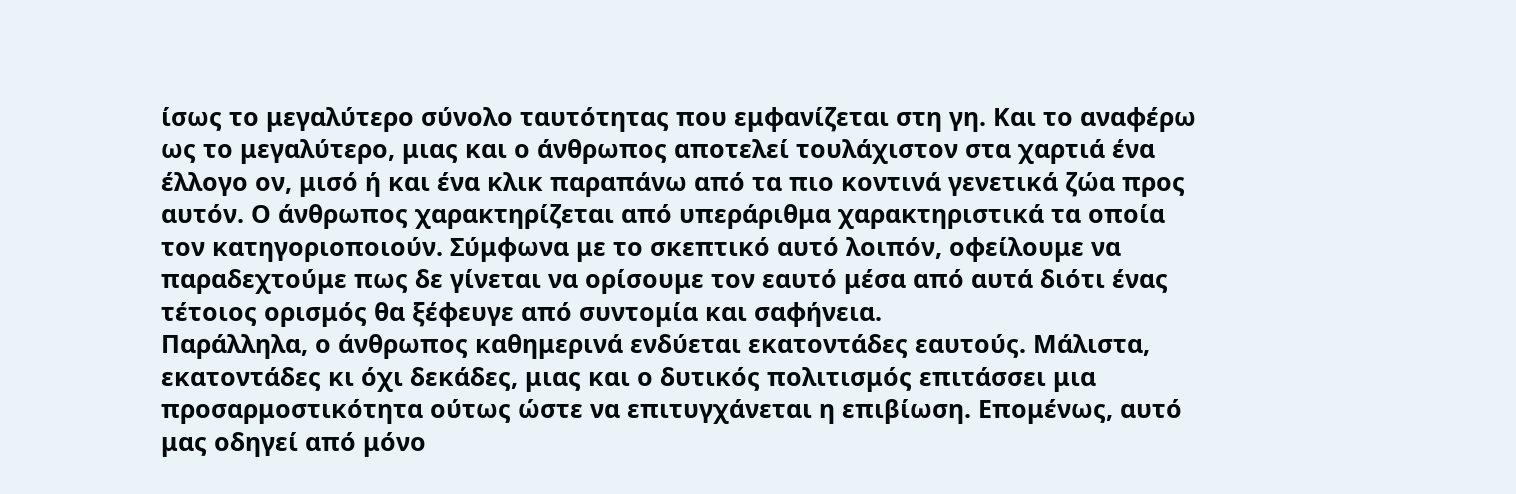ίσως το μεγαλύτερο σύνολο ταυτότητας που εμφανίζεται στη γη. Και το αναφέρω ως το μεγαλύτερο, μιας και ο άνθρωπος αποτελεί τουλάχιστον στα χαρτιά ένα έλλογο ον, μισό ή και ένα κλικ παραπάνω από τα πιο κοντινά γενετικά ζώα προς αυτόν. Ο άνθρωπος χαρακτηρίζεται από υπεράριθμα χαρακτηριστικά τα οποία τον κατηγοριοποιούν. Σύμφωνα με το σκεπτικό αυτό λοιπόν, οφείλουμε να παραδεχτούμε πως δε γίνεται να ορίσουμε τον εαυτό μέσα από αυτά διότι ένας τέτοιος ορισμός θα ξέφευγε από συντομία και σαφήνεια.
Παράλληλα, ο άνθρωπος καθημερινά ενδύεται εκατοντάδες εαυτούς. Μάλιστα, εκατοντάδες κι όχι δεκάδες, μιας και ο δυτικός πολιτισμός επιτάσσει μια προσαρμοστικότητα ούτως ώστε να επιτυγχάνεται η επιβίωση. Επομένως, αυτό μας οδηγεί από μόνο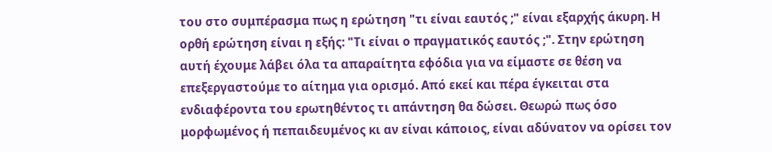του στο συμπέρασμα πως η ερώτηση "τι είναι εαυτός ;" είναι εξαρχής άκυρη. Η ορθή ερώτηση είναι η εξής: "Τι είναι ο πραγματικός εαυτός ;". Στην ερώτηση αυτή έχουμε λάβει όλα τα απαραίτητα εφόδια για να είμαστε σε θέση να επεξεργαστούμε το αίτημα για ορισμό. Από εκεί και πέρα έγκειται στα ενδιαφέροντα του ερωτηθέντος τι απάντηση θα δώσει. Θεωρώ πως όσο μορφωμένος ή πεπαιδευμένος κι αν είναι κάποιος, είναι αδύνατον να ορίσει τον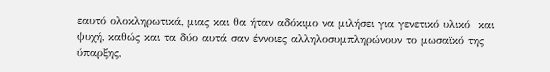εαυτό ολοκληρωτικά, μιας και θα ήταν αδόκιμο να μιλήσει για γενετικό υλικό  και ψυχή, καθώς και τα δύο αυτά σαν έννοιες αλληλοσυμπληρώνουν το μωσαϊκό της ύπαρξης,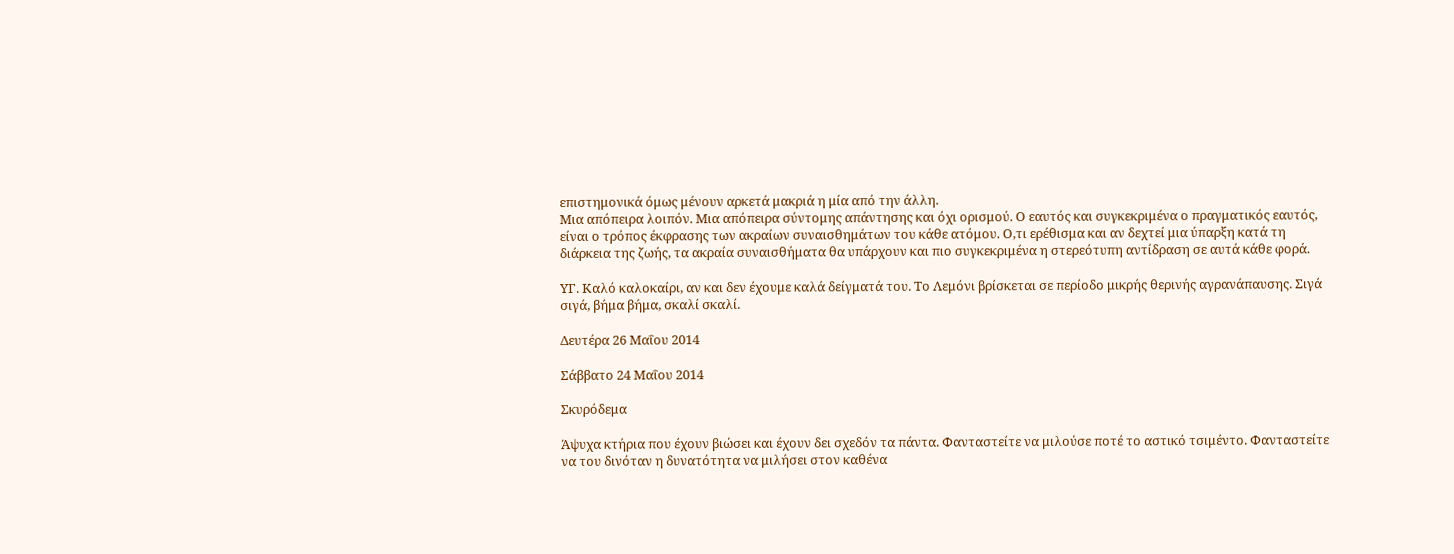επιστημονικά όμως μένουν αρκετά μακριά η μία από την άλλη.
Μια απόπειρα λοιπόν. Μια απόπειρα σύντομης απάντησης και όχι ορισμού. Ο εαυτός και συγκεκριμένα ο πραγματικός εαυτός, είναι ο τρόπος έκφρασης των ακραίων συναισθημάτων του κάθε ατόμου. Ο,τι ερέθισμα και αν δεχτεί μια ύπαρξη κατά τη διάρκεια της ζωής, τα ακραία συναισθήματα θα υπάρχουν και πιο συγκεκριμένα η στερεότυπη αντίδραση σε αυτά κάθε φορά.

ΥΓ. Καλό καλοκαίρι, αν και δεν έχουμε καλά δείγματά του. Το Λεμόνι βρίσκεται σε περίοδο μικρής θερινής αγρανάπαυσης. Σιγά σιγά, βήμα βήμα, σκαλί σκαλί.

Δευτέρα 26 Μαΐου 2014

Σάββατο 24 Μαΐου 2014

Σκυρόδεμα

Άψυχα κτήρια που έχουν βιώσει και έχουν δει σχεδόν τα πάντα. Φανταστείτε να μιλούσε ποτέ το αστικό τσιμέντο. Φανταστείτε να του δινόταν η δυνατότητα να μιλήσει στον καθένα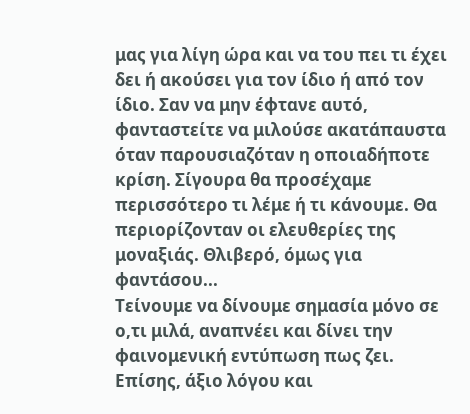μας για λίγη ώρα και να του πει τι έχει δει ή ακούσει για τον ίδιο ή από τον ίδιο. Σαν να μην έφτανε αυτό, φανταστείτε να μιλούσε ακατάπαυστα όταν παρουσιαζόταν η οποιαδήποτε κρίση. Σίγουρα θα προσέχαμε περισσότερο τι λέμε ή τι κάνουμε. Θα περιορίζονταν οι ελευθερίες της μοναξιάς. Θλιβερό, όμως για φαντάσου...
Τείνουμε να δίνουμε σημασία μόνο σε ο,τι μιλά, αναπνέει και δίνει την φαινομενική εντύπωση πως ζει. Επίσης, άξιο λόγου και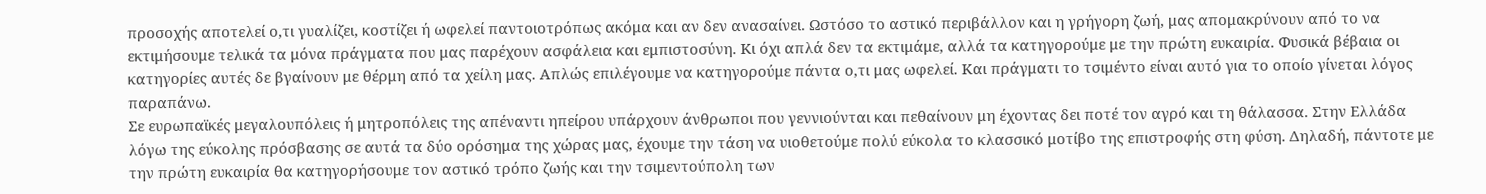προσοχής αποτελεί ο,τι γυαλίζει, κοστίζει ή ωφελεί παντοιοτρόπως ακόμα και αν δεν ανασαίνει. Ωστόσο το αστικό περιβάλλον και η γρήγορη ζωή, μας απομακρύνουν από το να εκτιμήσουμε τελικά τα μόνα πράγματα που μας παρέχουν ασφάλεια και εμπιστοσύνη. Κι όχι απλά δεν τα εκτιμάμε, αλλά τα κατηγορούμε με την πρώτη ευκαιρία. Φυσικά βέβαια οι κατηγορίες αυτές δε βγαίνουν με θέρμη από τα χείλη μας. Απλώς επιλέγουμε να κατηγορούμε πάντα ο,τι μας ωφελεί. Και πράγματι το τσιμέντο είναι αυτό για το οποίο γίνεται λόγος παραπάνω.
Σε ευρωπαϊκές μεγαλουπόλεις ή μητροπόλεις της απέναντι ηπείρου υπάρχουν άνθρωποι που γεννιούνται και πεθαίνουν μη έχοντας δει ποτέ τον αγρό και τη θάλασσα. Στην Ελλάδα λόγω της εύκολης πρόσβασης σε αυτά τα δύο ορόσημα της χώρας μας, έχουμε την τάση να υιοθετούμε πολύ εύκολα το κλασσικό μοτίβο της επιστροφής στη φύση. Δηλαδή, πάντοτε με την πρώτη ευκαιρία θα κατηγορήσουμε τον αστικό τρόπο ζωής και την τσιμεντούπολη των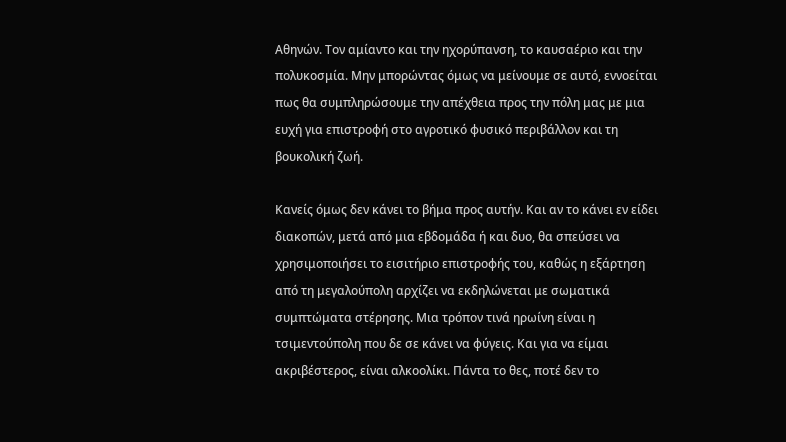Αθηνών. Τον αμίαντο και την ηχορύπανση, το καυσαέριο και την πολυκοσμία. Μην μπορώντας όμως να μείνουμε σε αυτό, εννοείται πως θα συμπληρώσουμε την απέχθεια προς την πόλη μας με μια ευχή για επιστροφή στο αγροτικό φυσικό περιβάλλον και τη βουκολική ζωή.

Κανείς όμως δεν κάνει το βήμα προς αυτήν. Και αν το κάνει εν είδει διακοπών, μετά από μια εβδομάδα ή και δυο, θα σπεύσει να χρησιμοποιήσει το εισιτήριο επιστροφής του, καθώς η εξάρτηση από τη μεγαλούπολη αρχίζει να εκδηλώνεται με σωματικά συμπτώματα στέρησης. Μια τρόπον τινά ηρωίνη είναι η τσιμεντούπολη που δε σε κάνει να φύγεις. Και για να είμαι ακριβέστερος, είναι αλκοολίκι. Πάντα το θες, ποτέ δεν το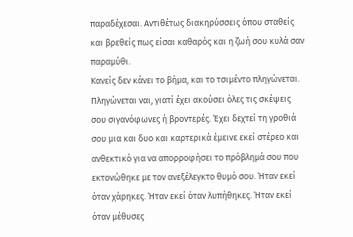παραδέχεσαι. Αντιθέτως διακηρύσσεις όπου σταθείς και βρεθείς πως είσαι καθαρός και η ζωή σου κυλά σαν παραμύθι.
Κανείς δεν κάνει το βήμα, και το τσιμέντο πληγώνεται. Πληγώνεται ναι, γιατί έχει ακούσει όλες τις σκέψεις σου σιγανόφωνες ή βροντερές. Έχει δεχτεί τη γροθιά σου μια και δυο και καρτερικά έμεινε εκεί στέρεο και ανθεκτικό για να απορροφήσει το πρόβλημά σου που εκτονώθηκε με τον ανεξέλεγκτο θυμό σου. Ήταν εκεί όταν χάρηκες. Ήταν εκεί όταν λυπήθηκες. Ήταν εκεί όταν μέθυσες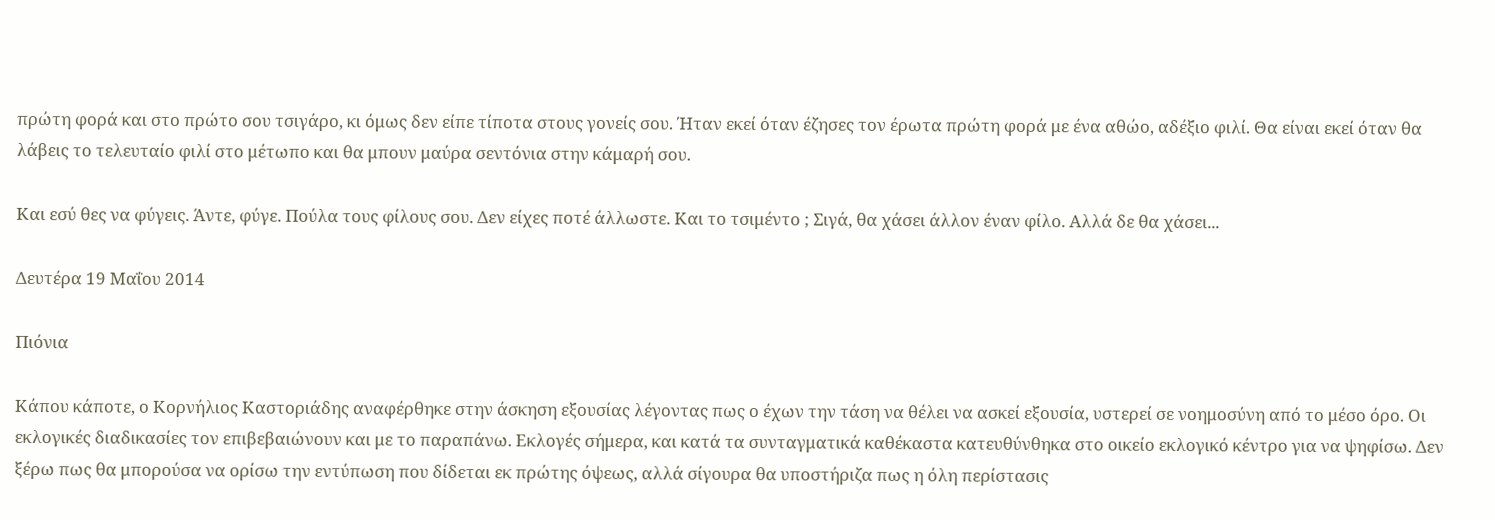πρώτη φορά και στο πρώτο σου τσιγάρο, κι όμως δεν είπε τίποτα στους γονείς σου. Ήταν εκεί όταν έζησες τον έρωτα πρώτη φορά με ένα αθώο, αδέξιο φιλί. Θα είναι εκεί όταν θα λάβεις το τελευταίο φιλί στο μέτωπο και θα μπουν μαύρα σεντόνια στην κάμαρή σου.

Και εσύ θες να φύγεις. Άντε, φύγε. Πούλα τους φίλους σου. Δεν είχες ποτέ άλλωστε. Και το τσιμέντο ; Σιγά, θα χάσει άλλον έναν φίλο. Αλλά δε θα χάσει...

Δευτέρα 19 Μαΐου 2014

Πιόνια

Κάπου κάποτε, ο Κορνήλιος Καστοριάδης αναφέρθηκε στην άσκηση εξουσίας λέγοντας πως ο έχων την τάση να θέλει να ασκεί εξουσία, υστερεί σε νοημοσύνη από το μέσο όρο. Οι εκλογικές διαδικασίες τον επιβεβαιώνουν και με το παραπάνω. Εκλογές σήμερα, και κατά τα συνταγματικά καθέκαστα κατευθύνθηκα στο οικείο εκλογικό κέντρο για να ψηφίσω. Δεν ξέρω πως θα μπορούσα να ορίσω την εντύπωση που δίδεται εκ πρώτης όψεως, αλλά σίγουρα θα υποστήριζα πως η όλη περίστασις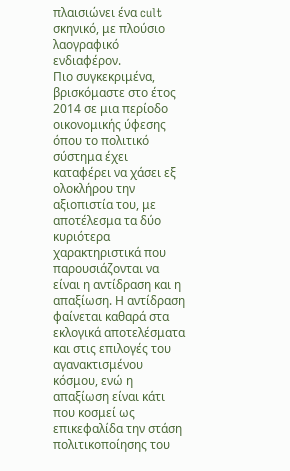πλαισιώνει ένα cult σκηνικό, με πλούσιο λαογραφικό ενδιαφέρον.
Πιο συγκεκριμένα, βρισκόμαστε στο έτος 2014 σε μια περίοδο οικονομικής ύφεσης όπου το πολιτικό σύστημα έχει καταφέρει να χάσει εξ ολοκλήρου την αξιοπιστία του, με αποτέλεσμα τα δύο κυριότερα χαρακτηριστικά που παρουσιάζονται να είναι η αντίδραση και η απαξίωση. Η αντίδραση φαίνεται καθαρά στα εκλογικά αποτελέσματα και στις επιλογές του αγανακτισμένου κόσμου, ενώ η απαξίωση είναι κάτι που κοσμεί ως επικεφαλίδα την στάση πολιτικοποίησης του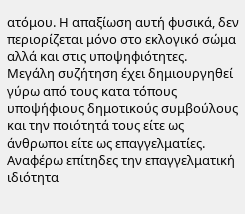ατόμου. Η απαξίωση αυτή φυσικά, δεν περιορίζεται μόνο στο εκλογικό σώμα αλλά και στις υποψηφιότητες.
Μεγάλη συζήτηση έχει δημιουργηθεί γύρω από τους κατα τόπους υποψήφιους δημοτικούς συμβούλους και την ποιότητά τους είτε ως άνθρωποι είτε ως επαγγελματίες. Αναφέρω επίτηδες την επαγγελματική ιδιότητα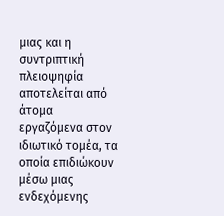μιας και η συντριπτική πλειοψηφία αποτελείται από άτομα εργαζόμενα στον ιδιωτικό τομέα, τα οποία επιδιώκουν μέσω μιας ενδεχόμενης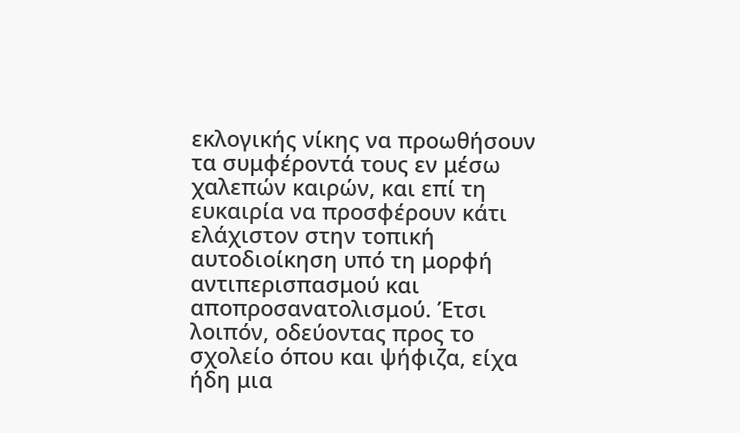εκλογικής νίκης να προωθήσουν τα συμφέροντά τους εν μέσω χαλεπών καιρών, και επί τη ευκαιρία να προσφέρουν κάτι ελάχιστον στην τοπική αυτοδιοίκηση υπό τη μορφή αντιπερισπασμού και αποπροσανατολισμού. Έτσι λοιπόν, οδεύοντας προς το σχολείο όπου και ψήφιζα, είχα ήδη μια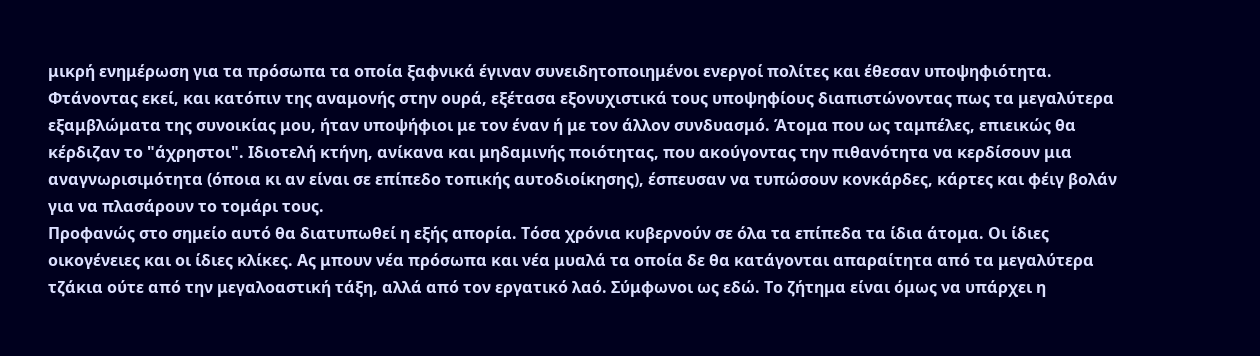μικρή ενημέρωση για τα πρόσωπα τα οποία ξαφνικά έγιναν συνειδητοποιημένοι ενεργοί πολίτες και έθεσαν υποψηφιότητα. Φτάνοντας εκεί, και κατόπιν της αναμονής στην ουρά, εξέτασα εξονυχιστικά τους υποψηφίους διαπιστώνοντας πως τα μεγαλύτερα εξαμβλώματα της συνοικίας μου, ήταν υποψήφιοι με τον έναν ή με τον άλλον συνδυασμό. Άτομα που ως ταμπέλες, επιεικώς θα κέρδιζαν το "άχρηστοι". Ιδιοτελή κτήνη, ανίκανα και μηδαμινής ποιότητας, που ακούγοντας την πιθανότητα να κερδίσουν μια αναγνωρισιμότητα (όποια κι αν είναι σε επίπεδο τοπικής αυτοδιοίκησης), έσπευσαν να τυπώσουν κονκάρδες, κάρτες και φέιγ βολάν για να πλασάρουν το τομάρι τους.
Προφανώς στο σημείο αυτό θα διατυπωθεί η εξής απορία. Τόσα χρόνια κυβερνούν σε όλα τα επίπεδα τα ίδια άτομα. Οι ίδιες οικογένειες και οι ίδιες κλίκες. Ας μπουν νέα πρόσωπα και νέα μυαλά τα οποία δε θα κατάγονται απαραίτητα από τα μεγαλύτερα τζάκια ούτε από την μεγαλοαστική τάξη, αλλά από τον εργατικό λαό. Σύμφωνοι ως εδώ. Το ζήτημα είναι όμως να υπάρχει η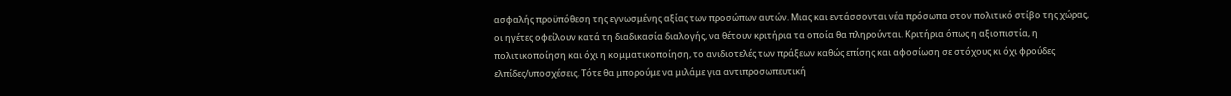ασφαλής προϋπόθεση της εγνωσμένης αξίας των προσώπων αυτών. Μιας και εντάσσονται νέα πρόσωπα στον πολιτικό στίβο της χώρας, οι ηγέτες οφείλουν κατά τη διαδικασία διαλογής, να θέτουν κριτήρια τα οποία θα πληρούνται. Κριτήρια όπως η αξιοπιστία, η πολιτικοποίηση και όχι η κομματικοποίηση, το ανιδιοτελές των πράξεων καθώς επίσης και αφοσίωση σε στόχους κι όχι φρούδες ελπίδες/υποσχέσεις. Τότε θα μπορούμε να μιλάμε για αντιπροσωπευτική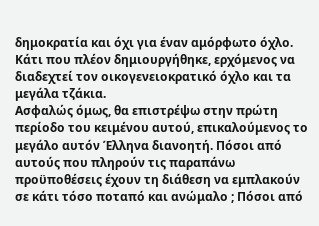δημοκρατία και όχι για έναν αμόρφωτο όχλο. Κάτι που πλέον δημιουργήθηκε, ερχόμενος να διαδεχτεί τον οικογενειοκρατικό όχλο και τα μεγάλα τζάκια.
Ασφαλώς όμως, θα επιστρέψω στην πρώτη περίοδο του κειμένου αυτού, επικαλούμενος το μεγάλο αυτόν Έλληνα διανοητή. Πόσοι από αυτούς που πληρούν τις παραπάνω προϋποθέσεις έχουν τη διάθεση να εμπλακούν σε κάτι τόσο ποταπό και ανώμαλο ; Πόσοι από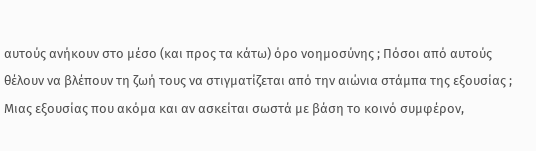αυτούς ανήκουν στο μέσο (και προς τα κάτω) όρο νοημοσύνης ; Πόσοι από αυτούς θέλουν να βλέπουν τη ζωή τους να στιγματίζεται από την αιώνια στάμπα της εξουσίας ; Μιας εξουσίας που ακόμα και αν ασκείται σωστά με βάση το κοινό συμφέρον,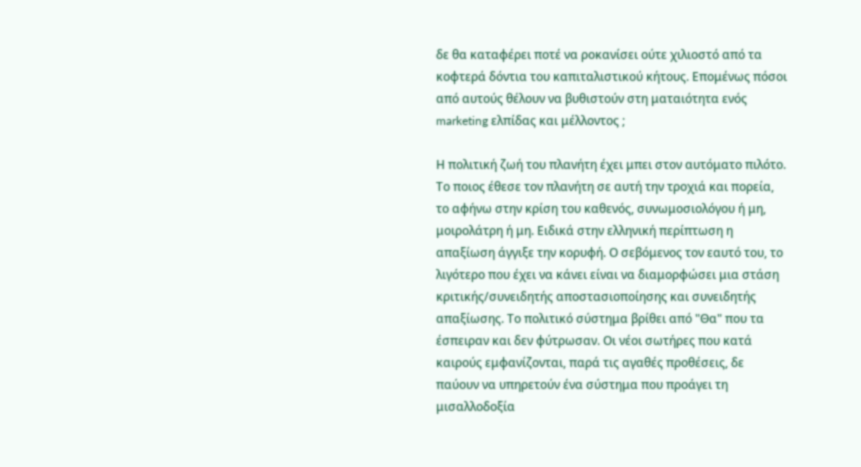δε θα καταφέρει ποτέ να ροκανίσει ούτε χιλιοστό από τα κοφτερά δόντια του καπιταλιστικού κήτους. Επομένως πόσοι από αυτούς θέλουν να βυθιστούν στη ματαιότητα ενός marketing ελπίδας και μέλλοντος ;

Η πολιτική ζωή του πλανήτη έχει μπει στον αυτόματο πιλότο. Το ποιος έθεσε τον πλανήτη σε αυτή την τροχιά και πορεία, το αφήνω στην κρίση του καθενός, συνωμοσιολόγου ή μη, μοιρολάτρη ή μη. Ειδικά στην ελληνική περίπτωση η απαξίωση άγγιξε την κορυφή. Ο σεβόμενος τον εαυτό του, το λιγότερο που έχει να κάνει είναι να διαμορφώσει μια στάση κριτικής/συνειδητής αποστασιοποίησης και συνειδητής απαξίωσης. Το πολιτικό σύστημα βρίθει από "Θα" που τα έσπειραν και δεν φύτρωσαν. Οι νέοι σωτήρες που κατά καιρούς εμφανίζονται, παρά τις αγαθές προθέσεις, δε παύουν να υπηρετούν ένα σύστημα που προάγει τη μισαλλοδοξία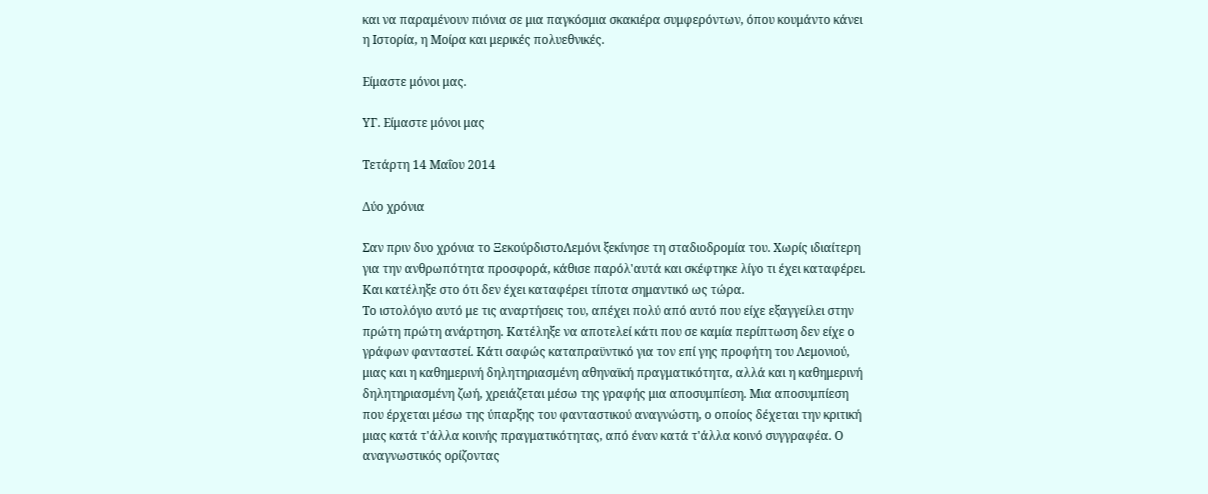και να παραμένουν πιόνια σε μια παγκόσμια σκακιέρα συμφερόντων, όπου κουμάντο κάνει η Ιστορία, η Μοίρα και μερικές πολυεθνικές.

Είμαστε μόνοι μας.

ΥΓ. Είμαστε μόνοι μας

Τετάρτη 14 Μαΐου 2014

Δύο χρόνια

Σαν πριν δυο χρόνια το ΞεκούρδιστοΛεμόνι ξεκίνησε τη σταδιοδρομία του. Χωρίς ιδιαίτερη για την ανθρωπότητα προσφορά, κάθισε παρόλ'αυτά και σκέφτηκε λίγο τι έχει καταφέρει. Και κατέληξε στο ότι δεν έχει καταφέρει τίποτα σημαντικό ως τώρα.
Το ιστολόγιο αυτό με τις αναρτήσεις του, απέχει πολύ από αυτό που είχε εξαγγείλει στην πρώτη πρώτη ανάρτηση. Κατέληξε να αποτελεί κάτι που σε καμία περίπτωση δεν είχε ο γράφων φανταστεί. Κάτι σαφώς καταπραϋντικό για τον επί γης προφήτη του Λεμονιού, μιας και η καθημερινή δηλητηριασμένη αθηναϊκή πραγματικότητα, αλλά και η καθημερινή δηλητηριασμένη ζωή, χρειάζεται μέσω της γραφής μια αποσυμπίεση. Μια αποσυμπίεση που έρχεται μέσω της ύπαρξης του φανταστικού αναγνώστη, ο οποίος δέχεται την κριτική μιας κατά τ'άλλα κοινής πραγματικότητας, από έναν κατά τ'άλλα κοινό συγγραφέα. Ο αναγνωστικός ορίζοντας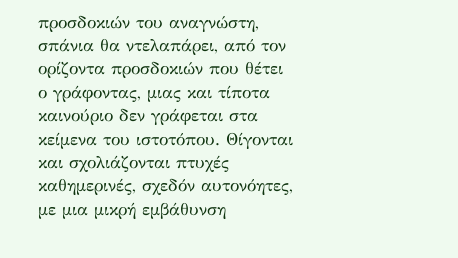προσδοκιών του αναγνώστη, σπάνια θα ντελαπάρει, από τον ορίζοντα προσδοκιών που θέτει ο γράφοντας, μιας και τίποτα καινούριο δεν γράφεται στα κείμενα του ιστοτόπου. Θίγονται και σχολιάζονται πτυχές καθημερινές, σχεδόν αυτονόητες, με μια μικρή εμβάθυνση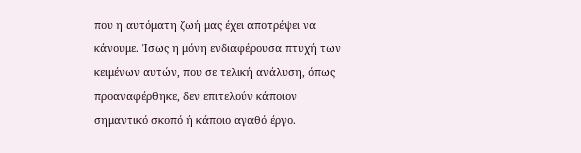που η αυτόματη ζωή μας έχει αποτρέψει να κάνουμε. Ίσως η μόνη ενδιαφέρουσα πτυχή των κειμένων αυτών, που σε τελική ανάλυση, όπως προαναφέρθηκε, δεν επιτελούν κάποιον σημαντικό σκοπό ή κάποιο αγαθό έργο.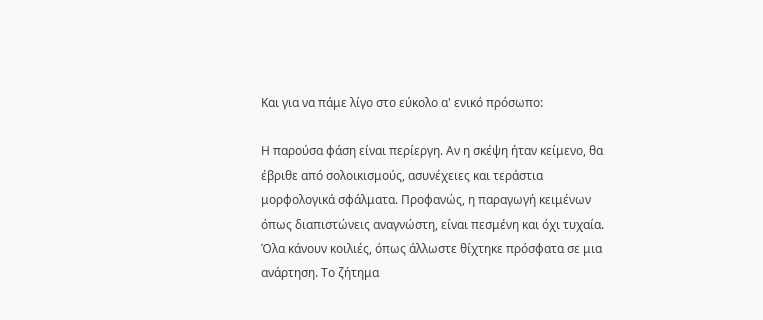Και για να πάμε λίγο στο εύκολο α' ενικό πρόσωπο:

Η παρούσα φάση είναι περίεργη. Αν η σκέψη ήταν κείμενο, θα έβριθε από σολοικισμούς, ασυνέχειες και τεράστια μορφολογικά σφάλματα. Προφανώς, η παραγωγή κειμένων όπως διαπιστώνεις αναγνώστη, είναι πεσμένη και όχι τυχαία. Όλα κάνουν κοιλιές, όπως άλλωστε θίχτηκε πρόσφατα σε μια ανάρτηση. Το ζήτημα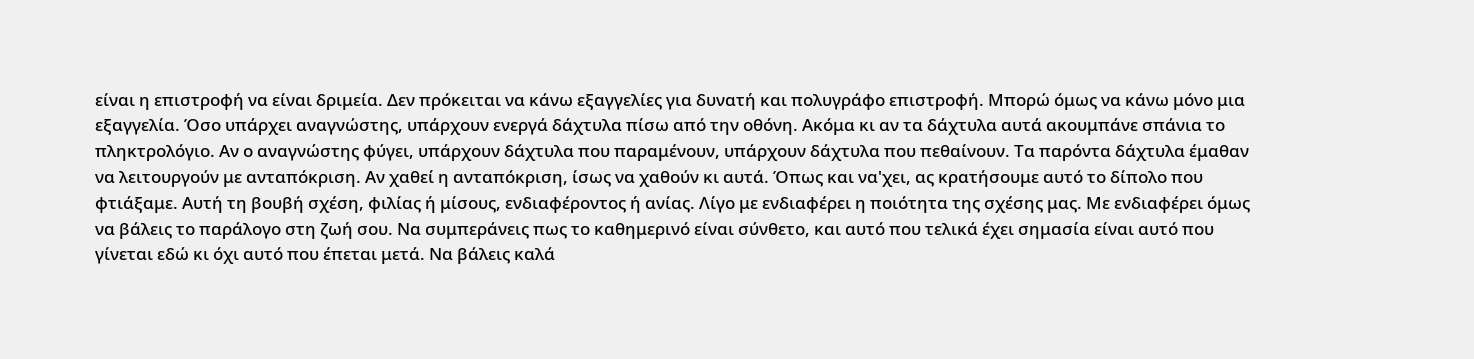είναι η επιστροφή να είναι δριμεία. Δεν πρόκειται να κάνω εξαγγελίες για δυνατή και πολυγράφο επιστροφή. Μπορώ όμως να κάνω μόνο μια εξαγγελία. Όσο υπάρχει αναγνώστης, υπάρχουν ενεργά δάχτυλα πίσω από την οθόνη. Ακόμα κι αν τα δάχτυλα αυτά ακουμπάνε σπάνια το πληκτρολόγιο. Αν ο αναγνώστης φύγει, υπάρχουν δάχτυλα που παραμένουν, υπάρχουν δάχτυλα που πεθαίνουν. Τα παρόντα δάχτυλα έμαθαν να λειτουργούν με ανταπόκριση. Αν χαθεί η ανταπόκριση, ίσως να χαθούν κι αυτά. Όπως και να'χει, ας κρατήσουμε αυτό το δίπολο που φτιάξαμε. Αυτή τη βουβή σχέση, φιλίας ή μίσους, ενδιαφέροντος ή ανίας. Λίγο με ενδιαφέρει η ποιότητα της σχέσης μας. Με ενδιαφέρει όμως να βάλεις το παράλογο στη ζωή σου. Να συμπεράνεις πως το καθημερινό είναι σύνθετο, και αυτό που τελικά έχει σημασία είναι αυτό που γίνεται εδώ κι όχι αυτό που έπεται μετά. Να βάλεις καλά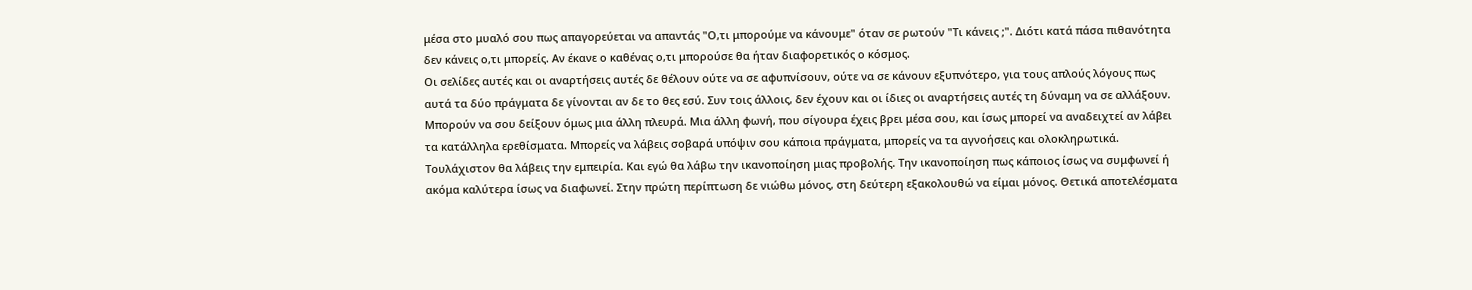μέσα στο μυαλό σου πως απαγορεύεται να απαντάς "Ο,τι μπορούμε να κάνουμε" όταν σε ρωτούν "Τι κάνεις ;". Διότι κατά πάσα πιθανότητα δεν κάνεις ο,τι μπορείς. Αν έκανε ο καθένας ο,τι μπορούσε θα ήταν διαφορετικός ο κόσμος.
Οι σελίδες αυτές και οι αναρτήσεις αυτές δε θέλουν ούτε να σε αφυπνίσουν, ούτε να σε κάνουν εξυπνότερο, για τους απλούς λόγους πως αυτά τα δύο πράγματα δε γίνονται αν δε το θες εσύ. Συν τοις άλλοις, δεν έχουν και οι ίδιες οι αναρτήσεις αυτές τη δύναμη να σε αλλάξουν. Μπορούν να σου δείξουν όμως μια άλλη πλευρά. Μια άλλη φωνή, που σίγουρα έχεις βρει μέσα σου, και ίσως μπορεί να αναδειχτεί αν λάβει τα κατάλληλα ερεθίσματα. Μπορείς να λάβεις σοβαρά υπόψιν σου κάποια πράγματα, μπορείς να τα αγνοήσεις και ολοκληρωτικά. Τουλάχιστον θα λάβεις την εμπειρία. Και εγώ θα λάβω την ικανοποίηση μιας προβολής. Την ικανοποίηση πως κάποιος ίσως να συμφωνεί ή ακόμα καλύτερα ίσως να διαφωνεί. Στην πρώτη περίπτωση δε νιώθω μόνος, στη δεύτερη εξακολουθώ να είμαι μόνος. Θετικά αποτελέσματα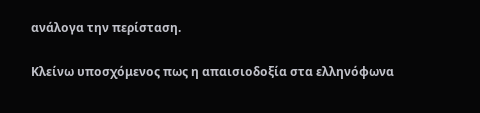ανάλογα την περίσταση.

Κλείνω υποσχόμενος πως η απαισιοδοξία στα ελληνόφωνα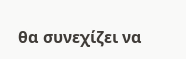θα συνεχίζει να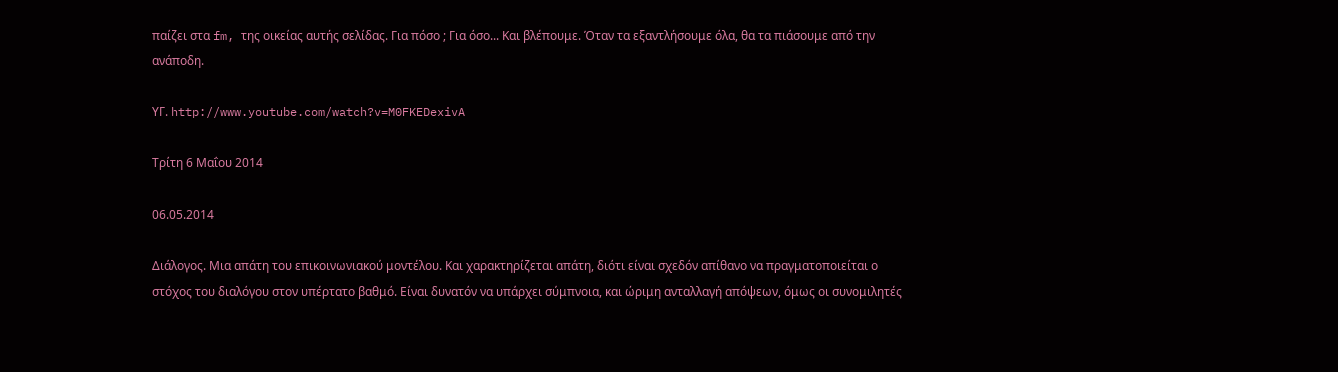παίζει στα fm, της οικείας αυτής σελίδας. Για πόσο ; Για όσο... Και βλέπουμε. Όταν τα εξαντλήσουμε όλα, θα τα πιάσουμε από την ανάποδη.

ΥΓ. http://www.youtube.com/watch?v=M0FKEDexivA

Τρίτη 6 Μαΐου 2014

06.05.2014

Διάλογος. Μια απάτη του επικοινωνιακού μοντέλου. Και χαρακτηρίζεται απάτη, διότι είναι σχεδόν απίθανο να πραγματοποιείται ο στόχος του διαλόγου στον υπέρτατο βαθμό. Είναι δυνατόν να υπάρχει σύμπνοια, και ώριμη ανταλλαγή απόψεων, όμως οι συνομιλητές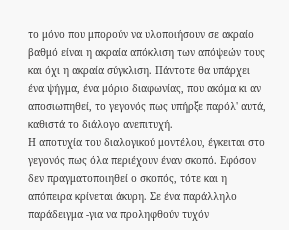το μόνο που μπορούν να υλοποιήσουν σε ακραίο βαθμό είναι η ακραία απόκλιση των απόψεών τους και όχι η ακραία σύγκλιση. Πάντοτε θα υπάρχει ένα ψήγμα, ένα μόριο διαφωνίας, που ακόμα κι αν αποσιωπηθεί, το γεγονός πως υπήρξε παρόλ' αυτά, καθιστά το διάλογο ανεπιτυχή.
Η αποτυχία του διαλογικού μοντέλου, έγκειται στο γεγονός πως όλα περιέχουν έναν σκοπό. Εφόσον δεν πραγματοποιηθεί ο σκοπός, τότε και η απόπειρα κρίνεται άκυρη. Σε ένα παράλληλο παράδειγμα -για να προληφθούν τυχόν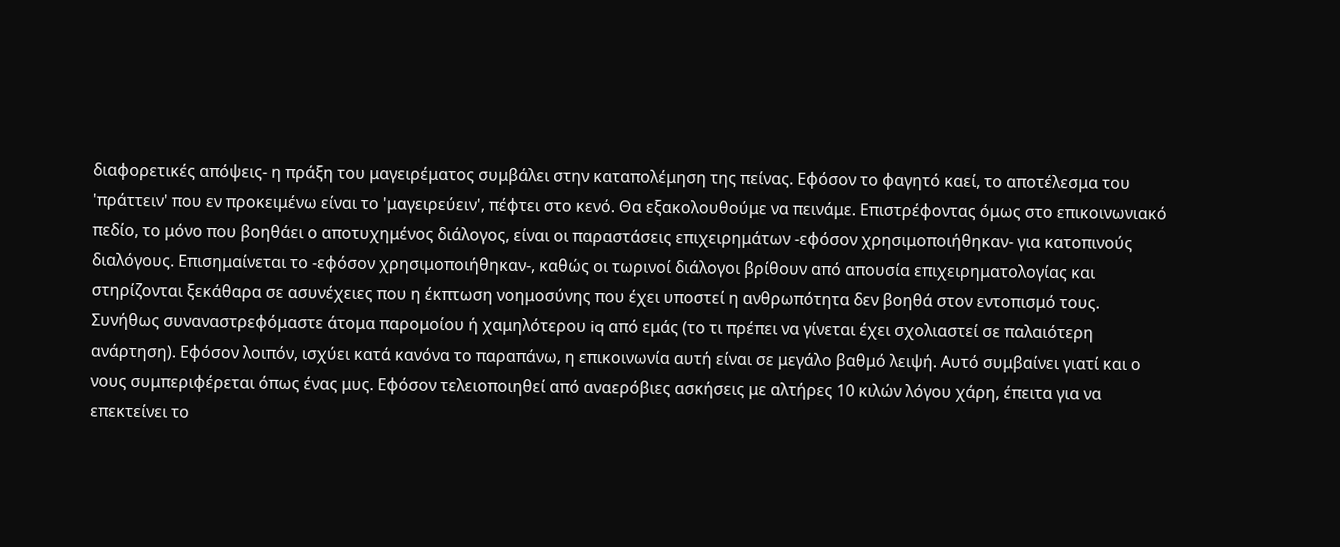διαφορετικές απόψεις- η πράξη του μαγειρέματος συμβάλει στην καταπολέμηση της πείνας. Εφόσον το φαγητό καεί, το αποτέλεσμα του 'πράττειν' που εν προκειμένω είναι το 'μαγειρεύειν', πέφτει στο κενό. Θα εξακολουθούμε να πεινάμε. Επιστρέφοντας όμως στο επικοινωνιακό πεδίο, το μόνο που βοηθάει ο αποτυχημένος διάλογος, είναι οι παραστάσεις επιχειρημάτων -εφόσον χρησιμοποιήθηκαν- για κατοπινούς διαλόγους. Επισημαίνεται το -εφόσον χρησιμοποιήθηκαν-, καθώς οι τωρινοί διάλογοι βρίθουν από απουσία επιχειρηματολογίας και στηρίζονται ξεκάθαρα σε ασυνέχειες που η έκπτωση νοημοσύνης που έχει υποστεί η ανθρωπότητα δεν βοηθά στον εντοπισμό τους.
Συνήθως συναναστρεφόμαστε άτομα παρομοίου ή χαμηλότερου iq από εμάς (το τι πρέπει να γίνεται έχει σχολιαστεί σε παλαιότερη ανάρτηση). Εφόσον λοιπόν, ισχύει κατά κανόνα το παραπάνω, η επικοινωνία αυτή είναι σε μεγάλο βαθμό λειψή. Αυτό συμβαίνει γιατί και ο νους συμπεριφέρεται όπως ένας μυς. Εφόσον τελειοποιηθεί από αναερόβιες ασκήσεις με αλτήρες 10 κιλών λόγου χάρη, έπειτα για να επεκτείνει το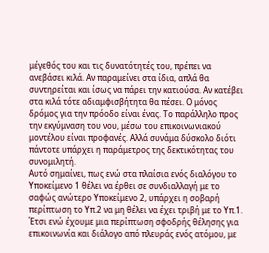μέγεθός του και τις δυνατότητές του, πρέπει να ανεβάσει κιλά. Αν παραμείνει στα ίδια, απλά θα συντηρείται και ίσως να πάρει την κατιούσα. Αν κατέβει στα κιλά τότε αδιαμφισβήτητα θα πέσει. Ο μόνος δρόμος για την πρόοδο είναι ένας. Το παράλληλο προς την εκγύμναση του νου, μέσω του επικοινωνιακού μοντέλου είναι προφανές. Αλλά συνάμα δύσκολο διότι πάντοτε υπάρχει η παράμετρος της δεκτικότητας του συνομιλητή.
Αυτό σημαίνει, πως ενώ στα πλαίσια ενός διαλόγου το Υποκείμενο 1 θέλει να έρθει σε συνδιαλλαγή με το σαφώς ανώτερο Υποκείμενο 2, υπάρχει η σοβαρή περίπτωση το Υπ.2 να μη θέλει να έχει τριβή με το Υπ.1. Έτσι ενώ έχουμε μια περίπτωση σφοδρής θέλησης για επικοινωνία και διάλογο από πλευράς ενός ατόμου, με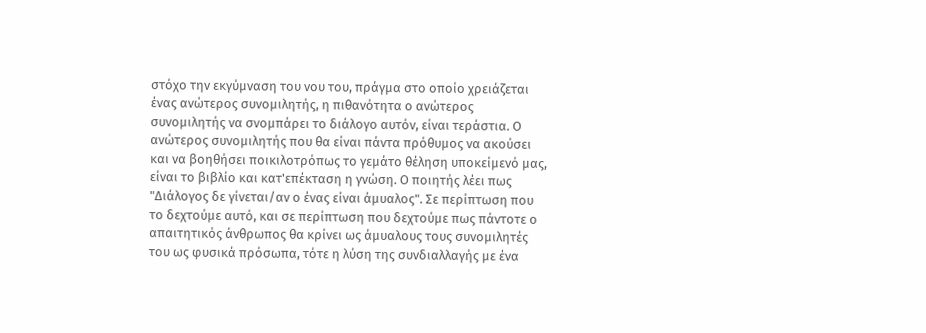στόχο την εκγύμναση του νου του, πράγμα στο οποίο χρειάζεται ένας ανώτερος συνομιλητής, η πιθανότητα ο ανώτερος συνομιλητής να σνομπάρει το διάλογο αυτόν, είναι τεράστια. Ο ανώτερος συνομιλητής που θα είναι πάντα πρόθυμος να ακούσει και να βοηθήσει ποικιλοτρόπως το γεμάτο θέληση υποκείμενό μας, είναι το βιβλίο και κατ'επέκταση η γνώση. Ο ποιητής λέει πως "Διάλογος δε γίνεται/αν ο ένας είναι άμυαλος". Σε περίπτωση που το δεχτούμε αυτό, και σε περίπτωση που δεχτούμε πως πάντοτε ο απαιτητικός άνθρωπος θα κρίνει ως άμυαλους τους συνομιλητές του ως φυσικά πρόσωπα, τότε η λύση της συνδιαλλαγής με ένα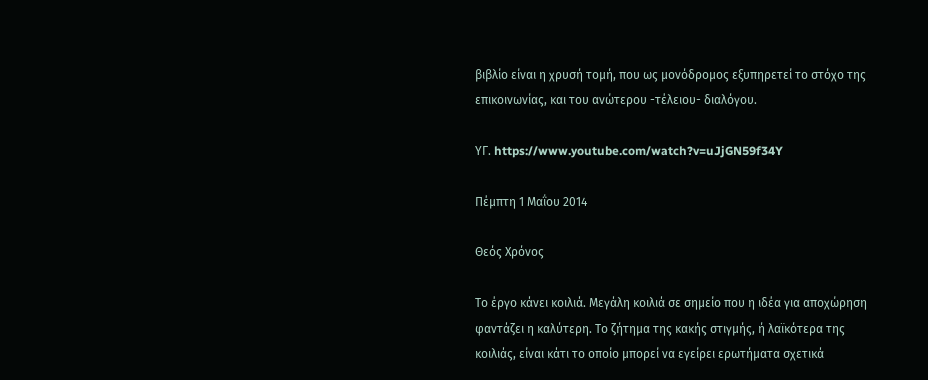βιβλίο είναι η χρυσή τομή, που ως μονόδρομος εξυπηρετεί το στόχο της επικοινωνίας, και του ανώτερου -τέλειου- διαλόγου.

ΥΓ. https://www.youtube.com/watch?v=uJjGN59f34Y

Πέμπτη 1 Μαΐου 2014

Θεός Χρόνος

Το έργο κάνει κοιλιά. Μεγάλη κοιλιά σε σημείο που η ιδέα για αποχώρηση φαντάζει η καλύτερη. Το ζήτημα της κακής στιγμής, ή λαϊκότερα της κοιλιάς, είναι κάτι το οποίο μπορεί να εγείρει ερωτήματα σχετικά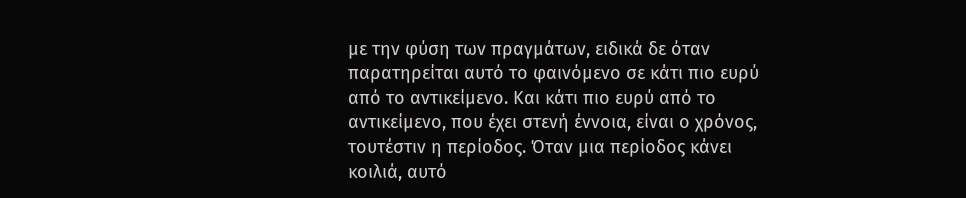με την φύση των πραγμάτων, ειδικά δε όταν παρατηρείται αυτό το φαινόμενο σε κάτι πιο ευρύ από το αντικείμενο. Και κάτι πιο ευρύ από το αντικείμενο, που έχει στενή έννοια, είναι ο χρόνος, τουτέστιν η περίοδος. Όταν μια περίοδος κάνει κοιλιά, αυτό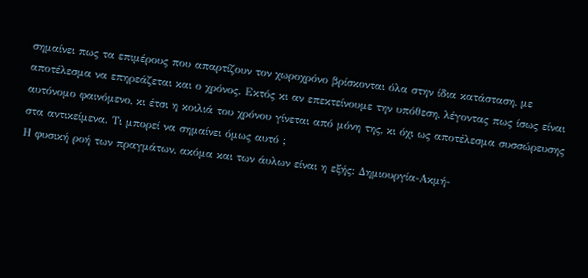σημαίνει πως τα επιμέρους που απαρτίζουν τον χωροχρόνο βρίσκονται όλα στην ίδια κατάσταση, με αποτέλεσμα να επηρεάζεται και ο χρόνος. Εκτός κι αν επεκτείνουμε την υπόθεση, λέγοντας πως ίσως είναι αυτόνομο φαινόμενο, κι έτσι η κοιλιά του χρόνου γίνεται από μόνη της, κι όχι ως αποτέλεσμα συσσώρευσης στα αντικείμενα. Τι μπορεί να σημαίνει όμως αυτό ;
Η φυσική ροή των πραγμάτων, ακόμα και των άυλων είναι η εξής: Δημιουργία-Ακμή-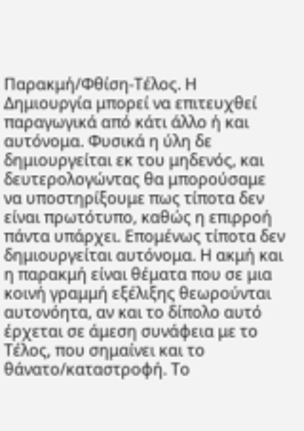Παρακμή/Φθίση-Τέλος. Η Δημιουργία μπορεί να επιτευχθεί παραγωγικά από κάτι άλλο ή και αυτόνομα. Φυσικά η ύλη δε δημιουργείται εκ του μηδενός, και δευτερολογώντας θα μπορούσαμε να υποστηρίξουμε πως τίποτα δεν είναι πρωτότυπο, καθώς η επιρροή πάντα υπάρχει. Επομένως τίποτα δεν δημιουργείται αυτόνομα. Η ακμή και η παρακμή είναι θέματα που σε μια κοινή γραμμή εξέλιξης θεωρούνται αυτονόητα, αν και το δίπολο αυτό έρχεται σε άμεση συνάφεια με το Τέλος, που σημαίνει και το θάνατο/καταστροφή. Το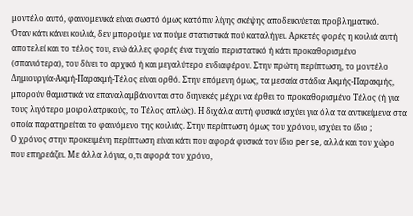μοντέλο αυτό, φαινομενικά είναι σωστό όμως κατόπιν λίγης σκέψης αποδεικνύεται προβληματικό.
Όταν κάτι κάνει κοιλιά, δεν μπορούμε να πούμε στατιστικά πού καταλήγει. Αρκετές φορές η κοιλιά αυτή αποτελεί και το τέλος του, ενώ άλλες φορές ένα τυχαίο περιστατικό ή κάτι προκαθορισμένο (σπανιότερα), του δίνει το αρχικό ή και μεγαλύτερο ενδιαφέρον. Στην πρώτη περίπτωση, το μοντέλο Δημιουργία-Ακμή-Παρακμή-Τέλος είναι ορθό. Στην επόμενη όμως, τα μεσαία στάδια Ακμής-Παρακμής, μπορούν θαμιστικά να επαναλαμβάνονται στο διηνεκές μέχρι να έρθει το προκαθορισμένο Τέλος (ή για τους λιγότερο μοιρολατρικούς, το Τέλος απλώς). Η διχάλα αυτή φυσικά ισχύει για όλα τα αντικείμενα στα οποία παρατηρείται το φαινόμενο της κοιλιάς. Στην περίπτωση όμως του χρόνου, ισχύει το ίδιο ;
Ο χρόνος στην προκειμένη περίπτωση είναι κάτι που αφορά φυσικά τον ίδιο per se, αλλά και τον χώρο που επηρεάζει. Με άλλα λόγια, ο,τι αφορά τον χρόνο,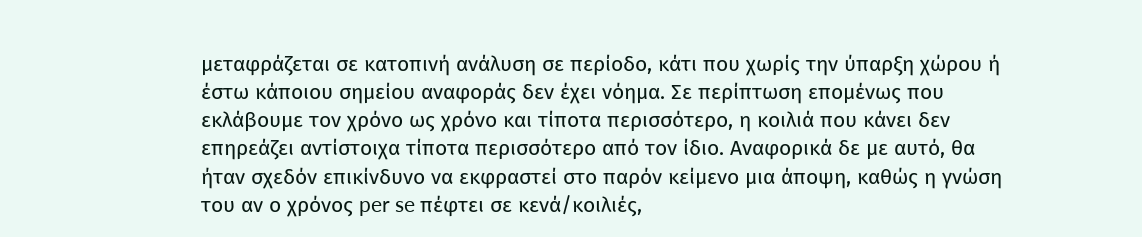μεταφράζεται σε κατοπινή ανάλυση σε περίοδο, κάτι που χωρίς την ύπαρξη χώρου ή έστω κάποιου σημείου αναφοράς δεν έχει νόημα. Σε περίπτωση επομένως που εκλάβουμε τον χρόνο ως χρόνο και τίποτα περισσότερο, η κοιλιά που κάνει δεν επηρεάζει αντίστοιχα τίποτα περισσότερο από τον ίδιο. Αναφορικά δε με αυτό, θα ήταν σχεδόν επικίνδυνο να εκφραστεί στο παρόν κείμενο μια άποψη, καθώς η γνώση του αν ο χρόνος per se πέφτει σε κενά/κοιλιές,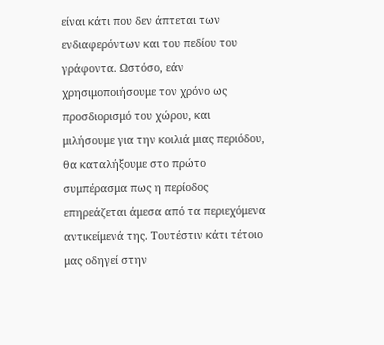είναι κάτι που δεν άπτεται των ενδιαφερόντων και του πεδίου του γράφοντα. Ωστόσο, εάν χρησιμοποιήσουμε τον χρόνο ως προσδιορισμό του χώρου, και μιλήσουμε για την κοιλιά μιας περιόδου, θα καταλήξουμε στο πρώτο συμπέρασμα πως η περίοδος επηρεάζεται άμεσα από τα περιεχόμενα αντικείμενά της. Τουτέστιν κάτι τέτοιο μας οδηγεί στην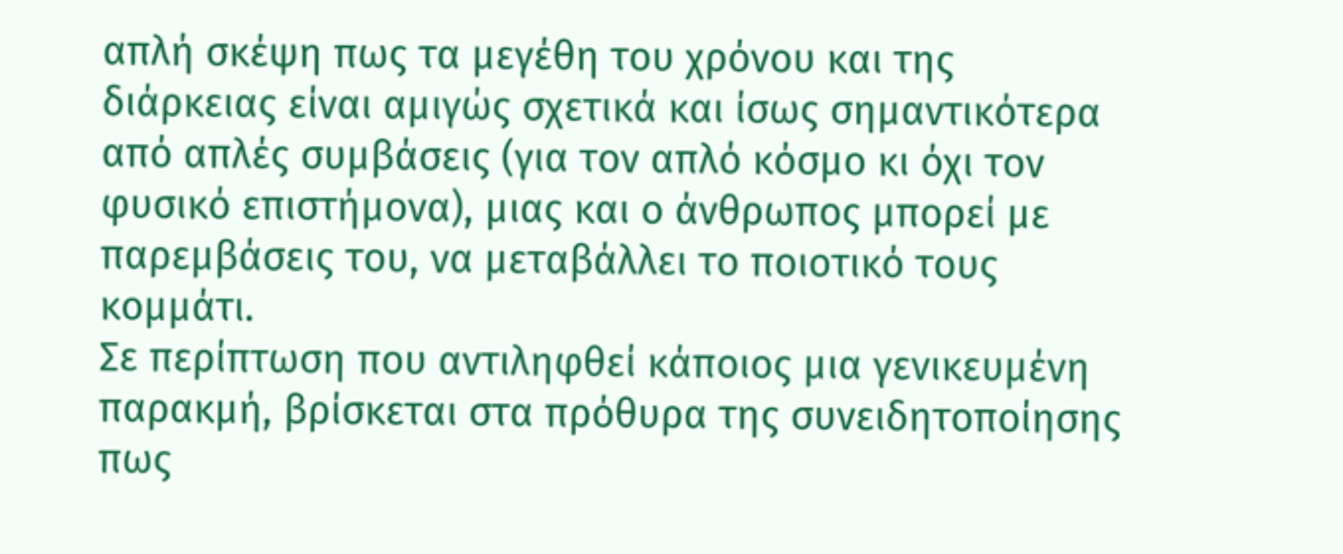απλή σκέψη πως τα μεγέθη του χρόνου και της διάρκειας είναι αμιγώς σχετικά και ίσως σημαντικότερα από απλές συμβάσεις (για τον απλό κόσμο κι όχι τον φυσικό επιστήμονα), μιας και ο άνθρωπος μπορεί με παρεμβάσεις του, να μεταβάλλει το ποιοτικό τους κομμάτι.
Σε περίπτωση που αντιληφθεί κάποιος μια γενικευμένη παρακμή, βρίσκεται στα πρόθυρα της συνειδητοποίησης πως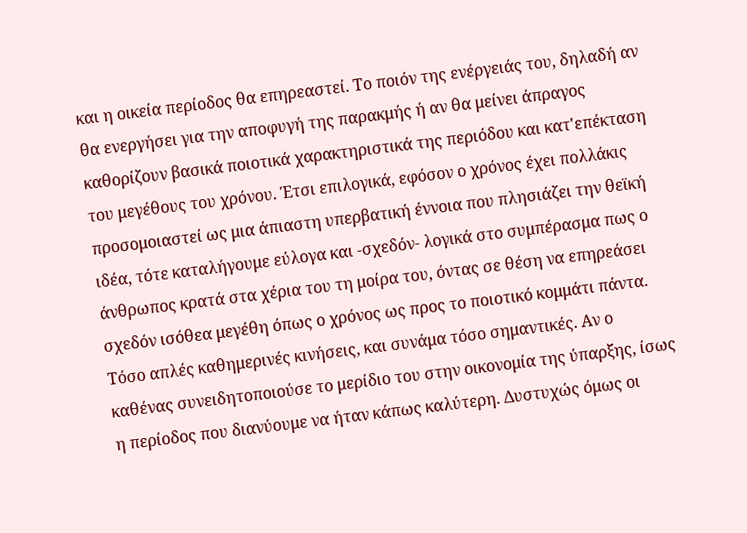και η οικεία περίοδος θα επηρεαστεί. Το ποιόν της ενέργειάς του, δηλαδή αν θα ενεργήσει για την αποφυγή της παρακμής ή αν θα μείνει άπραγος καθορίζουν βασικά ποιοτικά χαρακτηριστικά της περιόδου και κατ'επέκταση του μεγέθους του χρόνου. Έτσι επιλογικά, εφόσον ο χρόνος έχει πολλάκις προσομοιαστεί ως μια άπιαστη υπερβατική έννοια που πλησιάζει την θεϊκή ιδέα, τότε καταλήγουμε εύλογα και -σχεδόν- λογικά στο συμπέρασμα πως ο άνθρωπος κρατά στα χέρια του τη μοίρα του, όντας σε θέση να επηρεάσει σχεδόν ισόθεα μεγέθη όπως ο χρόνος ως προς το ποιοτικό κομμάτι πάντα. Τόσο απλές καθημερινές κινήσεις, και συνάμα τόσο σημαντικές. Αν ο καθένας συνειδητοποιούσε το μερίδιο του στην οικονομία της ύπαρξης, ίσως η περίοδος που διανύουμε να ήταν κάπως καλύτερη. Δυστυχώς όμως οι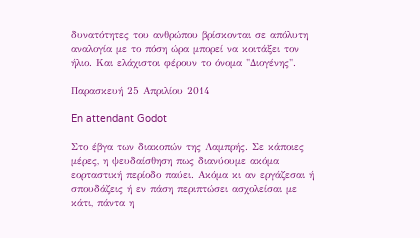δυνατότητες του ανθρώπου βρίσκονται σε απόλυτη αναλογία με το πόση ώρα μπορεί να κοιτάξει τον ήλιο. Και ελάχιστοι φέρουν το όνομα "Διογένης".

Παρασκευή 25 Απριλίου 2014

En attendant Godot

Στο έβγα των διακοπών της Λαμπρής. Σε κάποιες μέρες, η ψευδαίσθηση πως διανύουμε ακόμα εορταστική περίοδο παύει. Ακόμα κι αν εργάζεσαι ή σπουδάζεις ή εν πάση περιπτώσει ασχολείσαι με κάτι, πάντα η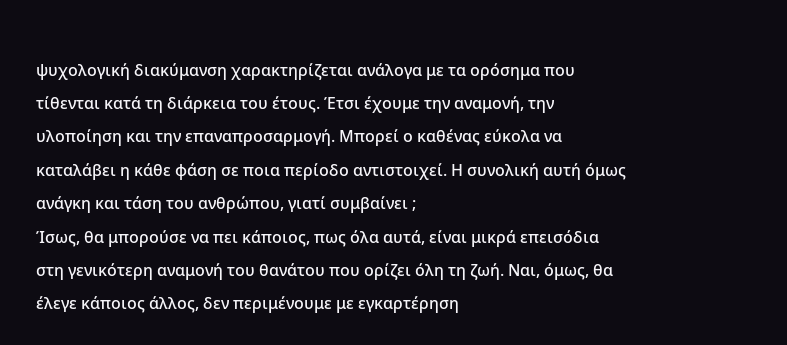ψυχολογική διακύμανση χαρακτηρίζεται ανάλογα με τα ορόσημα που τίθενται κατά τη διάρκεια του έτους. Έτσι έχουμε την αναμονή, την υλοποίηση και την επαναπροσαρμογή. Μπορεί ο καθένας εύκολα να καταλάβει η κάθε φάση σε ποια περίοδο αντιστοιχεί. Η συνολική αυτή όμως ανάγκη και τάση του ανθρώπου, γιατί συμβαίνει ;
Ίσως, θα μπορούσε να πει κάποιος, πως όλα αυτά, είναι μικρά επεισόδια στη γενικότερη αναμονή του θανάτου που ορίζει όλη τη ζωή. Ναι, όμως, θα έλεγε κάποιος άλλος, δεν περιμένουμε με εγκαρτέρηση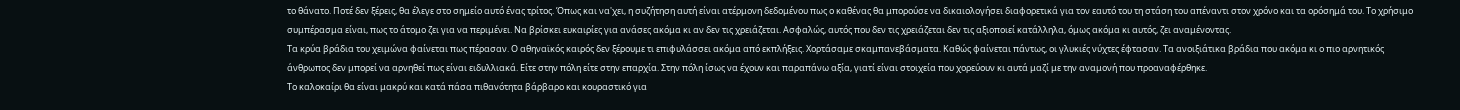το θάνατο. Ποτέ δεν ξέρεις, θα έλεγε στο σημείο αυτό ένας τρίτος. Όπως και να'χει, η συζήτηση αυτή είναι ατέρμονη δεδομένου πως ο καθένας θα μπορούσε να δικαιολογήσει διαφορετικά για τον εαυτό του τη στάση του απέναντι στον χρόνο και τα ορόσημά του. Το χρήσιμο συμπέρασμα είναι, πως το άτομο ζει για να περιμένει. Να βρίσκει ευκαιρίες για ανάσες ακόμα κι αν δεν τις χρειάζεται. Ασφαλώς, αυτός που δεν τις χρειάζεται δεν τις αξιοποιεί κατάλληλα, όμως ακόμα κι αυτός, ζει αναμένοντας.
Τα κρύα βράδια του χειμώνα φαίνεται πως πέρασαν. Ο αθηναϊκός καιρός δεν ξέρουμε τι επιφυλάσσει ακόμα από εκπλήξεις. Χορτάσαμε σκαμπανεβάσματα. Καθώς φαίνεται πάντως, οι γλυκιές νύχτες έφτασαν. Τα ανοιξιάτικα βράδια που ακόμα κι ο πιο αρνητικός άνθρωπος δεν μπορεί να αρνηθεί πως είναι ειδυλλιακά. Είτε στην πόλη είτε στην επαρχία. Στην πόλη ίσως να έχουν και παραπάνω αξία, γιατί είναι στοιχεία που χορεύουν κι αυτά μαζί με την αναμονή που προαναφέρθηκε.
Το καλοκαίρι θα είναι μακρύ και κατά πάσα πιθανότητα βάρβαρο και κουραστικό για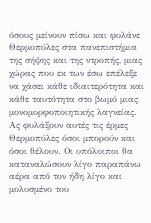όσους μείνουν πίσω και φυλάνε Θερμοπύλες στα πανεπιστήμια της σήψης και της ντροπής, μιας χώρας που εκ των έσω επέλεξε να χάσει κάθε ιδιαιτερότητα και κάθε ταυτότητα στο βωμό μιας μονομορφοποιητικής λαγνείας. Ας φυλάξουν αυτές τις έρμες Θερμοπύλες όσοι μπορούν και όσοι θέλουν. Οι υπόλοιποι θα καταναλώσουν λίγο παραπάνω αέρα από τον ήδη λίγο και μολυσμένο του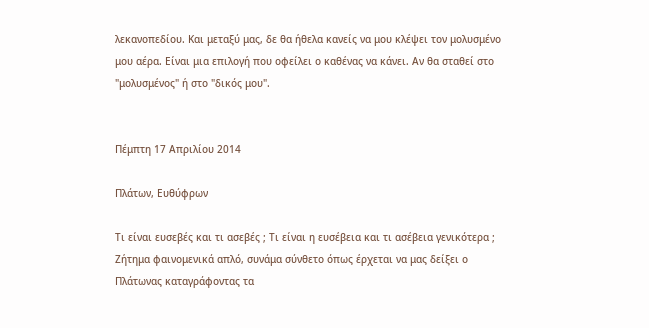λεκανοπεδίου. Και μεταξύ μας, δε θα ήθελα κανείς να μου κλέψει τον μολυσμένο μου αέρα. Είναι μια επιλογή που οφείλει ο καθένας να κάνει. Αν θα σταθεί στο "μολυσμένος" ή στο "δικός μου".


Πέμπτη 17 Απριλίου 2014

Πλάτων, Ευθύφρων

Τι είναι ευσεβές και τι ασεβές ; Τι είναι η ευσέβεια και τι ασέβεια γενικότερα ;  Ζήτημα φαινομενικά απλό, συνάμα σύνθετο όπως έρχεται να μας δείξει ο Πλάτωνας καταγράφοντας τα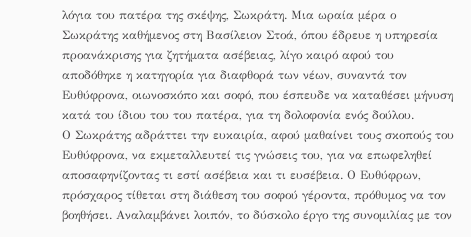λόγια του πατέρα της σκέψης, Σωκράτη. Μια ωραία μέρα ο Σωκράτης καθήμενος στη Βασίλειον Στοά, όπου έδρευε η υπηρεσία προανάκρισης για ζητήματα ασέβειας, λίγο καιρό αφού του αποδόθηκε η κατηγορία για διαφθορά των νέων, συναντά τον Ευθύφρονα, οιωνοσκόπο και σοφό, που έσπευδε να καταθέσει μήνυση κατά του ίδιου του του πατέρα, για τη δολοφονία ενός δούλου.
Ο Σωκράτης αδράττει την ευκαιρία, αφού μαθαίνει τους σκοπούς του Ευθύφρονα, να εκμεταλλευτεί τις γνώσεις του, για να επωφεληθεί αποσαφηνίζοντας τι εστί ασέβεια και τι ευσέβεια. Ο Ευθύφρων, πρόσχαρος τίθεται στη διάθεση του σοφού γέροντα, πρόθυμος να τον βοηθήσει. Αναλαμβάνει λοιπόν, το δύσκολο έργο της συνομιλίας με τον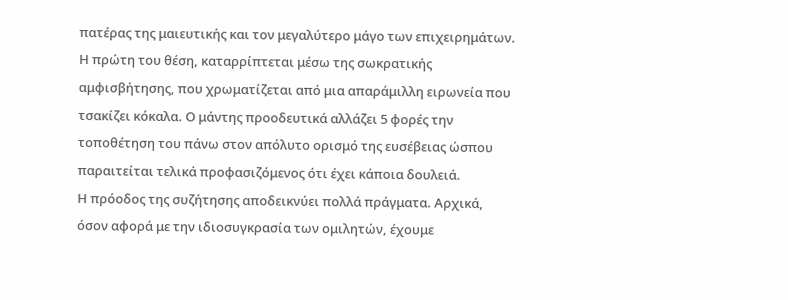πατέρας της μαιευτικής και τον μεγαλύτερο μάγο των επιχειρημάτων. Η πρώτη του θέση, καταρρίπτεται μέσω της σωκρατικής αμφισβήτησης, που χρωματίζεται από μια απαράμιλλη ειρωνεία που τσακίζει κόκαλα. Ο μάντης προοδευτικά αλλάζει 5 φορές την τοποθέτηση του πάνω στον απόλυτο ορισμό της ευσέβειας ώσπου παραιτείται τελικά προφασιζόμενος ότι έχει κάποια δουλειά.
Η πρόοδος της συζήτησης αποδεικνύει πολλά πράγματα. Αρχικά, όσον αφορά με την ιδιοσυγκρασία των ομιλητών, έχουμε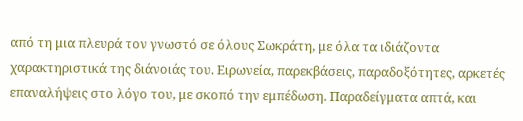από τη μια πλευρά τον γνωστό σε όλους Σωκράτη, με όλα τα ιδιάζοντα χαρακτηριστικά της διάνοιάς του. Ειρωνεία, παρεκβάσεις, παραδοξότητες, αρκετές επαναλήψεις στο λόγο του, με σκοπό την εμπέδωση. Παραδείγματα απτά, και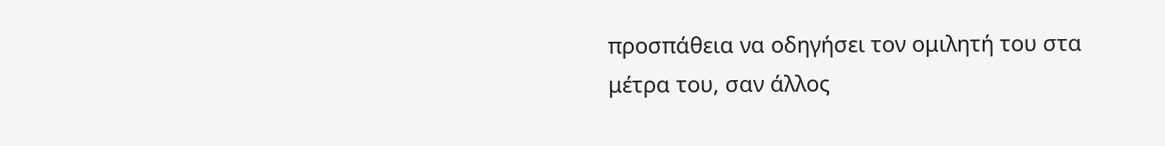προσπάθεια να οδηγήσει τον ομιλητή του στα μέτρα του, σαν άλλος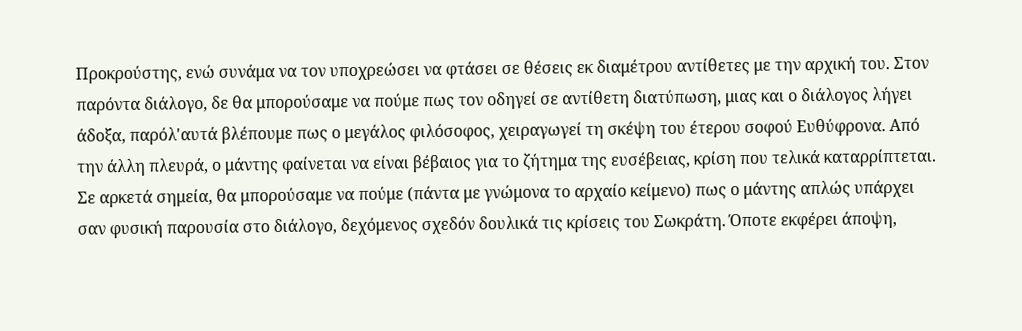Προκρούστης, ενώ συνάμα να τον υποχρεώσει να φτάσει σε θέσεις εκ διαμέτρου αντίθετες με την αρχική του. Στον παρόντα διάλογο, δε θα μπορούσαμε να πούμε πως τον οδηγεί σε αντίθετη διατύπωση, μιας και ο διάλογος λήγει άδοξα, παρόλ'αυτά βλέπουμε πως ο μεγάλος φιλόσοφος, χειραγωγεί τη σκέψη του έτερου σοφού Ευθύφρονα. Από την άλλη πλευρά, ο μάντης φαίνεται να είναι βέβαιος για το ζήτημα της ευσέβειας, κρίση που τελικά καταρρίπτεται. Σε αρκετά σημεία, θα μπορούσαμε να πούμε (πάντα με γνώμονα το αρχαίο κείμενο) πως ο μάντης απλώς υπάρχει σαν φυσική παρουσία στο διάλογο, δεχόμενος σχεδόν δουλικά τις κρίσεις του Σωκράτη. Όποτε εκφέρει άποψη,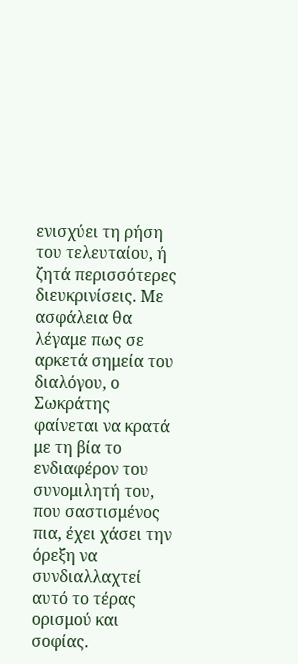ενισχύει τη ρήση του τελευταίου, ή ζητά περισσότερες διευκρινίσεις. Με ασφάλεια θα λέγαμε πως σε αρκετά σημεία του διαλόγου, ο Σωκράτης φαίνεται να κρατά με τη βία το ενδιαφέρον του συνομιλητή του, που σαστισμένος πια, έχει χάσει την όρεξη να συνδιαλλαχτεί αυτό το τέρας ορισμού και σοφίας.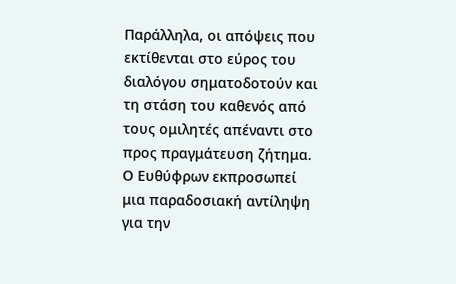Παράλληλα, οι απόψεις που εκτίθενται στο εύρος του διαλόγου σηματοδοτούν και τη στάση του καθενός από τους ομιλητές απέναντι στο προς πραγμάτευση ζήτημα. Ο Ευθύφρων εκπροσωπεί μια παραδοσιακή αντίληψη για την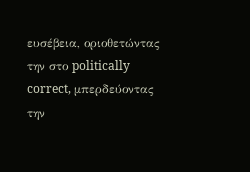ευσέβεια, οριοθετώντας την στο politically correct, μπερδεύοντας την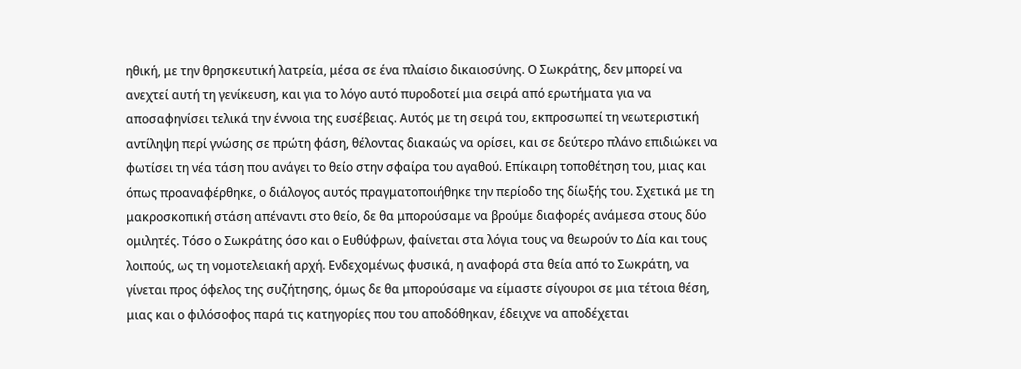ηθική, με την θρησκευτική λατρεία, μέσα σε ένα πλαίσιο δικαιοσύνης. Ο Σωκράτης, δεν μπορεί να ανεχτεί αυτή τη γενίκευση, και για το λόγο αυτό πυροδοτεί μια σειρά από ερωτήματα για να αποσαφηνίσει τελικά την έννοια της ευσέβειας. Αυτός με τη σειρά του, εκπροσωπεί τη νεωτεριστική αντίληψη περί γνώσης σε πρώτη φάση, θέλοντας διακαώς να ορίσει, και σε δεύτερο πλάνο επιδιώκει να φωτίσει τη νέα τάση που ανάγει το θείο στην σφαίρα του αγαθού. Επίκαιρη τοποθέτηση του, μιας και όπως προαναφέρθηκε, ο διάλογος αυτός πραγματοποιήθηκε την περίοδο της δίωξής του. Σχετικά με τη μακροσκοπική στάση απέναντι στο θείο, δε θα μπορούσαμε να βρούμε διαφορές ανάμεσα στους δύο ομιλητές. Τόσο ο Σωκράτης όσο και ο Ευθύφρων, φαίνεται στα λόγια τους να θεωρούν το Δία και τους λοιπούς, ως τη νομοτελειακή αρχή. Ενδεχομένως φυσικά, η αναφορά στα θεία από το Σωκράτη, να γίνεται προς όφελος της συζήτησης, όμως δε θα μπορούσαμε να είμαστε σίγουροι σε μια τέτοια θέση, μιας και ο φιλόσοφος παρά τις κατηγορίες που του αποδόθηκαν, έδειχνε να αποδέχεται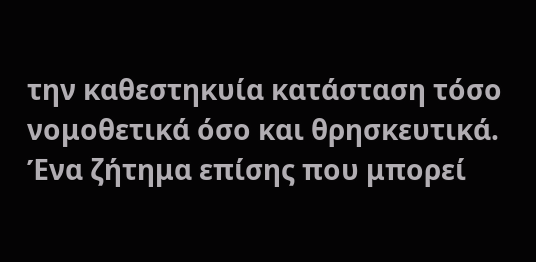την καθεστηκυία κατάσταση τόσο νομοθετικά όσο και θρησκευτικά.
Ένα ζήτημα επίσης που μπορεί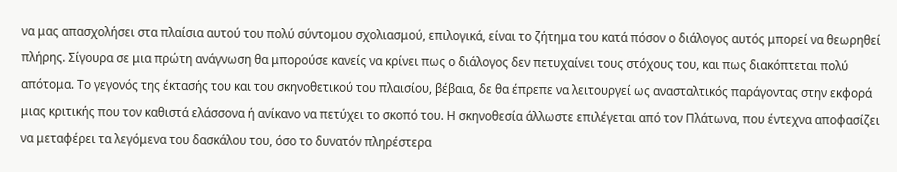να μας απασχολήσει στα πλαίσια αυτού του πολύ σύντομου σχολιασμού, επιλογικά, είναι το ζήτημα του κατά πόσον ο διάλογος αυτός μπορεί να θεωρηθεί πλήρης. Σίγουρα σε μια πρώτη ανάγνωση θα μπορούσε κανείς να κρίνει πως ο διάλογος δεν πετυχαίνει τους στόχους του, και πως διακόπτεται πολύ απότομα. Το γεγονός της έκτασής του και του σκηνοθετικού του πλαισίου, βέβαια, δε θα έπρεπε να λειτουργεί ως ανασταλτικός παράγοντας στην εκφορά μιας κριτικής που τον καθιστά ελάσσονα ή ανίκανο να πετύχει το σκοπό του. Η σκηνοθεσία άλλωστε επιλέγεται από τον Πλάτωνα, που έντεχνα αποφασίζει να μεταφέρει τα λεγόμενα του δασκάλου του, όσο το δυνατόν πληρέστερα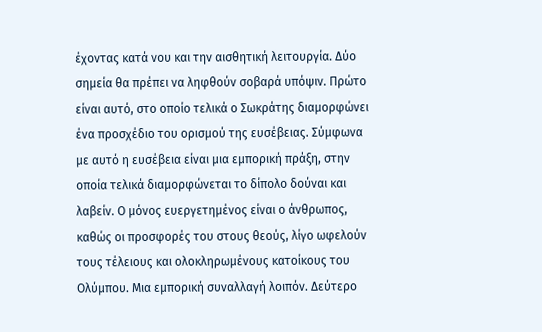έχοντας κατά νου και την αισθητική λειτουργία. Δύο σημεία θα πρέπει να ληφθούν σοβαρά υπόψιν. Πρώτο είναι αυτό, στο οποίο τελικά ο Σωκράτης διαμορφώνει ένα προσχέδιο του ορισμού της ευσέβειας. Σύμφωνα με αυτό η ευσέβεια είναι μια εμπορική πράξη, στην οποία τελικά διαμορφώνεται το δίπολο δούναι και λαβείν. Ο μόνος ευεργετημένος είναι ο άνθρωπος, καθώς οι προσφορές του στους θεούς, λίγο ωφελούν τους τέλειους και ολοκληρωμένους κατοίκους του Ολύμπου. Μια εμπορική συναλλαγή λοιπόν. Δεύτερο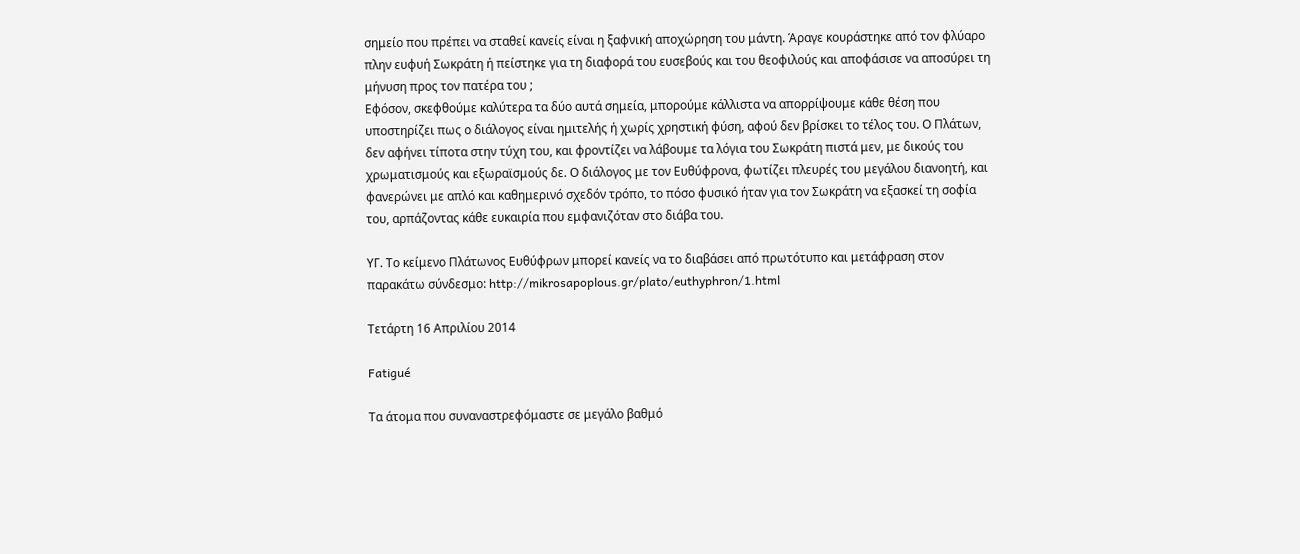σημείο που πρέπει να σταθεί κανείς είναι η ξαφνική αποχώρηση του μάντη. Άραγε κουράστηκε από τον φλύαρο πλην ευφυή Σωκράτη ή πείστηκε για τη διαφορά του ευσεβούς και του θεοφιλούς και αποφάσισε να αποσύρει τη μήνυση προς τον πατέρα του ;
Εφόσον, σκεφθούμε καλύτερα τα δύο αυτά σημεία, μπορούμε κάλλιστα να απορρίψουμε κάθε θέση που υποστηρίζει πως ο διάλογος είναι ημιτελής ή χωρίς χρηστική φύση, αφού δεν βρίσκει το τέλος του. Ο Πλάτων, δεν αφήνει τίποτα στην τύχη του, και φροντίζει να λάβουμε τα λόγια του Σωκράτη πιστά μεν, με δικούς του χρωματισμούς και εξωραϊσμούς δε. Ο διάλογος με τον Ευθύφρονα, φωτίζει πλευρές του μεγάλου διανοητή, και φανερώνει με απλό και καθημερινό σχεδόν τρόπο, το πόσο φυσικό ήταν για τον Σωκράτη να εξασκεί τη σοφία του, αρπάζοντας κάθε ευκαιρία που εμφανιζόταν στο διάβα του.

ΥΓ. Το κείμενο Πλάτωνος Ευθύφρων μπορεί κανείς να το διαβάσει από πρωτότυπο και μετάφραση στον παρακάτω σύνδεσμο: http://mikrosapoplous.gr/plato/euthyphron/1.html

Τετάρτη 16 Απριλίου 2014

Fatigué

Τα άτομα που συναναστρεφόμαστε σε μεγάλο βαθμό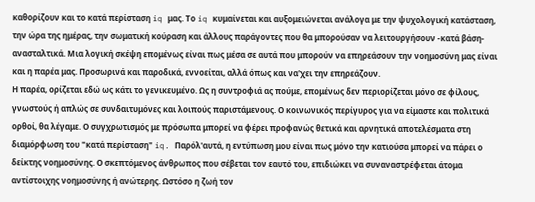καθορίζουν και το κατά περίσταση iq μας. Το iq κυμαίνεται και αυξομειώνεται ανάλογα με την ψυχολογική κατάσταση, την ώρα της ημέρας, την σωματική κούραση και άλλους παράγοντες που θα μπορούσαν να λειτουργήσουν -κατά βάση- ανασταλτικά. Μια λογική σκέψη επομένως είναι πως μέσα σε αυτά που μπορούν να επηρεάσουν την νοημοσύνη μας είναι και η παρέα μας. Προσωρινά και παροδικά, εννοείται, αλλά όπως και να'χει την επηρεάζουν.
Η παρέα, ορίζεται εδώ ως κάτι το γενικευμένο. Ως η συντροφιά ας πούμε, επομένως δεν περιορίζεται μόνο σε φίλους, γνωστούς ή απλώς σε συνδαιτυμόνες και λοιπούς παριστάμενους. Ο κοινωνικός περίγυρος για να είμαστε και πολιτικά ορθοί, θα λέγαμε. Ο συγχρωτισμός με πρόσωπα μπορεί να φέρει προφανώς θετικά και αρνητικά αποτελέσματα στη διαμόρφωση του "κατά περίσταση" iq. Παρόλ'αυτά, η εντύπωση μου είναι πως μόνο την κατιούσα μπορεί να πάρει ο δείκτης νοημοσύνης. Ο σκεπτόμενος άνθρωπος που σέβεται τον εαυτό του, επιδιώκει να συναναστρέφεται άτομα αντίστοιχης νοημοσύνης ή ανώτερης. Ωστόσο η ζωή τον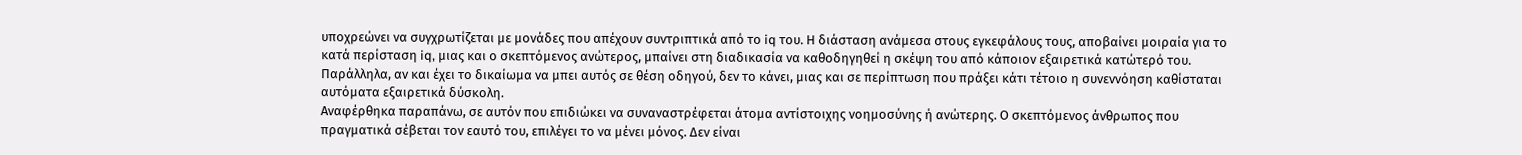υποχρεώνει να συγχρωτίζεται με μονάδες που απέχουν συντριπτικά από το iq του. Η διάσταση ανάμεσα στους εγκεφάλους τους, αποβαίνει μοιραία για το κατά περίσταση iq, μιας και ο σκεπτόμενος ανώτερος, μπαίνει στη διαδικασία να καθοδηγηθεί η σκέψη του από κάποιον εξαιρετικά κατώτερό του. Παράλληλα, αν και έχει το δικαίωμα να μπει αυτός σε θέση οδηγού, δεν το κάνει, μιας και σε περίπτωση που πράξει κάτι τέτοιο η συνεννόηση καθίσταται αυτόματα εξαιρετικά δύσκολη.
Αναφέρθηκα παραπάνω, σε αυτόν που επιδιώκει να συναναστρέφεται άτομα αντίστοιχης νοημοσύνης ή ανώτερης. Ο σκεπτόμενος άνθρωπος που πραγματικά σέβεται τον εαυτό του, επιλέγει το να μένει μόνος. Δεν είναι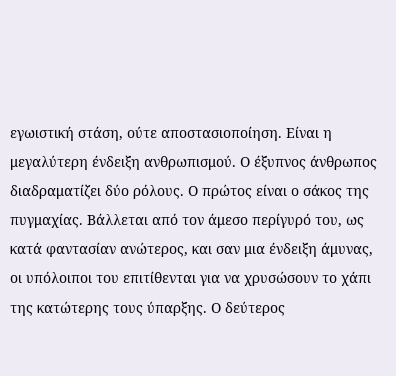εγωιστική στάση, ούτε αποστασιοποίηση. Είναι η μεγαλύτερη ένδειξη ανθρωπισμού. Ο έξυπνος άνθρωπος διαδραματίζει δύο ρόλους. Ο πρώτος είναι ο σάκος της πυγμαχίας. Βάλλεται από τον άμεσο περίγυρό του, ως κατά φαντασίαν ανώτερος, και σαν μια ένδειξη άμυνας, οι υπόλοιποι του επιτίθενται για να χρυσώσουν το χάπι της κατώτερης τους ύπαρξης. Ο δεύτερος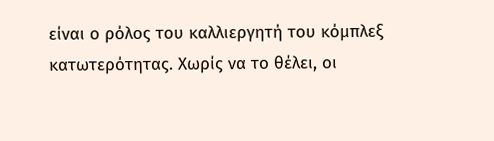είναι ο ρόλος του καλλιεργητή του κόμπλεξ κατωτερότητας. Χωρίς να το θέλει, οι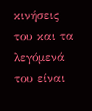κινήσεις του και τα λεγόμενά του είναι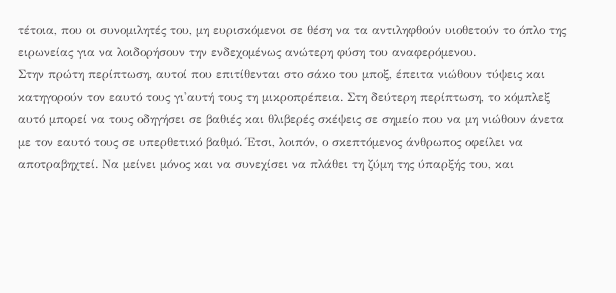τέτοια, που οι συνομιλητές του, μη ευρισκόμενοι σε θέση να τα αντιληφθούν υιοθετούν το όπλο της ειρωνείας για να λοιδορήσουν την ενδεχομένως ανώτερη φύση του αναφερόμενου.
Στην πρώτη περίπτωση, αυτοί που επιτίθενται στο σάκο του μποξ, έπειτα νιώθουν τύψεις και κατηγορούν τον εαυτό τους γι'αυτή τους τη μικροπρέπεια. Στη δεύτερη περίπτωση, το κόμπλεξ αυτό μπορεί να τους οδηγήσει σε βαθιές και θλιβερές σκέψεις σε σημείο που να μη νιώθουν άνετα με τον εαυτό τους σε υπερθετικό βαθμό. Έτσι, λοιπόν, ο σκεπτόμενος άνθρωπος οφείλει να αποτραβηχτεί. Να μείνει μόνος και να συνεχίσει να πλάθει τη ζύμη της ύπαρξής του, και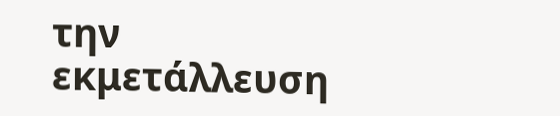την εκμετάλλευση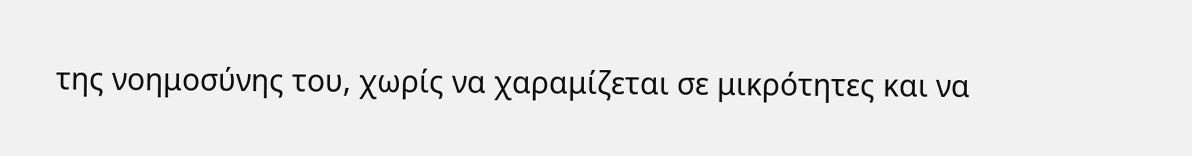της νοημοσύνης του, χωρίς να χαραμίζεται σε μικρότητες και να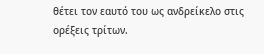θέτει τον εαυτό του ως ανδρείκελο στις ορέξεις τρίτων.